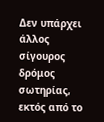Δεν υπάρχει άλλος σίγουρος δρόμος σωτηρίας, εκτός από το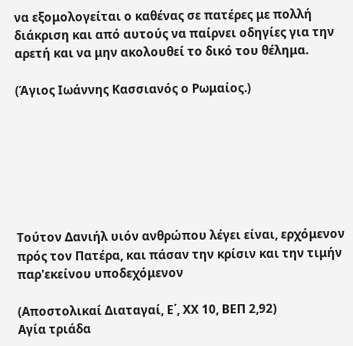να εξομολογείται ο καθένας σε πατέρες με πολλή διάκριση και από αυτούς να παίρνει οδηγίες για την αρετή και να μην ακολουθεί το δικό του θέλημα.

(Άγιος Ιωάννης Κασσιανός ο Ρωμαίος.)







Τούτον Δανιήλ υιόν ανθρώπου λέγει είναι, ερχόμενον πρός τον Πατέρα, και πάσαν την κρίσιν και την τιμήν παρ'εκείνου υποδεχόμενον

(Αποστολικαί Διαταγαί, Ε΄, ΧΧ 10, ΒΕΠ 2,92)
Αγία τριάδα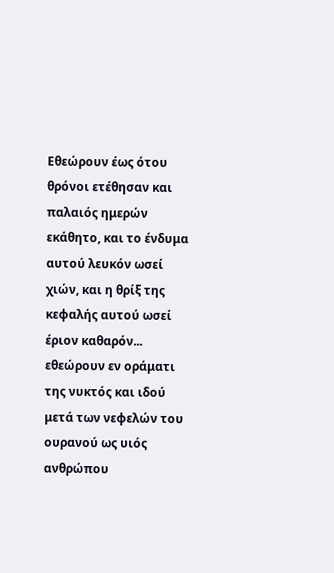Εθεώρουν έως ότου θρόνοι ετέθησαν και παλαιός ημερών εκάθητο, και το ένδυμα αυτού λευκόν ωσεί χιών, και η θρίξ της κεφαλής αυτού ωσεί έριον καθαρόν... εθεώρουν εν οράματι της νυκτός και ιδού μετά των νεφελών του ουρανού ως υιός ανθρώπου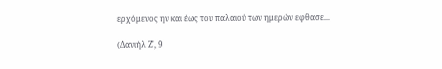ερχόμενος ην και έως του παλαιού των ημερών εφθασε...

(Δανιήλ Ζ', 9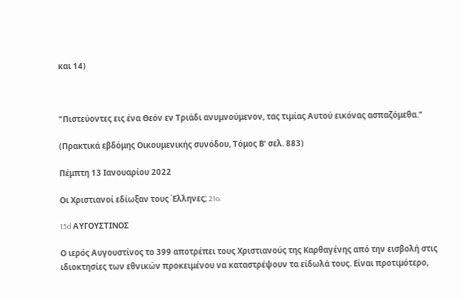και 14)



"Πιστεύοντες εις ένα Θεόν εν Τριάδι ανυμνούμενον, τας τιμίας Αυτού εικόνας ασπαζόμεθα."

(Πρακτικά εβδόμης Οικουμενικής συνόδου, Τόμος Β' σελ. 883)

Πέμπτη 13 Ιανουαρίου 2022

Οι Χριστιανοί εδίωξαν τους Έλληνες; 21o.

15d ΑΥΓΟΥΣΤΙΝΟΣ

Ο ιερός Αυγουστίνος το 399 αποτρέπει τους Χριστιανούς της Καρθαγένης από την εισβολή στις ιδιοκτησίες των εθνικών προκειμένου να καταστρέψουν τα είδωλά τους. Είναι προτιμότερο,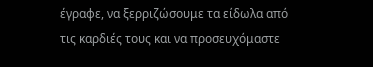έγραφε, να ξερριζώσουμε τα είδωλα από τις καρδιές τους και να προσευχόμαστε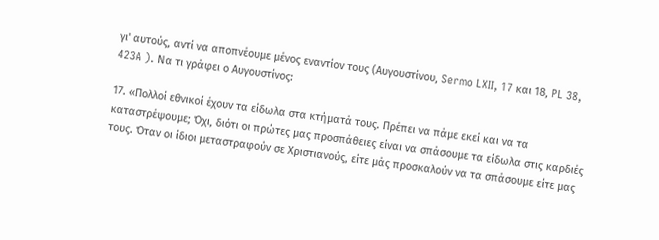γι' αυτούς, αντί να αποπνέουμε μένος εναντίον τους (Αυγουστίνου, Sermo LXII, 17 και 18, PL 38, 423A ). Να τι γράφει ο Αυγουστίνος:

17. «Πολλοί εθνικοί έχουν τα είδωλα στα κτήματά τους. Πρέπει να πάμε εκεί και να τα καταστρέψουμε; Όχι, διότι οι πρώτες μας προσπάθειες είναι να σπάσουμε τα είδωλα στις καρδιές τους. Όταν οι ίδιοι μεταστραφούν σε Χριστιανούς, είτε μάς προσκαλούν να τα σπάσουμε είτε μας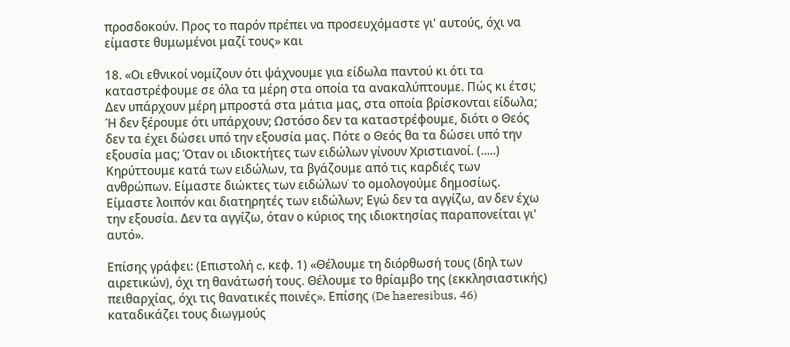προσδοκούν. Προς το παρόν πρέπει να προσευχόμαστε γι' αυτούς, όχι να είμαστε θυμωμένοι μαζί τους» και

18. «Οι εθνικοί νομίζουν ότι ψάχνουμε για είδωλα παντού κι ότι τα καταστρέφουμε σε όλα τα μέρη στα οποία τα ανακαλύπτουμε. Πώς κι έτσι; Δεν υπάρχουν μέρη μπροστά στα μάτια μας, στα οποία βρίσκονται είδωλα; Ή δεν ξέρουμε ότι υπάρχουν; Ωστόσο δεν τα καταστρέφουμε, διότι ο Θεός δεν τα έχει δώσει υπό την εξουσία μας. Πότε ο Θεός θα τα δώσει υπό την εξουσία μας; Όταν οι ιδιοκτήτες των ειδώλων γίνουν Χριστιανοί. (.....) Κηρύττουμε κατά των ειδώλων, τα βγάζουμε από τις καρδιές των ανθρώπων. Είμαστε διώκτες των ειδώλων˙ το ομολογούμε δημοσίως. Είμαστε λοιπόν και διατηρητές των ειδώλων; Εγώ δεν τα αγγίζω, αν δεν έχω την εξουσία. Δεν τα αγγίζω, όταν ο κύριος της ιδιοκτησίας παραπονείται γι' αυτό».

Επίσης γράφει: (Επιστολή c, κεφ. 1) «Θέλουμε τη διόρθωσή τους (δηλ των αιρετικών), όχι τη θανάτωσή τους. Θέλουμε το θρίαμβο της (εκκλησιαστικής) πειθαρχίας, όχι τις θανατικές ποινές». Επίσης (De haeresibus, 46) καταδικάζει τους διωγμούς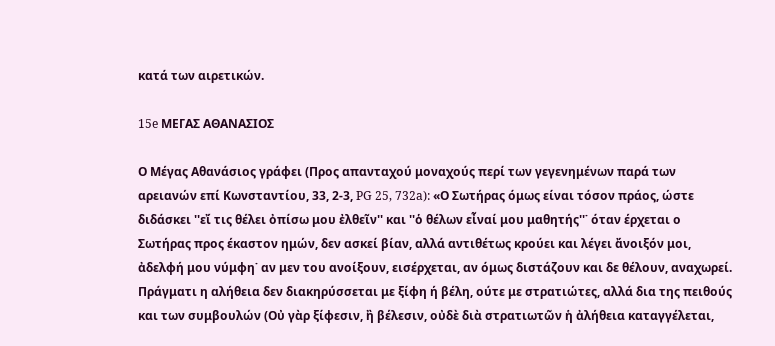κατά των αιρετικών.

15e ΜΕΓΑΣ ΑΘΑΝΑΣΙΟΣ

Ο Μέγας Αθανάσιος γράφει (Προς απανταχού μοναχούς περί των γεγενημένων παρά των αρειανών επί Κωνσταντίου, 33, 2-3, PG 25, 732a): «Ο Σωτήρας όμως είναι τόσον πράος, ώστε διδάσκει ''εἴ τις θέλει ὀπίσω μου ἐλθεῖν'' και ''ὁ θέλων εἶναί μου μαθητής''˙ όταν έρχεται ο Σωτήρας προς έκαστον ημών, δεν ασκεί βίαν, αλλά αντιθέτως κρούει και λέγει ἄνοιξόν μοι, ἀδελφή μου νύμφη˙ αν μεν του ανοίξουν, εισέρχεται, αν όμως διστάζουν και δε θέλουν, αναχωρεί. Πράγματι η αλήθεια δεν διακηρύσσεται με ξίφη ή βέλη, ούτε με στρατιώτες, αλλά δια της πειθούς και των συμβουλών (Οὐ γὰρ ξίφεσιν, ἢ βέλεσιν, οὐδὲ διὰ στρατιωτῶν ἡ ἀλήθεια καταγγέλεται,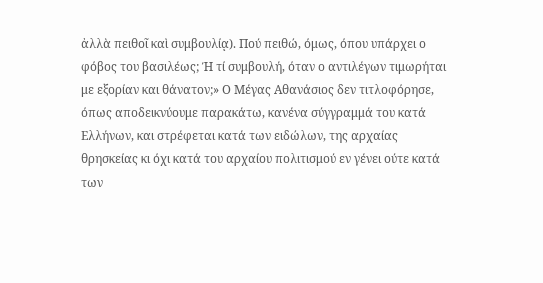ἀλλὰ πειθοῖ καὶ συμβουλίᾳ). Πού πειθώ, όμως, όπου υπάρχει ο φόβος του βασιλέως; Ή τί συμβουλή, όταν ο αντιλέγων τιμωρήται με εξορίαν και θάνατον;» Ο Μέγας Αθανάσιος δεν τιτλοφόρησε, όπως αποδεικνύουμε παρακάτω, κανένα σύγγραμμά του κατά Ελλήνων, και στρέφεται κατά των ειδώλων, της αρχαίας θρησκείας κι όχι κατά του αρχαίου πολιτισμού εν γένει ούτε κατά των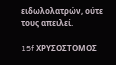ειδωλολατρών, ούτε τους απειλεί.

15f ΧΡΥΣΟΣΤΟΜΟΣ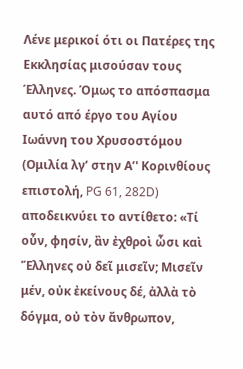Λένε μερικοί ότι οι Πατέρες της Εκκλησίας μισούσαν τους Έλληνες. Όμως το απόσπασμα αυτό από έργο του Αγίου Ιωάννη του Χρυσοστόμου (Ομιλία λγ’ στην Α’' Κορινθίους επιστολή, PG 61, 282D) αποδεικνύει το αντίθετο: «Τί οὖν, φησίν, ἂν ἐχθροὶ ὦσι καὶ Ἕλληνες οὐ δεῖ μισεῖν; Μισεῖν μέν, οὐκ ἐκείνους δέ, ἀλλὰ τὸ δόγμα, οὐ τὸν ἄνθρωπον,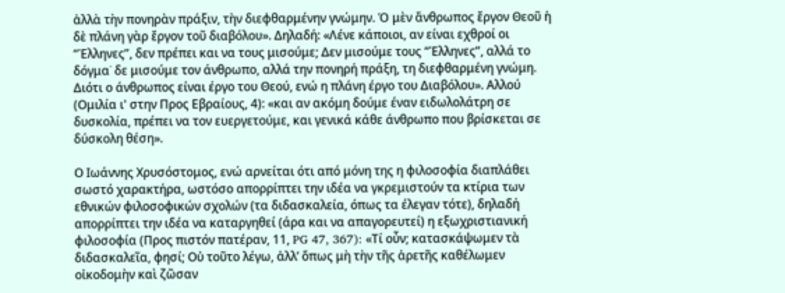ἀλλὰ τὴν πονηρὰν πράξιν, τὴν διεφθαρμένην γνώμην. Ὁ μὲν ἄνθρωπος ἔργον Θεοῦ ἡ δὲ πλάνη γὰρ ἔργον τοῦ διαβόλου». Δηλαδή: «Λένε κάποιοι, αν είναι εχθροί οι “Έλληνες”, δεν πρέπει και να τους μισούμε; Δεν μισούμε τους “Έλληνες”, αλλά το δόγμα˙ δε μισούμε τον άνθρωπο, αλλά την πονηρή πράξη, τη διεφθαρμένη γνώμη. Διότι ο άνθρωπος είναι έργο του Θεού, ενώ η πλάνη έργο του Διαβόλου». Αλλού (Ομιλία ι' στην Προς Εβραίους, 4): «και αν ακόμη δούμε έναν ειδωλολάτρη σε δυσκολία, πρέπει να τον ευεργετούμε, και γενικά κάθε άνθρωπο που βρίσκεται σε δύσκολη θέση».

Ο Ιωάννης Χρυσόστομος, ενώ αρνείται ότι από μόνη της η φιλοσοφία διαπλάθει σωστό χαρακτήρα, ωστόσο απορρίπτει την ιδέα να γκρεμιστούν τα κτίρια των εθνικών φιλοσοφικών σχολών (τα διδασκαλεία, όπως τα έλεγαν τότε), δηλαδή απορρίπτει την ιδέα να καταργηθεί (άρα και να απαγορευτεί) η εξωχριστιανική φιλοσοφία (Προς πιστόν πατέραν, 11, PG 47, 367): «Τί οὖν; κατασκάψωμεν τὰ διδασκαλεῖα, φησί; Οὐ τοῦτο λέγω, ἀλλ’ ὅπως μὴ τὴν τῆς ἀρετῆς καθέλωμεν οἰκοδομὴν καὶ ζῶσαν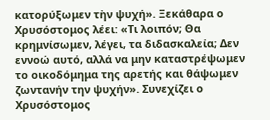κατορύξωμεν τὴν ψυχή». Ξεκάθαρα ο Χρυσόστομος λέει: «Τι λοιπόν; Θα κρημνίσωμεν, λέγει, τα διδασκαλεία; Δεν εννοώ αυτό, αλλά να μην καταστρέψωμεν το οικοδόμημα της αρετής και θάψωμεν ζωντανήν την ψυχήν». Συνεχίζει ο Χρυσόστομος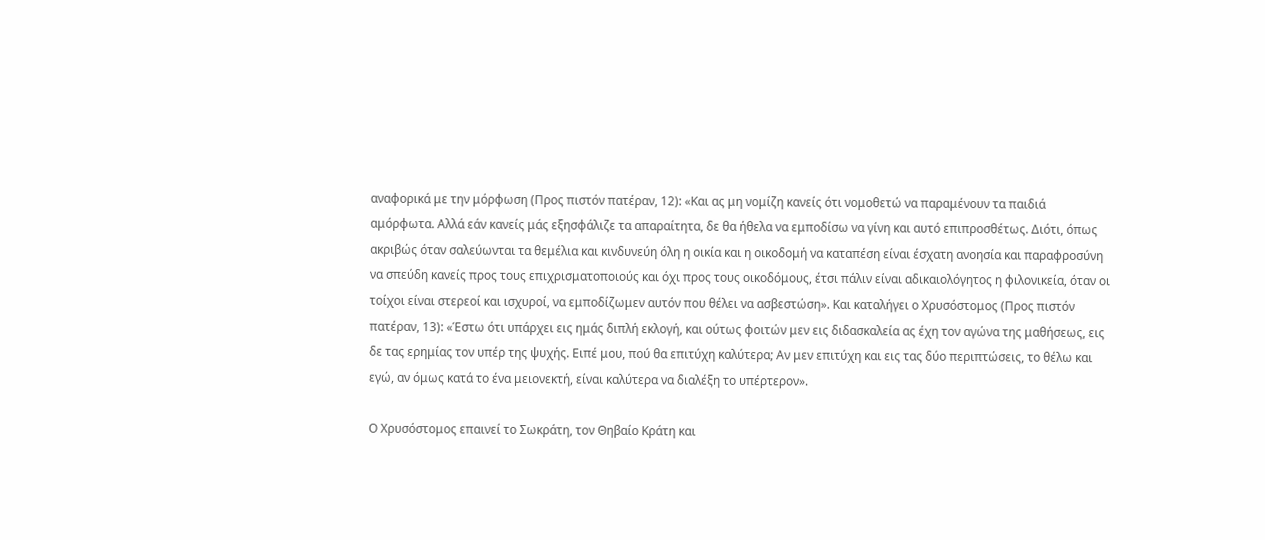αναφορικά με την μόρφωση (Προς πιστόν πατέραν, 12): «Και ας μη νομίζη κανείς ότι νομοθετώ να παραμένουν τα παιδιά αμόρφωτα. Αλλά εάν κανείς μάς εξησφάλιζε τα απαραίτητα, δε θα ήθελα να εμποδίσω να γίνη και αυτό επιπροσθέτως. Διότι, όπως ακριβώς όταν σαλεύωνται τα θεμέλια και κινδυνεύη όλη η οικία και η οικοδομή να καταπέση είναι έσχατη ανοησία και παραφροσύνη να σπεύδη κανείς προς τους επιχρισματοποιούς και όχι προς τους οικοδόμους, έτσι πάλιν είναι αδικαιολόγητος η φιλονικεία, όταν οι τοίχοι είναι στερεοί και ισχυροί, να εμποδίζωμεν αυτόν που θέλει να ασβεστώση». Και καταλήγει ο Χρυσόστομος (Προς πιστόν πατέραν, 13): «Έστω ότι υπάρχει εις ημάς διπλή εκλογή, και ούτως φοιτών μεν εις διδασκαλεία ας έχη τον αγώνα της μαθήσεως, εις δε τας ερημίας τον υπέρ της ψυχής. Ειπέ μου, πού θα επιτύχη καλύτερα; Αν μεν επιτύχη και εις τας δύο περιπτώσεις, το θέλω και εγώ, αν όμως κατά το ένα μειονεκτή, είναι καλύτερα να διαλέξη το υπέρτερον».

Ο Χρυσόστομος επαινεί το Σωκράτη, τον Θηβαίο Κράτη και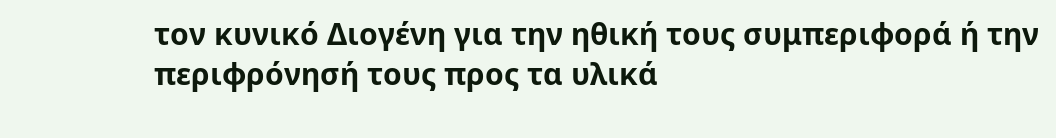τον κυνικό Διογένη για την ηθική τους συμπεριφορά ή την περιφρόνησή τους προς τα υλικά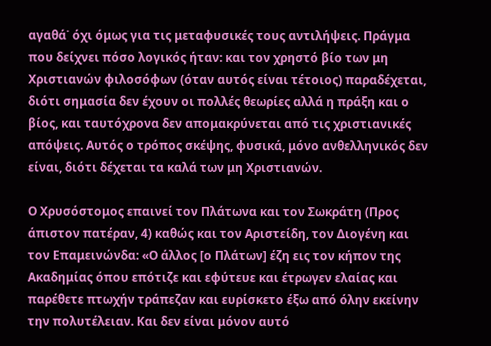αγαθά˙ όχι όμως για τις μεταφυσικές τους αντιλήψεις. Πράγμα που δείχνει πόσο λογικός ήταν: και τον χρηστό βίο των μη Χριστιανών φιλοσόφων (όταν αυτός είναι τέτοιος) παραδέχεται, διότι σημασία δεν έχουν οι πολλές θεωρίες αλλά η πράξη και ο βίος, και ταυτόχρονα δεν απομακρύνεται από τις χριστιανικές απόψεις. Αυτός ο τρόπος σκέψης, φυσικά, μόνο ανθελληνικός δεν είναι, διότι δέχεται τα καλά των μη Χριστιανών.

Ο Χρυσόστομος επαινεί τον Πλάτωνα και τον Σωκράτη (Προς άπιστον πατέραν, 4) καθώς και τον Αριστείδη, τον Διογένη και τον Επαμεινώνδα: «Ο άλλος [ο Πλάτων] έζη εις τον κήπον της Ακαδημίας όπου επότιζε και εφύτευε και έτρωγεν ελαίας και παρέθετε πτωχήν τράπεζαν και ευρίσκετο έξω από όλην εκείνην την πολυτέλειαν. Και δεν είναι μόνον αυτό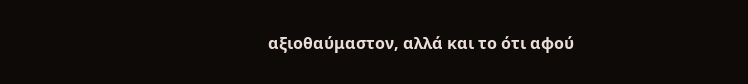αξιοθαύμαστον, αλλά και το ότι αφού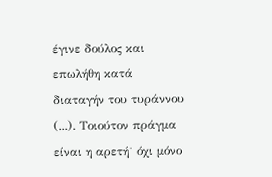έγινε δούλος και επωλήθη κατά διαταγήν του τυράννου (...). Τοιούτον πράγμα είναι η αρετή˙ όχι μόνο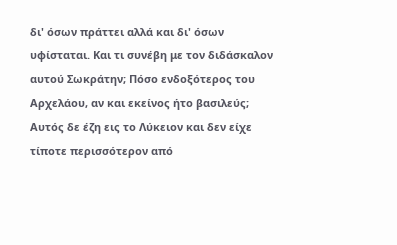δι' όσων πράττει αλλά και δι' όσων υφίσταται. Και τι συνέβη με τον διδάσκαλον αυτού Σωκράτην; Πόσο ενδοξότερος του Αρχελάου, αν και εκείνος ήτο βασιλεύς; Αυτός δε έζη εις το Λύκειον και δεν είχε τίποτε περισσότερον από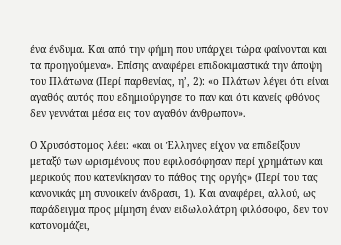ένα ένδυμα. Και από την φήμη που υπάρχει τώρα φαίνονται και τα προηγούμενα». Επίσης αναφέρει επιδοκιμαστικά την άποψη του Πλάτωνα (Περί παρθενίας, η’, 2): «ο Πλάτων λέγει ότι είναι αγαθός αυτός που εδημιούργησε το παν και ότι κανείς φθόνος δεν γεννάται μέσα εις τον αγαθόν άνθρωπον».

Ο Χρυσόστομος λέει: «και οι Έλληνες είχον να επιδείξουν μεταξύ των ωρισμένους που εφιλοσόφησαν περί χρημάτων και μερικούς που κατενίκησαν το πάθος της οργής» (Περί του τας κανονικάς μη συνοικείν άνδρασι, 1). Και αναφέρει, αλλού, ως παράδειγμα προς μίμηση έναν ειδωλολάτρη φιλόσοφο, δεν τον κατονομάζει,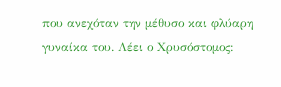που ανεχόταν την μέθυσο και φλύαρη γυναίκα του. Λέει ο Χρυσόστομος: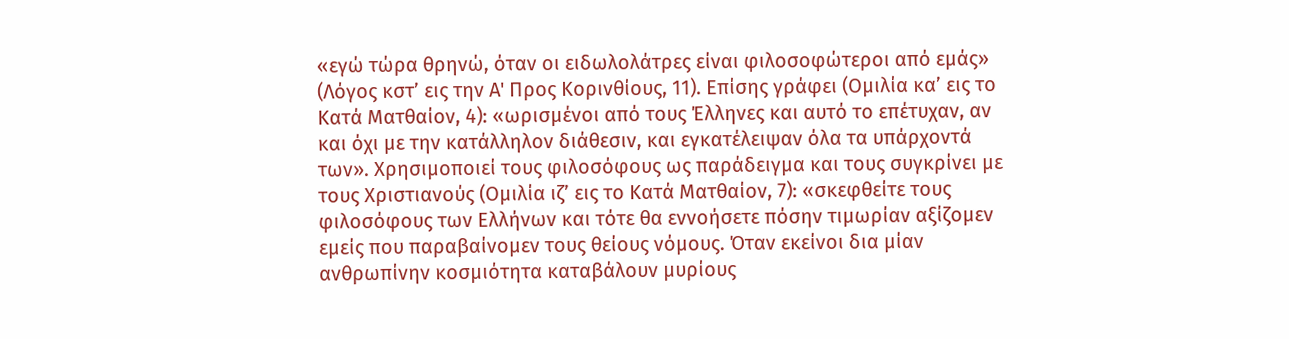«εγώ τώρα θρηνώ, όταν οι ειδωλολάτρες είναι φιλοσοφώτεροι από εμάς» (Λόγος κστ’ εις την Α' Προς Κορινθίους, 11). Επίσης γράφει (Ομιλία κα’ εις το Κατά Ματθαίον, 4): «ωρισμένοι από τους Έλληνες και αυτό το επέτυχαν, αν και όχι με την κατάλληλον διάθεσιν, και εγκατέλειψαν όλα τα υπάρχοντά των». Χρησιμοποιεί τους φιλοσόφους ως παράδειγμα και τους συγκρίνει με τους Χριστιανούς (Ομιλία ιζ’ εις το Κατά Ματθαίον, 7): «σκεφθείτε τους φιλοσόφους των Ελλήνων και τότε θα εννοήσετε πόσην τιμωρίαν αξίζομεν εμείς που παραβαίνομεν τους θείους νόμους. Όταν εκείνοι δια μίαν ανθρωπίνην κοσμιότητα καταβάλουν μυρίους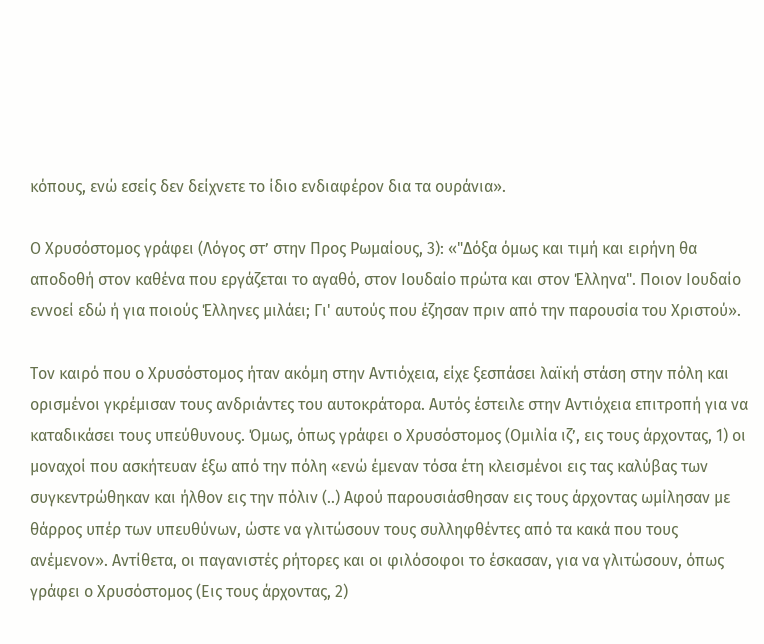κόπους, ενώ εσείς δεν δείχνετε το ίδιο ενδιαφέρον δια τα ουράνια».

Ο Χρυσόστομος γράφει (Λόγος στ’ στην Προς Ρωμαίους, 3): «"Δόξα όμως και τιμή και ειρήνη θα αποδοθή στον καθένα που εργάζεται το αγαθό, στον Ιουδαίο πρώτα και στον Έλληνα". Ποιον Ιουδαίο εννοεί εδώ ή για ποιούς Έλληνες μιλάει; Γι' αυτούς που έζησαν πριν από την παρουσία του Χριστού».

Τον καιρό που ο Χρυσόστομος ήταν ακόμη στην Αντιόχεια, είχε ξεσπάσει λαϊκή στάση στην πόλη και ορισμένοι γκρέμισαν τους ανδριάντες του αυτοκράτορα. Αυτός έστειλε στην Αντιόχεια επιτροπή για να καταδικάσει τους υπεύθυνους. Όμως, όπως γράφει ο Χρυσόστομος (Ομιλία ιζ’, εις τους άρχοντας, 1) οι μοναχοί που ασκήτευαν έξω από την πόλη «ενώ έμεναν τόσα έτη κλεισμένοι εις τας καλύβας των συγκεντρώθηκαν και ήλθον εις την πόλιν (..) Αφού παρουσιάσθησαν εις τους άρχοντας ωμίλησαν με θάρρος υπέρ των υπευθύνων, ώστε να γλιτώσουν τους συλληφθέντες από τα κακά που τους ανέμενον». Αντίθετα, οι παγανιστές ρήτορες και οι φιλόσοφοι το έσκασαν, για να γλιτώσουν, όπως γράφει ο Χρυσόστομος (Εις τους άρχοντας, 2)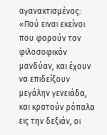αγανακτισμένος: «Πού ειναι εκείνοι που φορούν τον φιλοσοφικόν μανδύαν, και έχουν να επιδείξουν μεγάλην γενειάδα, και κρατούν ρόπαλα εις την δεξιάν, οι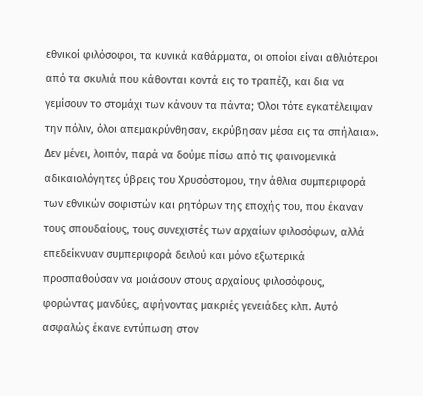εθνικοί φιλόσοφοι, τα κυνικά καθάρματα, οι οποίοι είναι αθλιότεροι από τα σκυλιά που κάθονται κοντά εις το τραπέζι, και δια να γεμίσουν το στομάχι των κάνουν τα πάντα; Όλοι τότε εγκατέλειψαν την πόλιν, όλοι απεμακρύνθησαν, εκρύβησαν μέσα εις τα σπήλαια». Δεν μένει, λοιπόν, παρά να δούμε πίσω από τις φαινομενικά αδικαιολόγητες ύβρεις του Χρυσόστομου, την άθλια συμπεριφορά των εθνικών σοφιστών και ρητόρων της εποχής του, που έκαναν τους σπουδαίους, τους συνεχιστές των αρχαίων φιλοσόφων, αλλά επεδείκνυαν συμπεριφορά δειλού και μόνο εξωτερικά προσπαθούσαν να μοιάσουν στους αρχαίους φιλοσόφους, φορώντας μανδύες, αφήνοντας μακριές γενειάδες κλπ. Αυτό ασφαλώς έκανε εντύπωση στον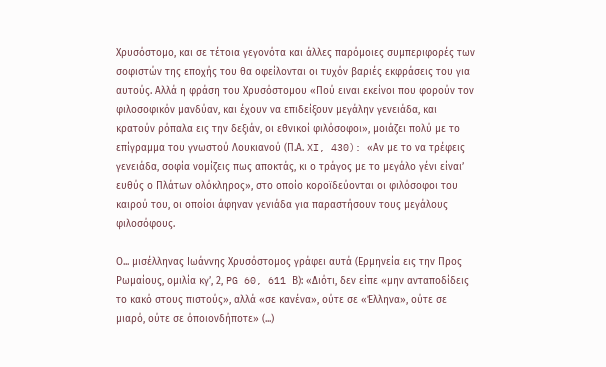Χρυσόστομο, και σε τέτοια γεγονότα και άλλες παρόμοιες συμπεριφορές των σοφιστών της εποχής του θα οφείλονται οι τυχόν βαριές εκφράσεις του για αυτούς. Αλλά η φράση του Χρυσόστομου «Πού ειναι εκείνοι που φορούν τον φιλοσοφικόν μανδύαν, και έχουν να επιδείξουν μεγάλην γενειάδα, και κρατούν ρόπαλα εις την δεξιάν, οι εθνικοί φιλόσοφοι», μοιάζει πολύ με το επίγραμμα του γνωστού Λουκιανού (Π.Α. XI, 430): «Αν με το να τρέφεις γενειάδα, σοφία νομίζεις πως αποκτάς, κι ο τράγος με το μεγάλο γένι είναι’ ευθύς ο Πλάτων ολόκληρος», στο οποίο κοροϊδεύονται οι φιλόσοφοι του καιρού του, οι οποίοι άφηναν γενιάδα για παραστήσουν τους μεγάλους φιλοσόφους.

Ο... μισέλληνας Ιωάννης Χρυσόστομος γράφει αυτά (Ερμηνεία εις την Προς Ρωμαίους, ομιλία κγ’, 2, PG 60, 611 Β): «Διότι, δεν είπε «μην ανταποδίδεις το κακό στους πιστούς», αλλά «σε κανένα», ούτε σε «Έλληνα», ούτε σε μιαρό, ούτε σε όποιονδήποτε» (...)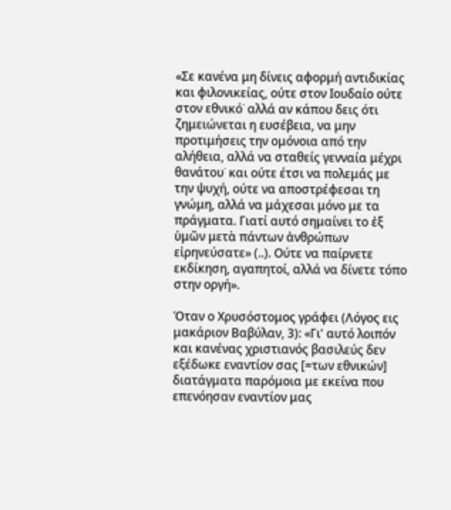«Σε κανένα μη δίνεις αφορμή αντιδικίας και φιλονικείας, ούτε στον Ιουδαίο ούτε στον εθνικό˙ αλλά αν κάπου δεις ότι ζημειώνεται η ευσέβεια, να μην προτιμήσεις την ομόνοια από την αλήθεια, αλλά να σταθείς γενναία μέχρι θανάτου˙ και ούτε έτσι να πολεμάς με την ψυχή, ούτε να αποστρέφεσαι τη γνώμη, αλλά να μάχεσαι μόνο με τα πράγματα. Γιατί αυτό σημαίνει το ἐξ ὑμῶν μετὰ πάντων ἀνθρώπων εἰρηνεύσατε» (..). Ούτε να παίρνετε εκδίκηση, αγαπητοί, αλλά να δίνετε τόπο στην οργή».

Όταν ο Χρυσόστομος γράφει (Λόγος εις μακάριον Βαβύλαν, 3): «Γι' αυτό λοιπόν και κανένας χριστιανός βασιλεύς δεν εξέδωκε εναντίον σας [=των εθνικών] διατάγματα παρόμοια με εκείνα που επενόησαν εναντίον μας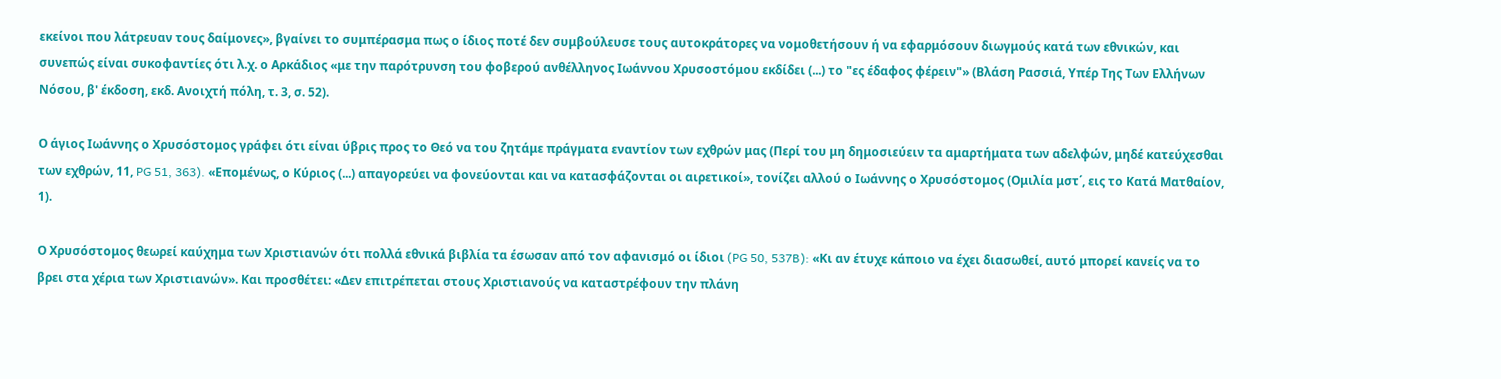εκείνοι που λάτρευαν τους δαίμονες», βγαίνει το συμπέρασμα πως ο ίδιος ποτέ δεν συμβούλευσε τους αυτοκράτορες να νομοθετήσουν ή να εφαρμόσουν διωγμούς κατά των εθνικών, και συνεπώς είναι συκοφαντίες ότι λ.χ. ο Αρκάδιος «με την παρότρυνση του φοβερού ανθέλληνος Ιωάννου Χρυσοστόμου εκδίδει (...) το "ες έδαφος φέρειν"» (Βλάση Ρασσιά, Υπέρ Της Των Ελλήνων Νόσου, β' έκδοση, εκδ. Ανοιχτή πόλη, τ. 3, σ. 52).

Ο άγιος Ιωάννης ο Χρυσόστομος γράφει ότι είναι ύβρις προς το Θεό να του ζητάμε πράγματα εναντίον των εχθρών μας (Περί του μη δημοσιεύειν τα αμαρτήματα των αδελφών, μηδέ κατεύχεσθαι των εχθρών, 11, PG 51, 363). «Επομένως, ο Κύριος (...) απαγορεύει να φονεύονται και να κατασφάζονται οι αιρετικοί», τονίζει αλλού ο Ιωάννης ο Χρυσόστομος (Ομιλία μστ΄, εις το Κατά Ματθαίον, 1).

Ο Χρυσόστομος θεωρεί καύχημα των Χριστιανών ότι πολλά εθνικά βιβλία τα έσωσαν από τον αφανισμό οι ίδιοι (PG 50, 537B): «Κι αν έτυχε κάποιο να έχει διασωθεί, αυτό μπορεί κανείς να το βρει στα χέρια των Χριστιανών». Και προσθέτει: «Δεν επιτρέπεται στους Χριστιανούς να καταστρέφουν την πλάνη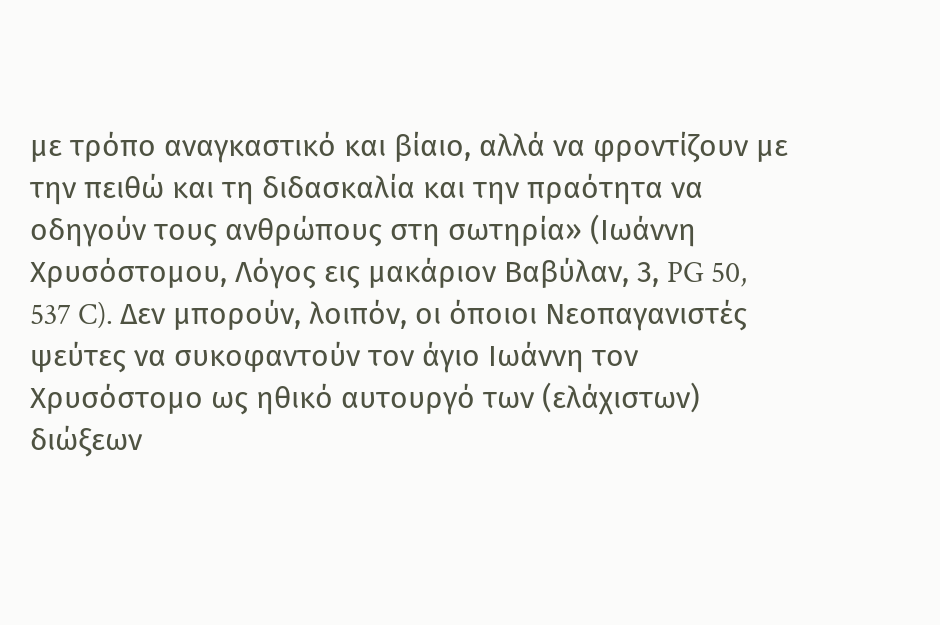με τρόπο αναγκαστικό και βίαιο, αλλά να φροντίζουν με την πειθώ και τη διδασκαλία και την πραότητα να οδηγούν τους ανθρώπους στη σωτηρία» (Ιωάννη Χρυσόστομου, Λόγος εις μακάριον Βαβύλαν, 3, PG 50, 537 C). Δεν μπορούν, λοιπόν, οι όποιοι Νεοπαγανιστές ψεύτες να συκοφαντούν τον άγιο Ιωάννη τον Χρυσόστομο ως ηθικό αυτουργό των (ελάχιστων) διώξεων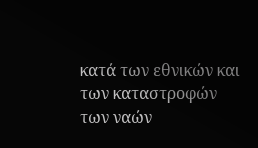κατά των εθνικών και των καταστροφών των ναών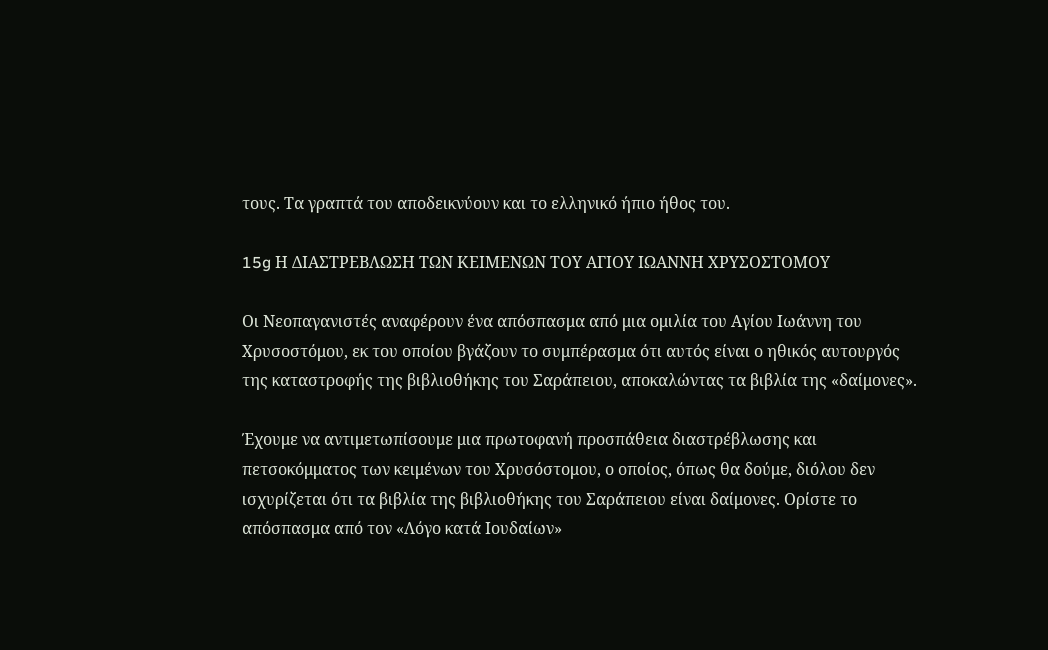τους. Τα γραπτά του αποδεικνύουν και το ελληνικό ήπιο ήθος του.

15g Η ΔΙΑΣΤΡΕΒΛΩΣΗ ΤΩΝ ΚΕΙΜΕΝΩΝ ΤΟΥ ΑΓΙΟΥ ΙΩΑΝΝΗ ΧΡΥΣΟΣΤΟΜΟΥ

Οι Νεοπαγανιστές αναφέρουν ένα απόσπασμα από μια ομιλία του Αγίου Ιωάννη του Χρυσοστόμου, εκ του οποίου βγάζουν το συμπέρασμα ότι αυτός είναι ο ηθικός αυτουργός της καταστροφής της βιβλιοθήκης του Σαράπειου, αποκαλώντας τα βιβλία της «δαίμονες».

Έχουμε να αντιμετωπίσουμε μια πρωτοφανή προσπάθεια διαστρέβλωσης και πετσοκόμματος των κειμένων του Χρυσόστομου, ο οποίος, όπως θα δούμε, διόλου δεν ισχυρίζεται ότι τα βιβλία της βιβλιοθήκης του Σαράπειου είναι δαίμονες. Ορίστε το απόσπασμα από τον «Λόγο κατά Ιουδαίων»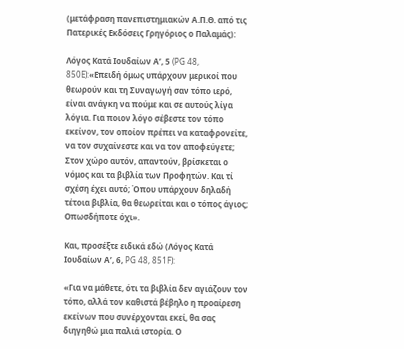(μετάφραση πανεπιστημιακών Α.Π.Θ. από τις Πατερικές Εκδόσεις Γρηγόριος ο Παλαμάς):

Λόγος Κατά Ιουδαίων Α’, 5 (PG 48, 850E):«Επειδή όμως υπάρχουν μερικοί που θεωρούν και τη Συναγωγή σαν τόπο ιερό, είναι ανάγκη να πούμε και σε αυτούς λίγα λόγια. Για ποιον λόγο σέβεστε τον τόπο εκείνον, τον οποίον πρέπει να καταφρονείτε, να τον συχαίνεστε και να τον αποφεύγετε; Στον χώρο αυτόν, απαντούν, βρίσκεται ο νόμος και τα βιβλία των Προφητών. Και τί σχέση έχει αυτό; Όπου υπάρχουν δηλαδή τέτοια βιβλία, θα θεωρείται και ο τόπος άγιος; Οπωσδήποτε όχι».

Και, προσέξτε ειδικά εδώ (Λόγος Κατά Ιουδαίων Α’, 6, PG 48, 851F):

«Για να μάθετε, ότι τα βιβλία δεν αγιάζουν τον τόπο, αλλά τον καθιστά βέβηλο η προαίρεση εκείνων που συνέρχονται εκεί, θα σας διηγηθώ μια παλιά ιστορία. Ο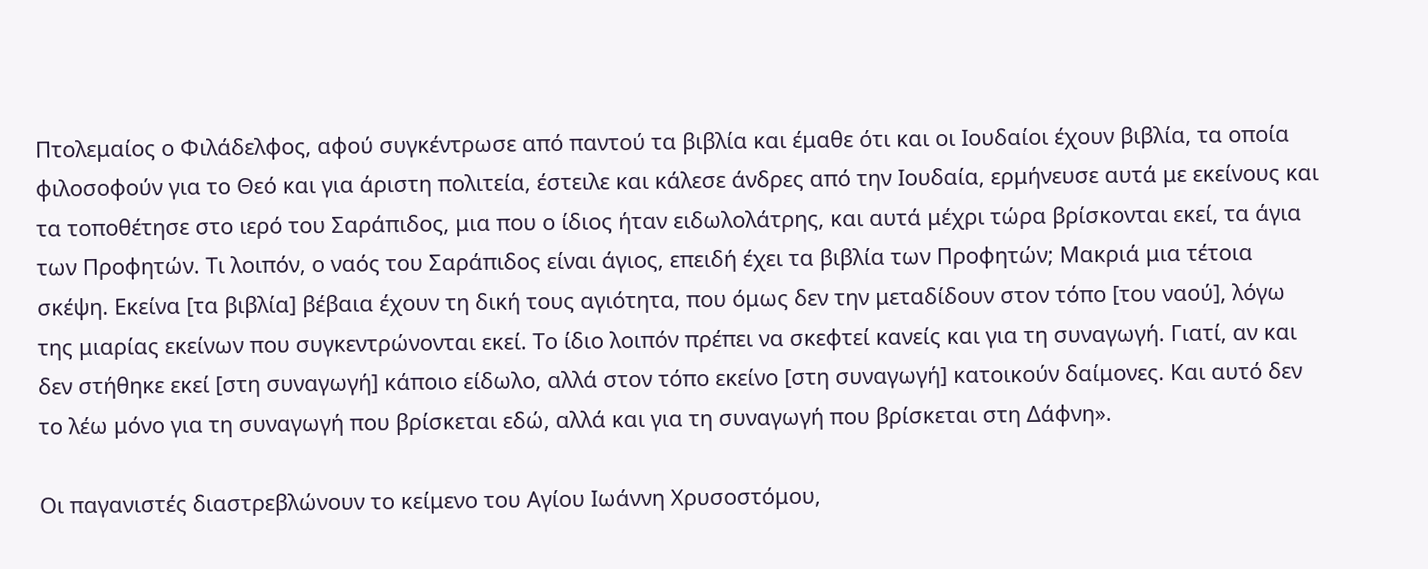Πτολεμαίος ο Φιλάδελφος, αφού συγκέντρωσε από παντού τα βιβλία και έμαθε ότι και οι Ιουδαίοι έχουν βιβλία, τα οποία φιλοσοφούν για το Θεό και για άριστη πολιτεία, έστειλε και κάλεσε άνδρες από την Ιουδαία, ερμήνευσε αυτά με εκείνους και τα τοποθέτησε στο ιερό του Σαράπιδος, μια που ο ίδιος ήταν ειδωλολάτρης, και αυτά μέχρι τώρα βρίσκονται εκεί, τα άγια των Προφητών. Τι λοιπόν, ο ναός του Σαράπιδος είναι άγιος, επειδή έχει τα βιβλία των Προφητών; Μακριά μια τέτοια σκέψη. Εκείνα [τα βιβλία] βέβαια έχουν τη δική τους αγιότητα, που όμως δεν την μεταδίδουν στον τόπο [του ναού], λόγω της μιαρίας εκείνων που συγκεντρώνονται εκεί. Το ίδιο λοιπόν πρέπει να σκεφτεί κανείς και για τη συναγωγή. Γιατί, αν και δεν στήθηκε εκεί [στη συναγωγή] κάποιο είδωλο, αλλά στον τόπο εκείνο [στη συναγωγή] κατοικούν δαίμονες. Και αυτό δεν το λέω μόνο για τη συναγωγή που βρίσκεται εδώ, αλλά και για τη συναγωγή που βρίσκεται στη Δάφνη».

Οι παγανιστές διαστρεβλώνουν το κείμενο του Αγίου Ιωάννη Χρυσοστόμου,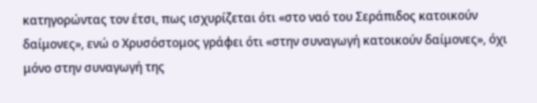κατηγορώντας τον έτσι, πως ισχυρίζεται ότι «στο ναό του Σεράπιδος κατοικούν δαίμονες», ενώ ο Χρυσόστομος γράφει ότι «στην συναγωγή κατοικούν δαίμονες», όχι μόνο στην συναγωγή της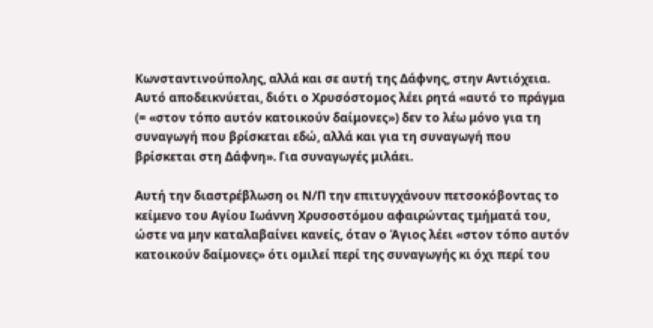Κωνσταντινούπολης, αλλά και σε αυτή της Δάφνης, στην Αντιόχεια. Αυτό αποδεικνύεται, διότι ο Χρυσόστομος λέει ρητά «αυτό το πράγμα (= «στον τόπο αυτόν κατοικούν δαίμονες») δεν το λέω μόνο για τη συναγωγή που βρίσκεται εδώ, αλλά και για τη συναγωγή που βρίσκεται στη Δάφνη». Για συναγωγές μιλάει.

Αυτή την διαστρέβλωση οι Ν/Π την επιτυγχάνουν πετσοκόβοντας το κείμενο του Αγίου Ιωάννη Χρυσοστόμου αφαιρώντας τμήματά του, ώστε να μην καταλαβαίνει κανείς, όταν ο Άγιος λέει «στον τόπο αυτόν κατοικούν δαίμονες» ότι ομιλεί περί της συναγωγής κι όχι περί του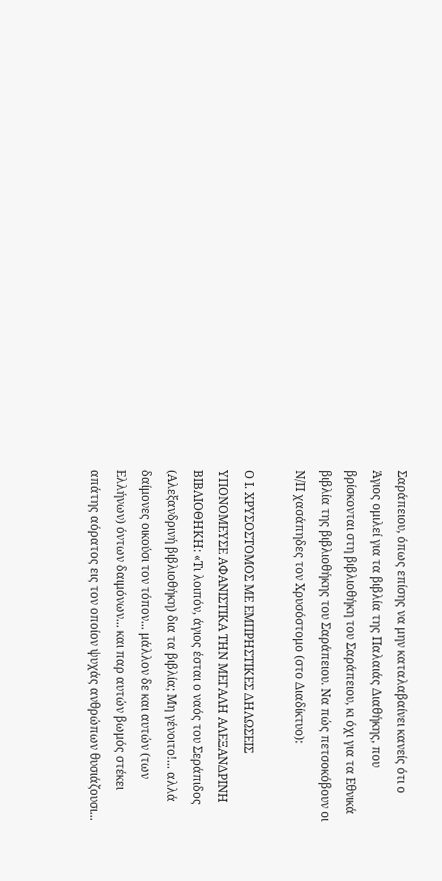Σαράπειου, όπως επίσης να μην καταλαβαίνει κανείς ότι ο Άγιος ομιλεί για τα βιβλία της Παλαιάς Διαθήκης, που βρίσκονται στη βιβλιοθήκη του Σαράπειου, κι όχι για τα Εθνικά βιβλία της βιβλιοθήκης του Σαράπειου. Να πώς πετσοκόβουν οι Ν/Π χασάπηδες τον Χρυσόστομο (στο Διαδίκτυο):

Ο Ι. ΧΡΥΣΟΣΤΟΜΟΣ ΜΕ ΕΜΠΡΗΣΤΙΚΕΣ ΔΗΛΩΣΕΙΣ ΥΠΟΝΟΜΕΥΣΕ ΑΦΑΝΙΣΤΙΚΑ ΤΗΝ ΜΕΓΑΛΗ ΑΛΕΞΑΝΔΡΙΝΗ ΒΙΒΛΙΟΘΗΚΗ: «Τι λοιπόν, άγιος έσται ο ναός του Σεράπιδος (Αλεξανδρινή βιβλιοθήκη) δια τα βιβλία; Μη γένοιτο!... αλλά δαίμονες οικούσι τον τόπον... μάλλον δε και αυτών (των Ελλήνων) όντων δαιμόνων... και παρ αυτών βωμός στέκει απάτης αόρατος εις τον οποίον ψυχάς ανθρώπων θυσιάζουσι...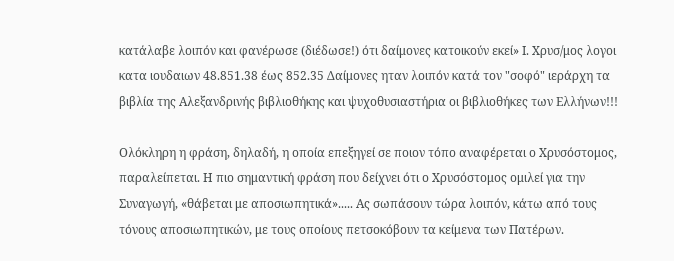κατάλαβε λοιπόν και φανέρωσε (διέδωσε!) ότι δαίμονες κατοικούν εκεί» Ι. Χρυσ/μος λογοι κατα ιουδαιων 48.851.38 έως 852.35 Δαίμονες ηταν λοιπόν κατά τον "σοφό" ιεράρχη τα βιβλία της Αλεξανδρινής βιβλιοθήκης και ψυχοθυσιαστήρια οι βιβλιοθήκες των Ελλήνων!!!

Ολόκληρη η φράση, δηλαδή, η οποία επεξηγεί σε ποιον τόπο αναφέρεται ο Χρυσόστομος, παραλείπεται. Η πιο σημαντική φράση που δείχνει ότι ο Χρυσόστομος ομιλεί για την Συναγωγή, «θάβεται με αποσιωπητικά»..... Ας σωπάσουν τώρα λοιπόν, κάτω από τους τόνους αποσιωπητικών, με τους οποίους πετσοκόβουν τα κείμενα των Πατέρων.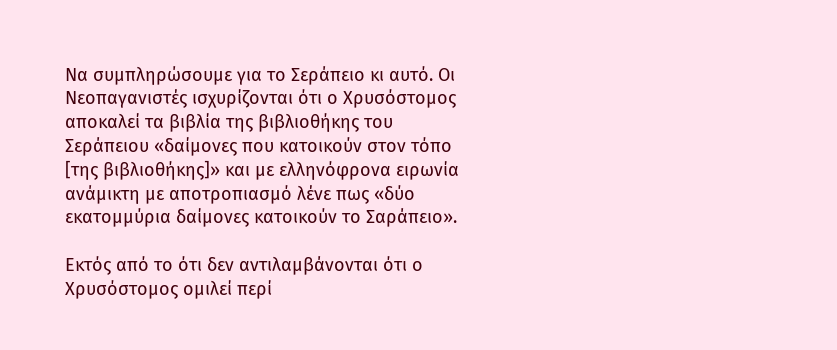Να συμπληρώσουμε για το Σεράπειο κι αυτό. Οι Νεοπαγανιστές ισχυρίζονται ότι ο Χρυσόστομος αποκαλεί τα βιβλία της βιβλιοθήκης του Σεράπειου «δαίμονες που κατοικούν στον τόπο [της βιβλιοθήκης]» και με ελληνόφρονα ειρωνία ανάμικτη με αποτροπιασμό λένε πως «δύο εκατομμύρια δαίμονες κατοικούν το Σαράπειο».

Εκτός από το ότι δεν αντιλαμβάνονται ότι ο Χρυσόστομος ομιλεί περί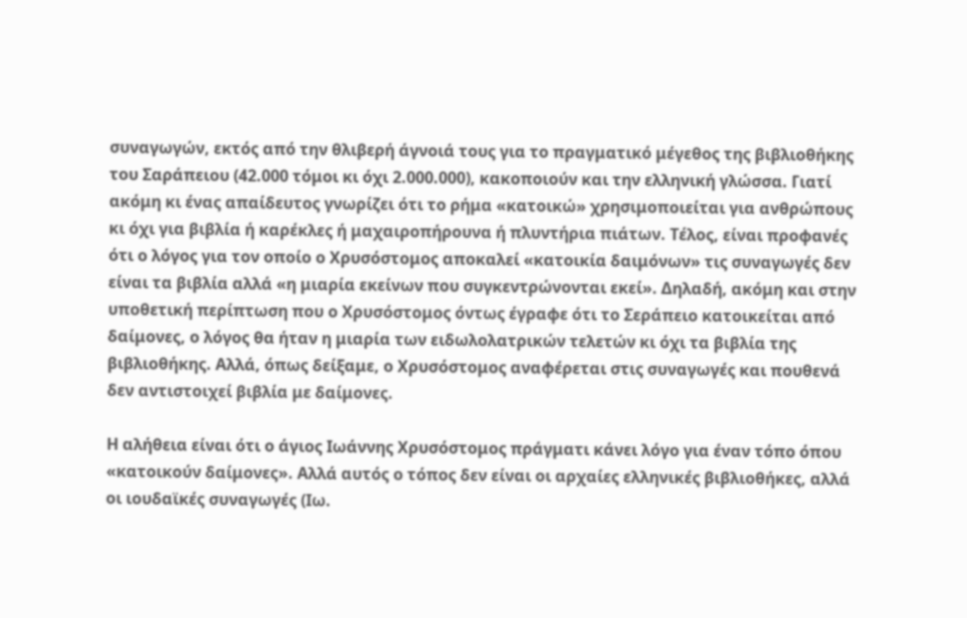συναγωγών, εκτός από την θλιβερή άγνοιά τους για το πραγματικό μέγεθος της βιβλιοθήκης του Σαράπειου (42.000 τόμοι κι όχι 2.000.000), κακοποιούν και την ελληνική γλώσσα. Γιατί ακόμη κι ένας απαίδευτος γνωρίζει ότι το ρήμα «κατοικώ» χρησιμοποιείται για ανθρώπους κι όχι για βιβλία ή καρέκλες ή μαχαιροπήρουνα ή πλυντήρια πιάτων. Τέλος, είναι προφανές ότι ο λόγος για τον οποίο ο Χρυσόστομος αποκαλεί «κατοικία δαιμόνων» τις συναγωγές δεν είναι τα βιβλία αλλά «η μιαρία εκείνων που συγκεντρώνονται εκεί». Δηλαδή, ακόμη και στην υποθετική περίπτωση που ο Χρυσόστομος όντως έγραφε ότι το Σεράπειο κατοικείται από δαίμονες, ο λόγος θα ήταν η μιαρία των ειδωλολατρικών τελετών κι όχι τα βιβλία της βιβλιοθήκης. Αλλά, όπως δείξαμε, ο Χρυσόστομος αναφέρεται στις συναγωγές και πουθενά δεν αντιστοιχεί βιβλία με δαίμονες.

Η αλήθεια είναι ότι ο άγιος Ιωάννης Χρυσόστομος πράγματι κάνει λόγο για έναν τόπο όπου «κατοικούν δαίμονες». Αλλά αυτός ο τόπος δεν είναι οι αρχαίες ελληνικές βιβλιοθήκες, αλλά οι ιουδαϊκές συναγωγές (Ιω.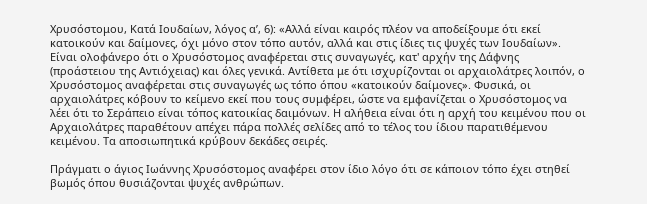Χρυσόστομου, Κατά Ιουδαίων, λόγος α’, 6): «Αλλά είναι καιρός πλέον να αποδείξουμε ότι εκεί κατοικούν και δαίμονες, όχι μόνο στον τόπο αυτόν, αλλά και στις ίδιες τις ψυχές των Ιουδαίων». Είναι ολοφάνερο ότι ο Χρυσόστομος αναφέρεται στις συναγωγές, κατ' αρχήν της Δάφνης (προάστειου της Αντιόχειας) και όλες γενικά. Αντίθετα με ότι ισχυρίζονται οι αρχαιολάτρες λοιπόν, ο Χρυσόστομος αναφέρεται στις συναγωγές ως τόπο όπου «κατοικούν δαίμονες». Φυσικά, οι αρχαιολάτρες κόβουν το κείμενο εκεί που τους συμφέρει, ώστε να εμφανίζεται ο Χρυσόστομος να λέει ότι το Σεράπειο είναι τόπος κατοικίας δαιμόνων. Η αλήθεια είναι ότι η αρχή του κειμένου που οι Αρχαιολάτρες παραθέτουν απέχει πάρα πολλές σελίδες από το τέλος του ίδιου παρατιθέμενου κειμένου. Τα αποσιωπητικά κρύβουν δεκάδες σειρές.

Πράγματι ο άγιος Ιωάννης Χρυσόστομος αναφέρει στον ίδιο λόγο ότι σε κάποιον τόπο έχει στηθεί βωμός όπου θυσιάζονται ψυχές ανθρώπων.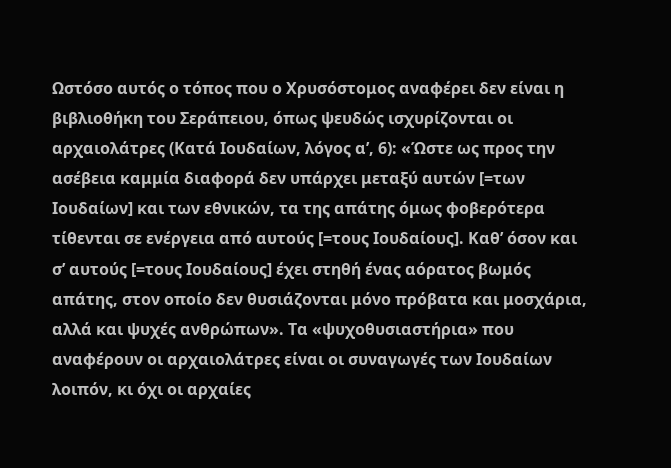Ωστόσο αυτός ο τόπος που ο Χρυσόστομος αναφέρει δεν είναι η βιβλιοθήκη του Σεράπειου, όπως ψευδώς ισχυρίζονται οι αρχαιολάτρες (Κατά Ιουδαίων, λόγος α’, 6): «Ώστε ως προς την ασέβεια καμμία διαφορά δεν υπάρχει μεταξύ αυτών [=των Ιουδαίων] και των εθνικών, τα της απάτης όμως φοβερότερα τίθενται σε ενέργεια από αυτούς [=τους Ιουδαίους]. Καθ’ όσον και σ’ αυτούς [=τους Ιουδαίους] έχει στηθή ένας αόρατος βωμός απάτης, στον οποίο δεν θυσιάζονται μόνο πρόβατα και μοσχάρια, αλλά και ψυχές ανθρώπων». Τα «ψυχοθυσιαστήρια» που αναφέρουν οι αρχαιολάτρες είναι οι συναγωγές των Ιουδαίων λοιπόν, κι όχι οι αρχαίες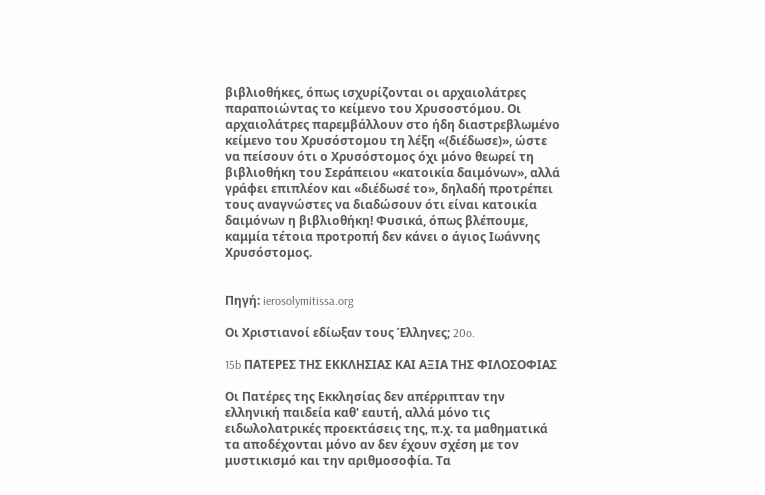βιβλιοθήκες, όπως ισχυρίζονται οι αρχαιολάτρες παραποιώντας το κείμενο του Χρυσοστόμου. Οι αρχαιολάτρες παρεμβάλλουν στο ήδη διαστρεβλωμένο κείμενο του Χρυσόστομου τη λέξη «(διέδωσε)», ώστε να πείσουν ότι ο Χρυσόστομος όχι μόνο θεωρεί τη βιβλιοθήκη του Σεράπειου «κατοικία δαιμόνων», αλλά γράφει επιπλέον και «διέδωσέ το», δηλαδή προτρέπει τους αναγνώστες να διαδώσουν ότι είναι κατοικία δαιμόνων η βιβλιοθήκη! Φυσικά, όπως βλέπουμε, καμμία τέτοια προτροπή δεν κάνει ο άγιος Ιωάννης Χρυσόστομος.


Πηγή: ierosolymitissa.org

Οι Χριστιανοί εδίωξαν τους Έλληνες; 20o.

15b ΠΑΤΕΡΕΣ ΤΗΣ ΕΚΚΛΗΣΙΑΣ ΚΑΙ ΑΞΙΑ ΤΗΣ ΦΙΛΟΣΟΦΙΑΣ

Οι Πατέρες της Εκκλησίας δεν απέρριπταν την ελληνική παιδεία καθ' εαυτή, αλλά μόνο τις ειδωλολατρικές προεκτάσεις της, π.χ. τα μαθηματικά τα αποδέχονται μόνο αν δεν έχουν σχέση με τον μυστικισμό και την αριθμοσοφία. Τα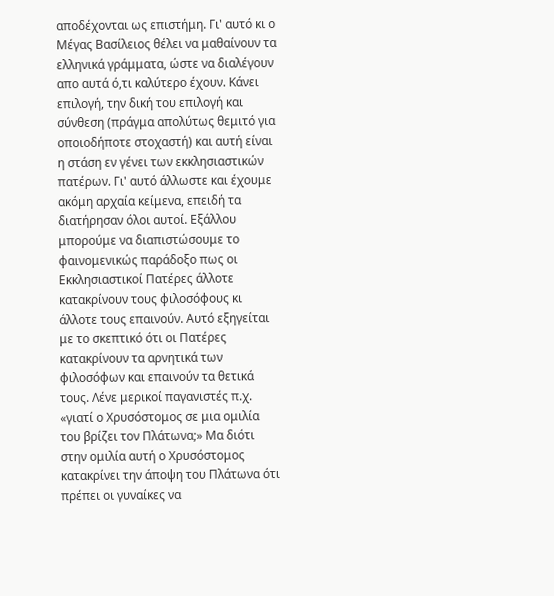αποδέχονται ως επιστήμη. Γι' αυτό κι ο Μέγας Βασίλειος θέλει να μαθαίνουν τα ελληνικά γράμματα, ώστε να διαλέγουν απο αυτά ό,τι καλύτερο έχουν. Κάνει επιλογή, την δική του επιλογή και σύνθεση (πράγμα απολύτως θεμιτό για οποιοδήποτε στοχαστή) και αυτή είναι η στάση εν γένει των εκκλησιαστικών πατέρων. Γι' αυτό άλλωστε και έχουμε ακόμη αρχαία κείμενα, επειδή τα διατήρησαν όλοι αυτοί. Εξάλλου μπορούμε να διαπιστώσουμε το φαινομενικώς παράδοξο πως οι Εκκλησιαστικοί Πατέρες άλλοτε κατακρίνουν τους φιλοσόφους κι άλλοτε τους επαινούν. Αυτό εξηγείται με το σκεπτικό ότι οι Πατέρες κατακρίνουν τα αρνητικά των φιλοσόφων και επαινούν τα θετικά τους. Λένε μερικοί παγανιστές π.χ. «γιατί ο Χρυσόστομος σε μια ομιλία του βρίζει τον Πλάτωνα;» Μα διότι στην ομιλία αυτή ο Χρυσόστομος κατακρίνει την άποψη του Πλάτωνα ότι πρέπει οι γυναίκες να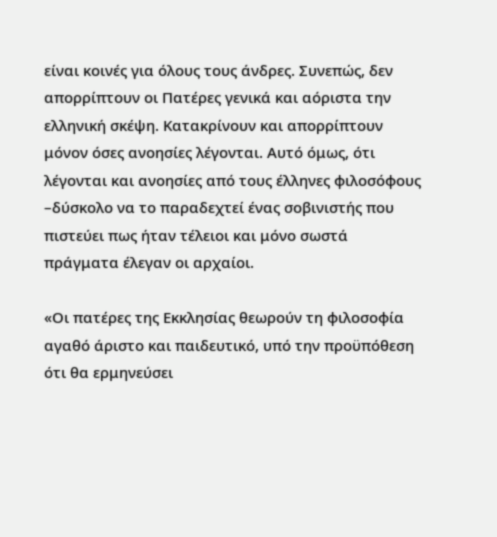είναι κοινές για όλους τους άνδρες. Συνεπώς, δεν απορρίπτουν οι Πατέρες γενικά και αόριστα την ελληνική σκέψη. Κατακρίνουν και απορρίπτουν μόνον όσες ανοησίες λέγονται. Αυτό όμως, ότι λέγονται και ανοησίες από τους έλληνες φιλοσόφους –δύσκολο να το παραδεχτεί ένας σοβινιστής που πιστεύει πως ήταν τέλειοι και μόνο σωστά πράγματα έλεγαν οι αρχαίοι.

«Οι πατέρες της Εκκλησίας θεωρούν τη φιλοσοφία αγαθό άριστο και παιδευτικό, υπό την προϋπόθεση ότι θα ερμηνεύσει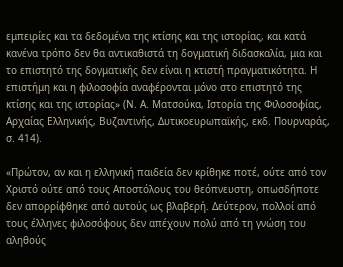εμπειρίες και τα δεδομένα της κτίσης και της ιστορίας, και κατά κανένα τρόπο δεν θα αντικαθιστά τη δογματική διδασκαλία, μια και το επιστητό της δογματικής δεν είναι η κτιστή πραγματικότητα. Η επιστήμη και η φιλοσοφία αναφέρονται μόνο στο επιστητό της κτίσης και της ιστορίας» (Ν. Α. Ματσούκα, Ιστορία της Φιλοσοφίας, Αρχαίας Ελληνικής, Βυζαντινής, Δυτικοευρωπαϊκής, εκδ. Πουρναράς, σ. 414).

«Πρώτον, αν και η ελληνική παιδεία δεν κρίθηκε ποτέ, ούτε από τον Χριστό ούτε από τους Αποστόλους του θεόπνευστη, οπωσδήποτε δεν απορρίφθηκε από αυτούς ως βλαβερή. Δεύτερον, πολλοί από τους έλληνες φιλοσόφους δεν απέχουν πολύ από τη γνώση του αληθούς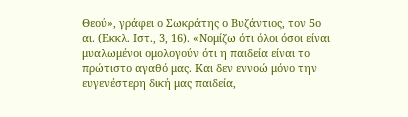Θεού», γράφει ο Σωκράτης ο Βυζάντιος, τον 5ο αι. (Εκκλ. Ιστ., 3, 16). «Νομίζω ότι όλοι όσοι είναι μυαλωμένοι ομολογούν ότι η παιδεία είναι το πρώτιστο αγαθό μας. Και δεν εννοώ μόνο την ευγενέστερη δική μας παιδεία,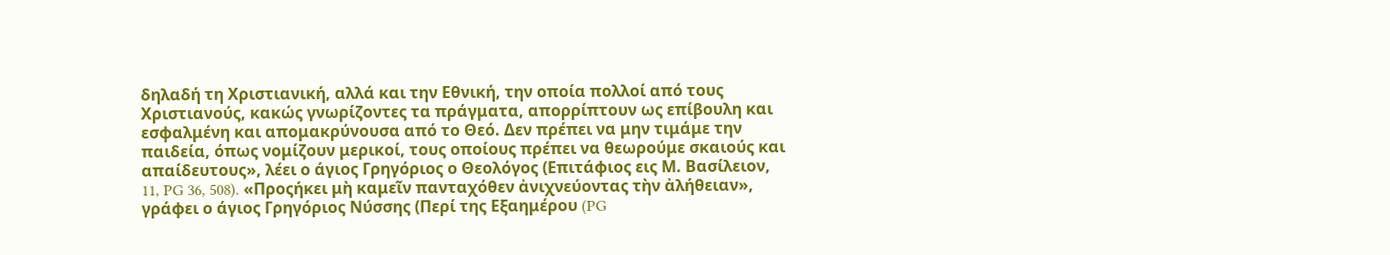δηλαδή τη Χριστιανική, αλλά και την Εθνική, την οποία πολλοί από τους Χριστιανούς, κακώς γνωρίζοντες τα πράγματα, απορρίπτουν ως επίβουλη και εσφαλμένη και απομακρύνουσα από το Θεό. Δεν πρέπει να μην τιμάμε την παιδεία, όπως νομίζουν μερικοί, τους οποίους πρέπει να θεωρούμε σκαιούς και απαίδευτους», λέει ο άγιος Γρηγόριος ο Θεολόγος (Επιτάφιος εις Μ. Βασίλειον, 11, PG 36, 508). «Προςήκει μὴ καμεῖν πανταχόθεν ἀνιχνεύοντας τὴν ἀλήθειαν», γράφει ο άγιος Γρηγόριος Νύσσης (Περί της Εξαημέρου (PG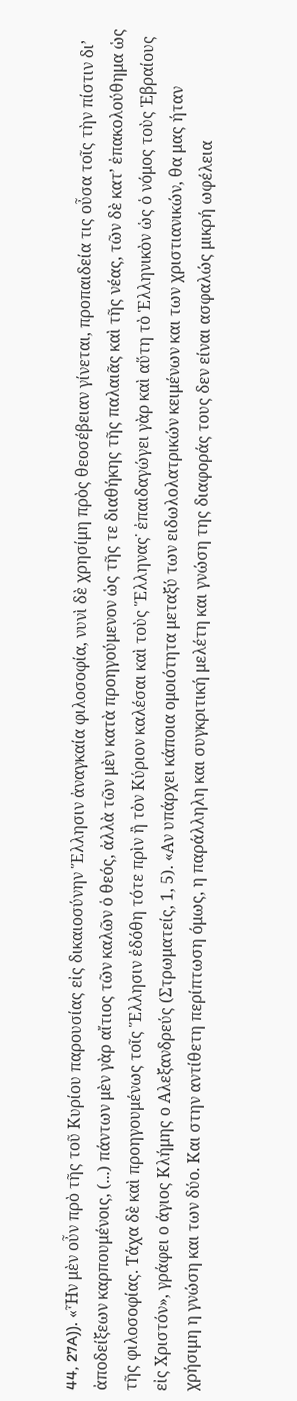44, 27A)). «Ἧν μὲν οὖν πρὸ τῆς τοῦ Κυρίου παρουσίας εἰς δικαιοσύνην Ἕλλησιν ἀναγκαία φιλοσοφία, νυνὶ δὲ χρησίμη πρὸς θεοσέβειαν γίνεται, προπαιδεία τις οὖσα τοῖς τὴν πίστιν δι’ ἀποδείξεων καρπουμένοις, (...) πάντων μὲν γὰρ αἴτιος τῶν καλῶν ὁ θεός, ἀλλὰ τῶν μὲν κατὰ προηγούμενον ὡς τῆς τε διαθήκης τῆς παλαιᾶς καὶ τῆς νέας, τῶν δὲ κατ’ ἐπακολούθημα ὡς τῆς φιλοσοφίας. Τάχα δὲ καὶ προηγουμένως τοῖς Ἕλλησιν ἐδόθη τότε πρὶν ἢ τὸν Κύριον καλέσαι καὶ τοὺς Ἕλληνας˙ ἐπαιδαγώγει γὰρ καὶ αὕτη τὸ Ἑλληνικὸν ὡς ὁ νόμος τοὺς Ἑβραίους εἰς Χριστόν», γράφει ο άγιος Κλήμης ο Αλεξανδρεύς (Στρωματείς, 1, 5). «Αν υπάρχει κάποια ομοιότητα μεταξύ των ειδωλολατρικών κειμένων και των χριστιανικών, θα μας ήταν χρήσιμη η γνώση και των δύο. Και στην αντίθετη περίπτωση όμως, η παράλληλη και συγκριτική μελέτη και γνώση της διαφοράς τους δεν είναι ασφαλώς μικρή ωφέλεια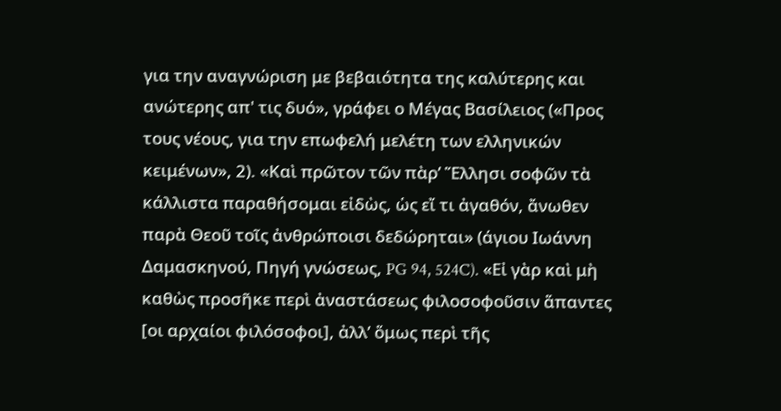για την αναγνώριση με βεβαιότητα της καλύτερης και ανώτερης απ' τις δυό», γράφει ο Μέγας Βασίλειος («Προς τους νέους, για την επωφελή μελέτη των ελληνικών κειμένων», 2). «Καὶ πρῶτον τῶν πὰρ’ Ἕλλησι σοφῶν τὰ κάλλιστα παραθήσομαι εἰδὼς, ὡς εἴ τι ἀγαθόν, ἄνωθεν παρὰ Θεοῦ τοῖς ἀνθρώποισι δεδώρηται» (άγιου Ιωάννη Δαμασκηνού, Πηγή γνώσεως, PG 94, 524C). «Εἰ γὰρ καὶ μὴ καθὼς προσῆκε περὶ ἀναστάσεως φιλοσοφοῦσιν ἅπαντες [οι αρχαίοι φιλόσοφοι], ἀλλ’ ὅμως περὶ τῆς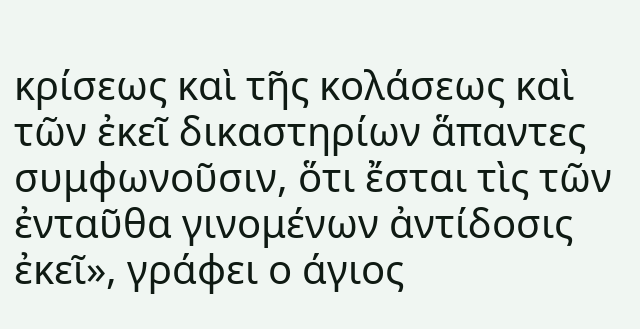κρίσεως καὶ τῆς κολάσεως καὶ τῶν ἐκεῖ δικαστηρίων ἅπαντες συμφωνοῦσιν, ὅτι ἔσται τὶς τῶν ἐνταῦθα γινομένων ἀντίδοσις ἐκεῖ», γράφει ο άγιος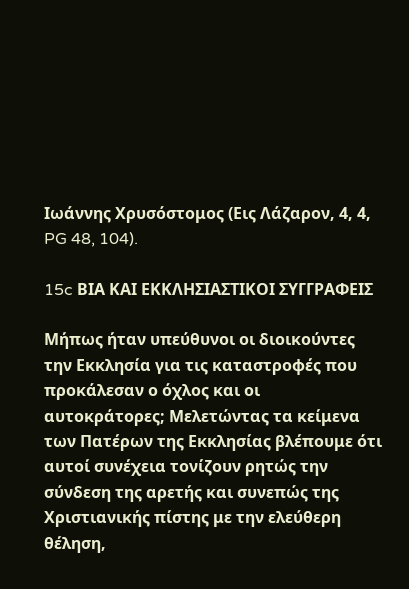Ιωάννης Χρυσόστομος (Εις Λάζαρον, 4, 4, PG 48, 104).

15c ΒΙΑ ΚΑΙ ΕΚΚΛΗΣΙΑΣΤΙΚΟΙ ΣΥΓΓΡΑΦΕΙΣ

Μήπως ήταν υπεύθυνοι οι διοικούντες την Εκκλησία για τις καταστροφές που προκάλεσαν ο όχλος και οι αυτοκράτορες; Μελετώντας τα κείμενα των Πατέρων της Εκκλησίας βλέπουμε ότι αυτοί συνέχεια τονίζουν ρητώς την σύνδεση της αρετής και συνεπώς της Χριστιανικής πίστης με την ελεύθερη θέληση,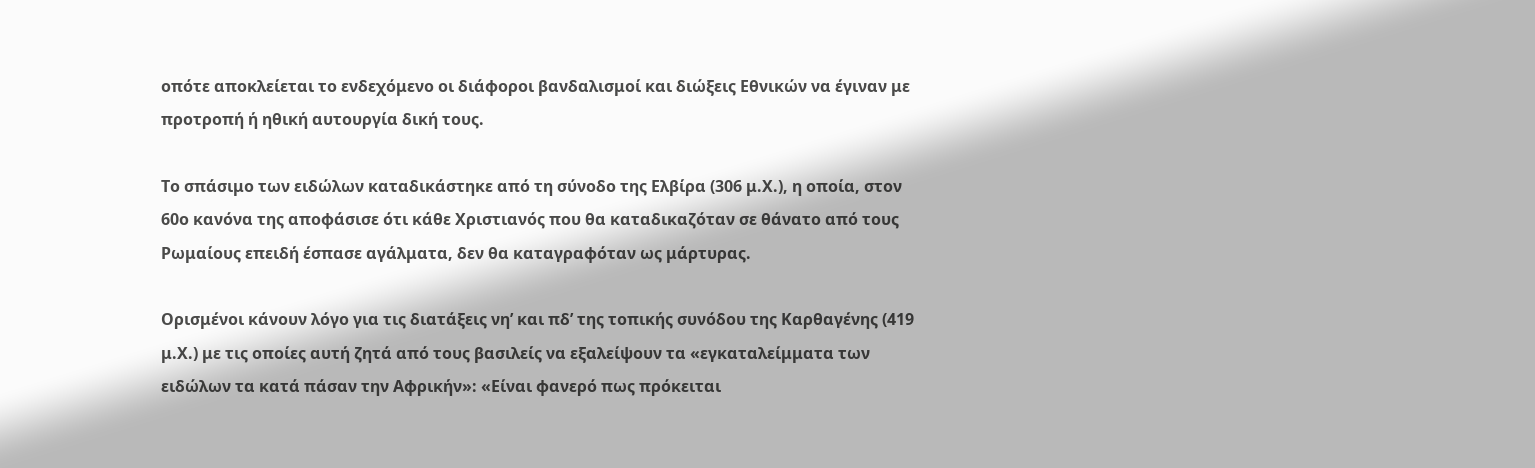οπότε αποκλείεται το ενδεχόμενο οι διάφοροι βανδαλισμοί και διώξεις Εθνικών να έγιναν με προτροπή ή ηθική αυτουργία δική τους.

Το σπάσιμο των ειδώλων καταδικάστηκε από τη σύνοδο της Ελβίρα (306 μ.Χ.), η οποία, στον 60ο κανόνα της αποφάσισε ότι κάθε Χριστιανός που θα καταδικαζόταν σε θάνατο από τους Ρωμαίους επειδή έσπασε αγάλματα, δεν θα καταγραφόταν ως μάρτυρας.

Ορισμένοι κάνουν λόγο για τις διατάξεις νη’ και πδ’ της τοπικής συνόδου της Καρθαγένης (419 μ.Χ.) με τις οποίες αυτή ζητά από τους βασιλείς να εξαλείψουν τα «εγκαταλείμματα των ειδώλων τα κατά πάσαν την Αφρικήν»: «Είναι φανερό πως πρόκειται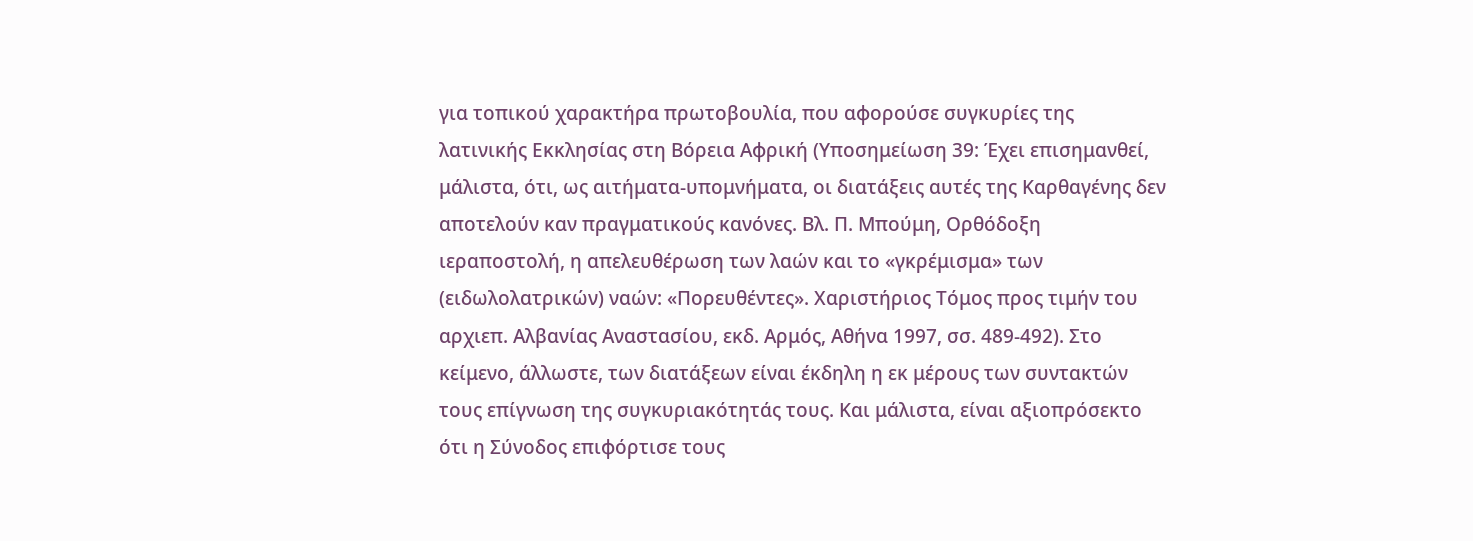για τοπικού χαρακτήρα πρωτοβουλία, που αφορούσε συγκυρίες της λατινικής Εκκλησίας στη Βόρεια Αφρική (Υποσημείωση 39: Έχει επισημανθεί, μάλιστα, ότι, ως αιτήματα-υπομνήματα, οι διατάξεις αυτές της Καρθαγένης δεν αποτελούν καν πραγματικούς κανόνες. Βλ. Π. Μπούμη, Ορθόδοξη ιεραποστολή, η απελευθέρωση των λαών και το «γκρέμισμα» των (ειδωλολατρικών) ναών: «Πορευθέντες». Χαριστήριος Τόμος προς τιμήν του αρχιεπ. Αλβανίας Αναστασίου, εκδ. Αρμός, Αθήνα 1997, σσ. 489-492). Στο κείμενο, άλλωστε, των διατάξεων είναι έκδηλη η εκ μέρους των συντακτών τους επίγνωση της συγκυριακότητάς τους. Και μάλιστα, είναι αξιοπρόσεκτο ότι η Σύνοδος επιφόρτισε τους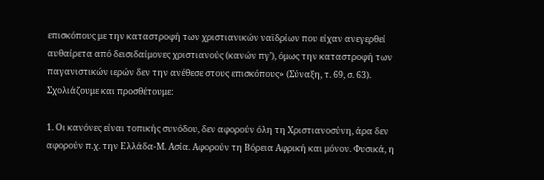επισκόπους με την καταστροφή των χριστιανικών ναϊδρίων που είχαν ανεγερθεί αυθαίρετα από δεισιδαίμονες χριστιανούς (κανών πγ’), όμως την καταστροφή των παγανιστικών ιερών δεν την ανέθεσε στους επισκόπους» (Σύναξη, τ. 69, σ. 63). Σχολιάζουμε και προσθέτουμε:

1. Οι κανόνες είναι τοπικής συνόδου, δεν αφορούν όλη τη Χριστιανοσύνη, άρα δεν αφορούν π.χ. την Ελλάδα-Μ. Ασία. Αφορούν τη Βόρεια Αφρική και μόνον. Φυσικά, η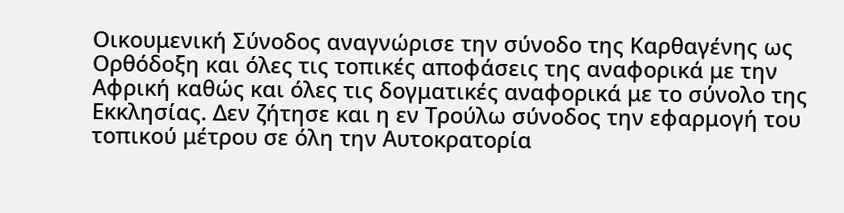Οικουμενική Σύνοδος αναγνώρισε την σύνοδο της Καρθαγένης ως Ορθόδοξη και όλες τις τοπικές αποφάσεις της αναφορικά με την Αφρική καθώς και όλες τις δογματικές αναφορικά με το σύνολο της Εκκλησίας. Δεν ζήτησε και η εν Τρούλω σύνοδος την εφαρμογή του τοπικού μέτρου σε όλη την Αυτοκρατορία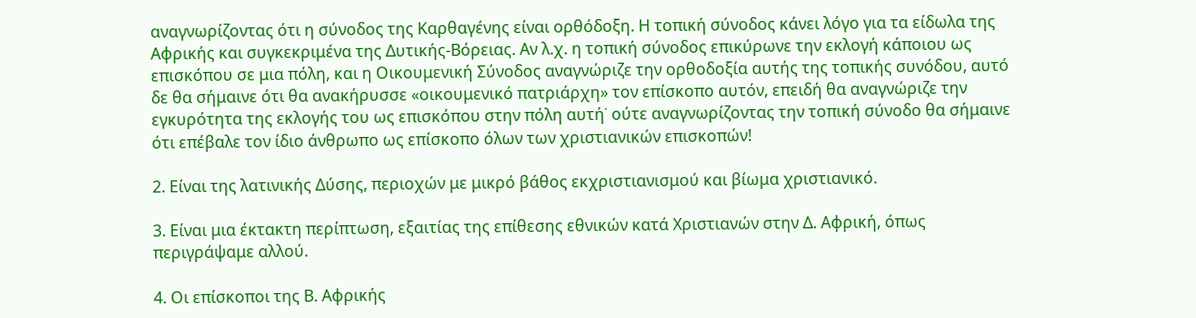αναγνωρίζοντας ότι η σύνοδος της Καρθαγένης είναι ορθόδοξη. Η τοπική σύνοδος κάνει λόγο για τα είδωλα της Αφρικής και συγκεκριμένα της Δυτικής-Βόρειας. Αν λ.χ. η τοπική σύνοδος επικύρωνε την εκλογή κάποιου ως επισκόπου σε μια πόλη, και η Οικουμενική Σύνοδος αναγνώριζε την ορθοδοξία αυτής της τοπικής συνόδου, αυτό δε θα σήμαινε ότι θα ανακήρυσσε «οικουμενικό πατριάρχη» τον επίσκοπο αυτόν, επειδή θα αναγνώριζε την εγκυρότητα της εκλογής του ως επισκόπου στην πόλη αυτή˙ ούτε αναγνωρίζοντας την τοπική σύνοδο θα σήμαινε ότι επέβαλε τον ίδιο άνθρωπο ως επίσκοπο όλων των χριστιανικών επισκοπών!

2. Είναι της λατινικής Δύσης, περιοχών με μικρό βάθος εκχριστιανισμού και βίωμα χριστιανικό.

3. Είναι μια έκτακτη περίπτωση, εξαιτίας της επίθεσης εθνικών κατά Χριστιανών στην Δ. Αφρική, όπως περιγράψαμε αλλού.

4. Οι επίσκοποι της Β. Αφρικής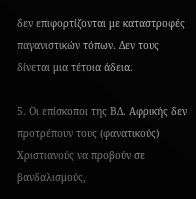δεν επιφορτίζονται με καταστροφές παγανιστικών τόπων. Δεν τους δίνεται μια τέτοια άδεια.

5. Οι επίσκοποι της ΒΔ. Αφρικής δεν προτρέπουν τους (φανατικούς) Χριστιανούς να προβούν σε βανδαλισμούς,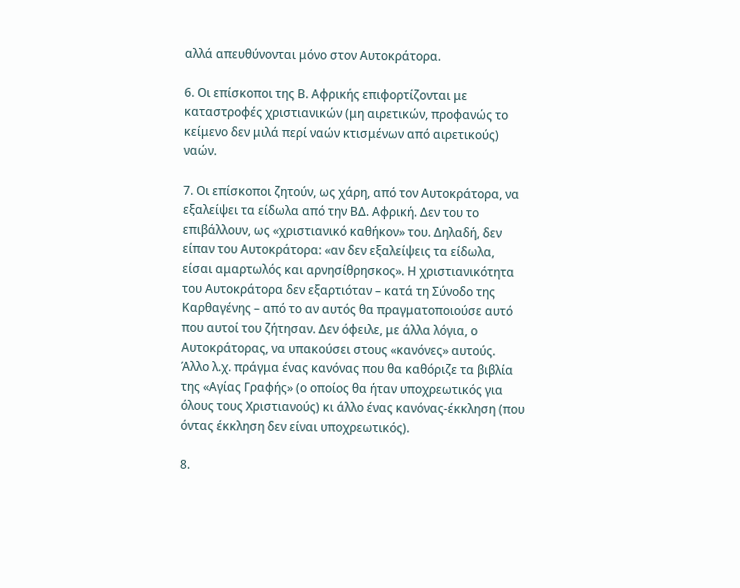αλλά απευθύνονται μόνο στον Αυτοκράτορα.

6. Οι επίσκοποι της Β. Αφρικής επιφορτίζονται με καταστροφές χριστιανικών (μη αιρετικών, προφανώς το κείμενο δεν μιλά περί ναών κτισμένων από αιρετικούς) ναών.

7. Οι επίσκοποι ζητούν, ως χάρη, από τον Αυτοκράτορα, να εξαλείψει τα είδωλα από την ΒΔ. Αφρική. Δεν του το επιβάλλουν, ως «χριστιανικό καθήκον» του. Δηλαδή, δεν είπαν του Αυτοκράτορα: «αν δεν εξαλείψεις τα είδωλα, είσαι αμαρτωλός και αρνησίθρησκος». Η χριστιανικότητα του Αυτοκράτορα δεν εξαρτιόταν – κατά τη Σύνοδο της Καρθαγένης – από το αν αυτός θα πραγματοποιούσε αυτό που αυτοί του ζήτησαν. Δεν όφειλε, με άλλα λόγια, ο Αυτοκράτορας, να υπακούσει στους «κανόνες» αυτούς. Άλλο λ.χ. πράγμα ένας κανόνας που θα καθόριζε τα βιβλία της «Αγίας Γραφής» (ο οποίος θα ήταν υποχρεωτικός για όλους τους Χριστιανούς) κι άλλο ένας κανόνας-έκκληση (που όντας έκκληση δεν είναι υποχρεωτικός).

8.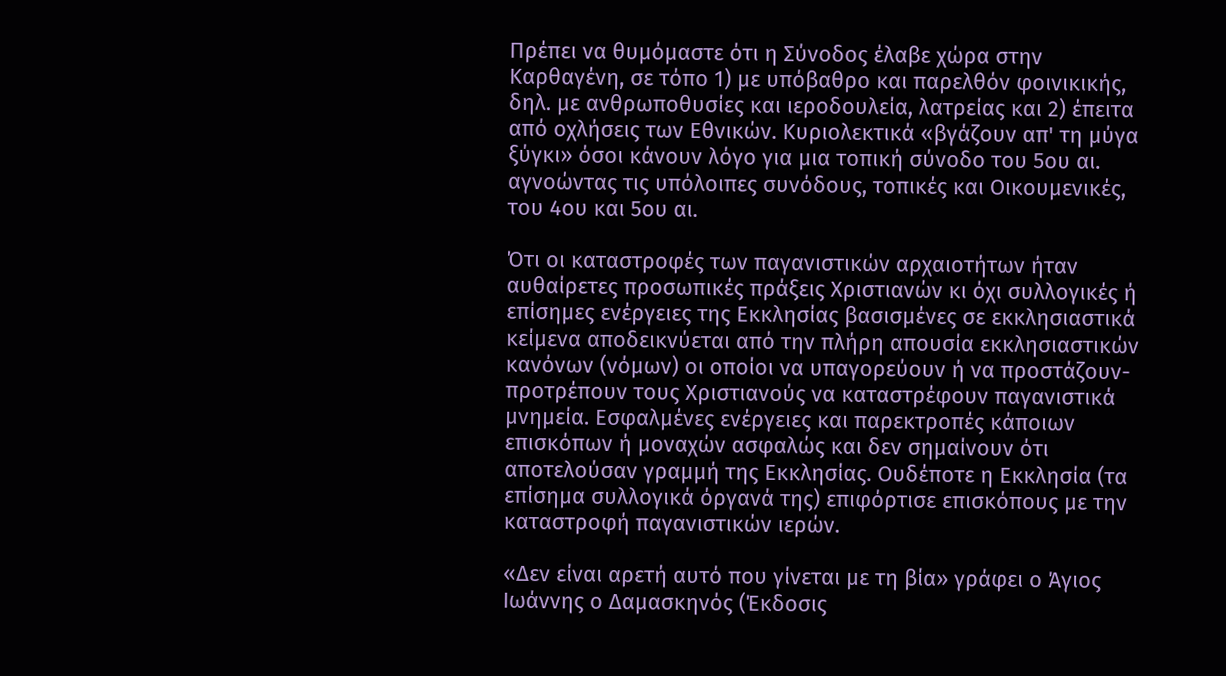Πρέπει να θυμόμαστε ότι η Σύνοδος έλαβε χώρα στην Καρθαγένη, σε τόπο 1) με υπόβαθρο και παρελθόν φοινικικής, δηλ. με ανθρωποθυσίες και ιεροδουλεία, λατρείας και 2) έπειτα από οχλήσεις των Εθνικών. Κυριολεκτικά «βγάζουν απ' τη μύγα ξύγκι» όσοι κάνουν λόγο για μια τοπική σύνοδο του 5ου αι. αγνοώντας τις υπόλοιπες συνόδους, τοπικές και Οικουμενικές, του 4ου και 5ου αι.

Ότι οι καταστροφές των παγανιστικών αρχαιοτήτων ήταν αυθαίρετες προσωπικές πράξεις Χριστιανών κι όχι συλλογικές ή επίσημες ενέργειες της Εκκλησίας βασισμένες σε εκκλησιαστικά κείμενα αποδεικνύεται από την πλήρη απουσία εκκλησιαστικών κανόνων (νόμων) οι οποίοι να υπαγορεύουν ή να προστάζουν-προτρέπουν τους Χριστιανούς να καταστρέφουν παγανιστικά μνημεία. Εσφαλμένες ενέργειες και παρεκτροπές κάποιων επισκόπων ή μοναχών ασφαλώς και δεν σημαίνουν ότι αποτελούσαν γραμμή της Εκκλησίας. Ουδέποτε η Εκκλησία (τα επίσημα συλλογικά όργανά της) επιφόρτισε επισκόπους με την καταστροφή παγανιστικών ιερών.

«Δεν είναι αρετή αυτό που γίνεται με τη βία» γράφει ο Άγιος Ιωάννης ο Δαμασκηνός (Έκδοσις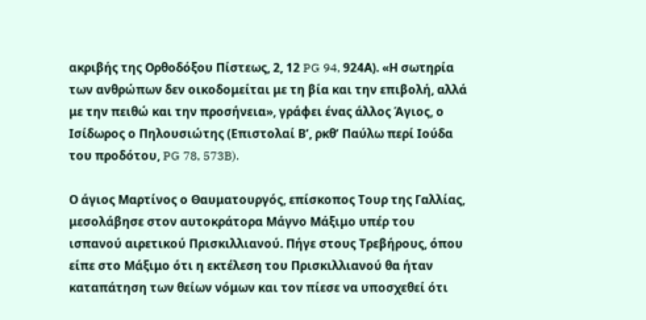ακριβής της Ορθοδόξου Πίστεως, 2, 12 PG 94, 924Α). «Η σωτηρία των ανθρώπων δεν οικοδομείται με τη βία και την επιβολή, αλλά με την πειθώ και την προσήνεια», γράφει ένας άλλος Άγιος, ο Ισίδωρος ο Πηλουσιώτης (Επιστολαί Β’, ρκθ’ Παύλω περί Ιούδα του προδότου, PG 78, 573B).

Ο άγιος Μαρτίνος ο Θαυματουργός, επίσκοπος Τουρ της Γαλλίας, μεσολάβησε στον αυτοκράτορα Μάγνο Μάξιμο υπέρ του ισπανού αιρετικού Πρισκιλλιανού. Πήγε στους Τρεβήρους, όπου είπε στο Μάξιμο ότι η εκτέλεση του Πρισκιλλιανού θα ήταν καταπάτηση των θείων νόμων και τον πίεσε να υποσχεθεί ότι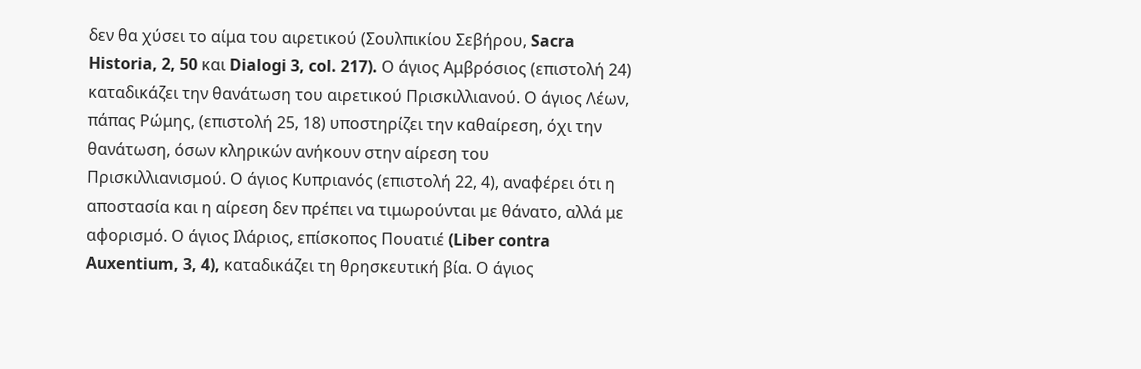δεν θα χύσει το αίμα του αιρετικού (Σουλπικίου Σεβήρου, Sacra Historia, 2, 50 και Dialogi 3, col. 217). Ο άγιος Αμβρόσιος (επιστολή 24) καταδικάζει την θανάτωση του αιρετικού Πρισκιλλιανού. Ο άγιος Λέων, πάπας Ρώμης, (επιστολή 25, 18) υποστηρίζει την καθαίρεση, όχι την θανάτωση, όσων κληρικών ανήκουν στην αίρεση του Πρισκιλλιανισμού. Ο άγιος Κυπριανός (επιστολή 22, 4), αναφέρει ότι η αποστασία και η αίρεση δεν πρέπει να τιμωρούνται με θάνατο, αλλά με αφορισμό. Ο άγιος Ιλάριος, επίσκοπος Πουατιέ (Liber contra Auxentium, 3, 4), καταδικάζει τη θρησκευτική βία. Ο άγιος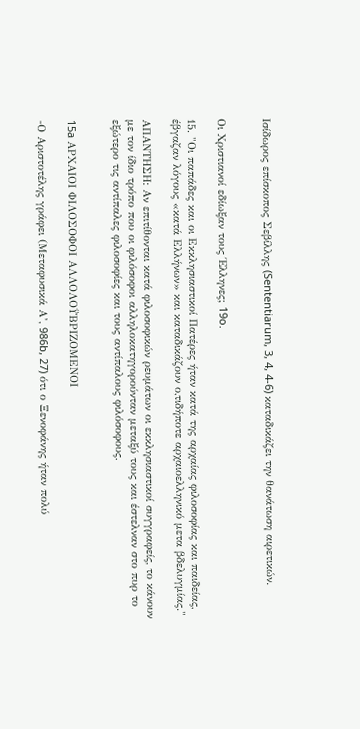Ισίδωρος επίσκοπος Σεβίλλης (Sententiarum, 3, 4, 4-6) καταδικάζει την θανάτωση αιρετικών.


Οι Χριστιανοί εδίωξαν τους Έλληνες; 19o.

15. "Οι παπάδες και οι Εκκλησιαστικοί Πατέρες ήταν κατά της αρχαίας φιλοσοφίας και παιδείας, έβγαζαν λόγους «κατά Ελλήνων» και καταδικάζουν ο,τιδήποτε αρχαιοελληνικό μετα βδελυγμίας."

ΑΠΑΝΤΗΣΗ: Αν επιτίθονται κατά φιλοσοφικών ρευμάτων οι εκκλησιαστικοί συγγραφείς, το κάνουν με τον ίδιο τρόπο που οι φιλόσοφοι αλληλοκατηγορούνταν μεταξύ τους και έστελναν στο πυρ το εξώτερο τις αντίπαλες φιλοσοφίες και τους αντίπαλους φιλόσοφους.


15a ΑΡΧΑΙΟΙ ΦΙΛΟΣΟΦΟΙ ΑΛΛΟΛΟΫΒΡΙΖΟΜΕΝΟΙ

-Ο Αριστοτέλης γράφει (Μεταφυσικά Α’, 986b, 27) ότι ο Ξενοφάνης ήταν πολύ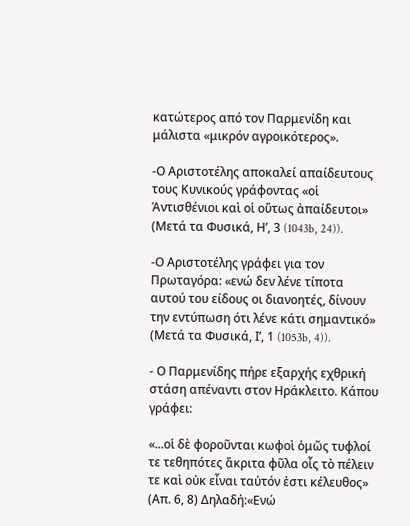κατώτερος από τον Παρμενίδη και μάλιστα «μικρόν αγροικότερος».

-Ο Αριστοτέλης αποκαλεί απαίδευτους τους Κυνικούς γράφοντας «οἱ Ἀντισθένιοι καὶ οἱ οὕτως ἀπαίδευτοι» (Μετά τα Φυσικά, Η’, 3 (1043b, 24)).

-Ο Αριστοτέλης γράφει για τον Πρωταγόρα: «ενώ δεν λένε τίποτα αυτού του είδους οι διανοητές, δίνουν την εντύπωση ότι λένε κάτι σημαντικό» (Μετά τα Φυσικά, Ι’, 1 (1053b, 4)).

- Ο Παρμενίδης πήρε εξαρχής εχθρική στάση απέναντι στον Ηράκλειτο. Κάπου γράφει:

«...οἱ δὲ φοροῦνται κωφοὶ ὁμῶς τυφλοί τε τεθηπότες ἄκριτα φῦλα οἷς τὸ πέλειν τε καὶ οὐκ εἶναι ταὐτόν ἐστι κέλευθος» (Απ. 6, 8) Δηλαδή:«Ενώ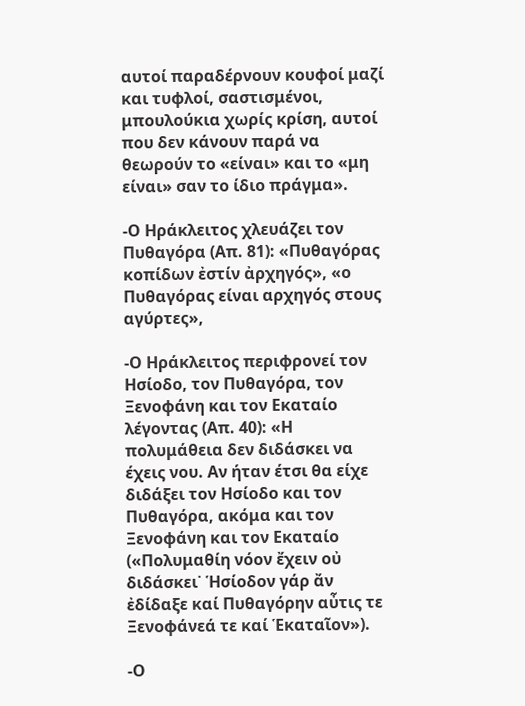αυτοί παραδέρνουν κουφοί μαζί και τυφλοί, σαστισμένοι, μπουλούκια χωρίς κρίση, αυτοί που δεν κάνουν παρά να θεωρούν το «είναι» και το «μη είναι» σαν το ίδιο πράγμα».

-Ο Ηράκλειτος χλευάζει τον Πυθαγόρα (Απ. 81): «Πυθαγόρας κοπίδων ἐστίν ἀρχηγός», «ο Πυθαγόρας είναι αρχηγός στους αγύρτες»,

-Ο Ηράκλειτος περιφρονεί τον Ησίοδο, τον Πυθαγόρα, τον Ξενοφάνη και τον Εκαταίο λέγοντας (Απ. 40): «Η πολυμάθεια δεν διδάσκει να έχεις νου. Αν ήταν έτσι θα είχε διδάξει τον Ησίοδο και τον Πυθαγόρα, ακόμα και τον Ξενοφάνη και τον Εκαταίο («Πολυμαθίη νόον ἔχειν οὐ διδάσκει˙ Ἡσίοδον γάρ ἄν ἐδίδαξε καί Πυθαγόρην αὖτις τε Ξενοφάνεά τε καί Ἑκαταῖον»).

-Ο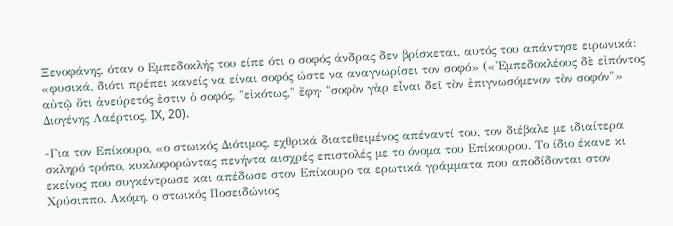Ξενοφάνης, όταν ο Εμπεδοκλής του είπε ότι ο σοφός άνδρας δεν βρίσκεται, αυτός του απάντησε ειρωνικά: «φυσικά, διότι πρέπει κανείς να είναι σοφός ώστε να αναγνωρίσει τον σοφό» («Ἐμπεδοκλέους δὲ εἰπόντος αὐτῷ ὅτι ἀνεύρετός ἐστιν ὁ σοφός, "εἰκότως," ἔφη· "σοφὸν γὰρ εἶναι δεῖ τὸν ἐπιγνωσόμενον τὸν σοφόν"» Διογένης Λαέρτιος, IX, 20).

-Για τον Επίκουρο, «ο στωικός Διότιμος, εχθρικά διατεθειμένος απέναντί του, τον διέβαλε με ιδιαίτερα σκληρό τρόπο, κυκλοφορώντας πενήντα αισχρές επιστολές με το όνομα του Επίκουρου. Το ίδιο έκανε κι εκείνος που συγκέντρωσε και απέδωσε στον Επίκουρο τα ερωτικά γράμματα που αποδίδονται στον Χρύσιππο. Ακόμη, ο στωικός Ποσειδώνιος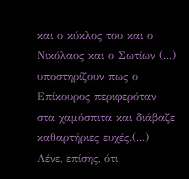και ο κύκλος του και ο Νικόλαος και ο Σωτίων (...) υποστηρίζουν πως ο Επίκουρος περιφερόταν στα χαμόσπιτα και διάβαζε καθαρτήριες ευχές.(...) Λένε, επίσης, ότι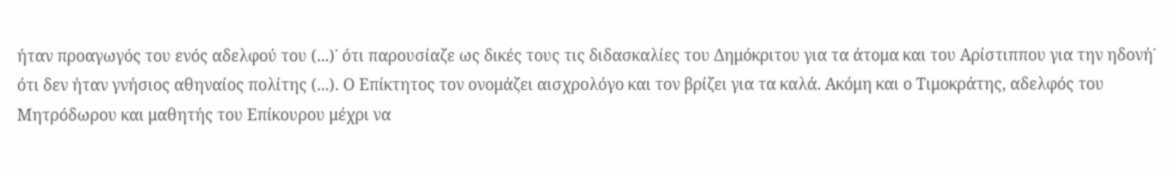ήταν προαγωγός του ενός αδελφού του (...)˙ ότι παρουσίαζε ως δικές τους τις διδασκαλίες του Δημόκριτου για τα άτομα και του Αρίστιππου για την ηδονή˙ ότι δεν ήταν γνήσιος αθηναίος πολίτης (...). Ο Επίκτητος τον ονομάζει αισχρολόγο και τον βρίζει για τα καλά. Ακόμη και ο Τιμοκράτης, αδελφός του Μητρόδωρου και μαθητής του Επίκουρου μέχρι να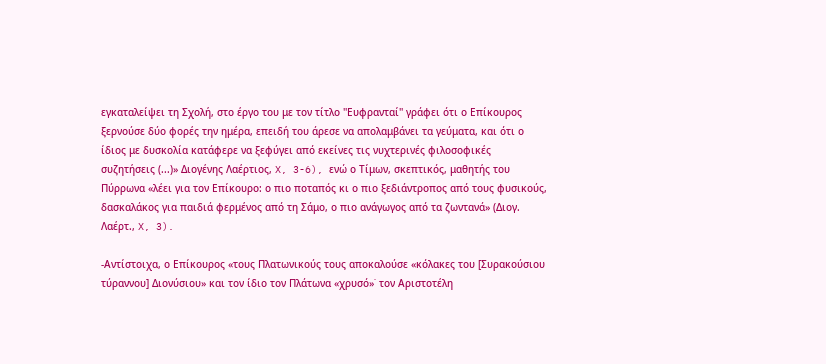εγκαταλείψει τη Σχολή, στο έργο του με τον τίτλο ''Ευφρανταί'' γράφει ότι ο Επίκουρος ξερνούσε δύο φορές την ημέρα, επειδή του άρεσε να απολαμβάνει τα γεύματα, και ότι ο ίδιος με δυσκολία κατάφερε να ξεφύγει από εκείνες τις νυχτερινές φιλοσοφικές συζητήσεις (...)» Διογένης Λαέρτιος, X, 3-6), ενώ ο Τίμων, σκεπτικός, μαθητής του Πύρρωνα «λέει για τον Επίκoυρο: ο πιο ποταπός κι ο πιο ξεδιάντροπος από τους φυσικούς, δασκαλάκος για παιδιά φερμένος από τη Σάμο, ο πιο ανάγωγος από τα ζωντανά» (Διογ. Λαέρτ., X, 3).

-Αντίστοιχα, ο Επίκουρος «τους Πλατωνικούς τους αποκαλούσε «κόλακες του [Συρακούσιου τύραννου] Διονύσιου» και τον ίδιο τον Πλάτωνα «χρυσό»˙ τον Αριστοτέλη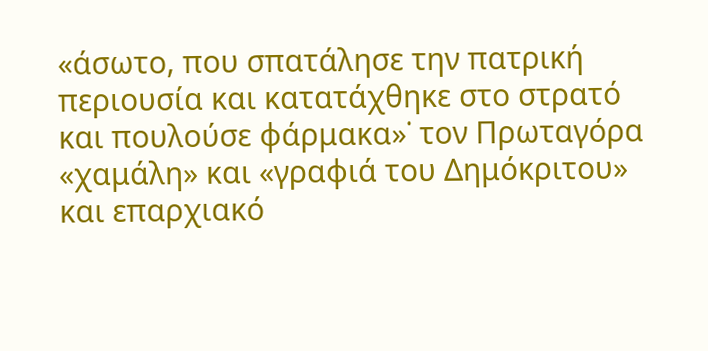«άσωτο, που σπατάλησε την πατρική περιουσία και κατατάχθηκε στο στρατό και πουλούσε φάρμακα»˙ τον Πρωταγόρα «χαμάλη» και «γραφιά του Δημόκριτου» και επαρχιακό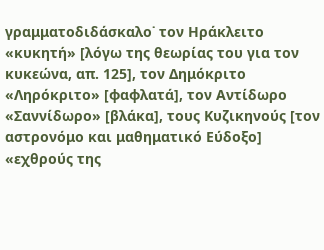γραμματοδιδάσκαλο˙ τον Ηράκλειτο «κυκητή» [λόγω της θεωρίας του για τον κυκεώνα, απ. 125], τον Δημόκριτο «Ληρόκριτο» [φαφλατά], τον Αντίδωρο «Σαννίδωρο» [βλάκα], τους Κυζικηνούς [τον αστρονόμο και μαθηματικό Εύδοξο] «εχθρούς της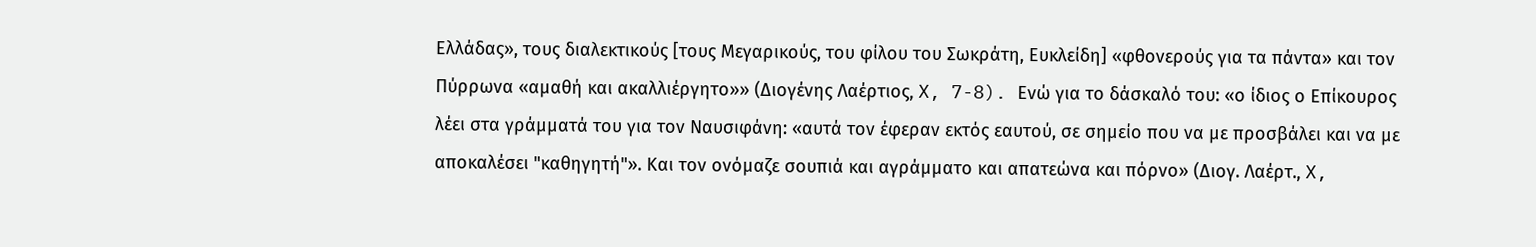Ελλάδας», τους διαλεκτικούς [τους Μεγαρικούς, του φίλου του Σωκράτη, Ευκλείδη] «φθονερούς για τα πάντα» και τον Πύρρωνα «αμαθή και ακαλλιέργητο»» (Διογένης Λαέρτιος, X, 7-8). Ενώ για το δάσκαλό του: «ο ίδιος ο Επίκουρος λέει στα γράμματά του για τον Ναυσιφάνη: «αυτά τον έφεραν εκτός εαυτού, σε σημείο που να με προσβάλει και να με αποκαλέσει "καθηγητή"». Και τον ονόμαζε σουπιά και αγράμματο και απατεώνα και πόρνο» (Διογ. Λαέρτ., X,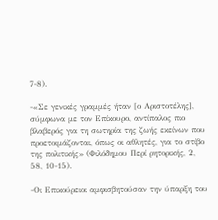7-8).

-«Σε γενικές γραμμές ήταν [ο Αριστοτέλης], σύμφωνα με τον Επίκουρο, αντίπαλος πιο βλαβερός για τη σωτηρία της ζωής εκείνων που προετοιμάζονται, όπως οι αθλητές, για το στίβο της πολιτικής» (Φιλόδημου Περί ρητορικής, 2, 58, 10-15).

-Οι Επικούρειοι αμφισβητούσαν την ύπαρξη του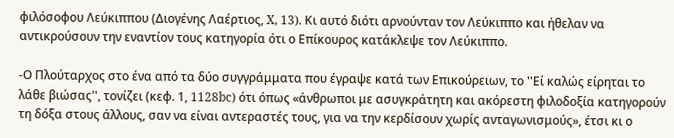φιλόσοφου Λεύκιππου (Διογένης Λαέρτιος, X, 13). Κι αυτό διότι αρνούνταν τον Λεύκιππο και ήθελαν να αντικρούσουν την εναντίον τους κατηγορία ότι ο Επίκουρος κατάκλεψε τον Λεύκιππο.

-Ο Πλούταρχος στο ένα από τα δύο συγγράμματα που έγραψε κατά των Επικούρειων, το ''Εί καλώς είρηται το λάθε βιώσας'', τονίζει (κεφ. 1, 1128bc) ότι όπως «άνθρωποι με ασυγκράτητη και ακόρεστη φιλοδοξία κατηγορούν τη δόξα στους άλλους, σαν να είναι αντεραστές τους, για να την κερδίσουν χωρίς ανταγωνισμούς», έτσι κι ο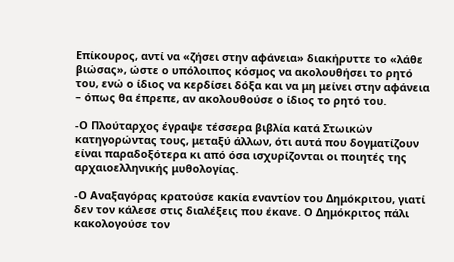Επίκουρος, αντί να «ζήσει στην αφάνεια» διακήρυττε το «λάθε βιώσας», ώστε ο υπόλοιπος κόσμος να ακολουθήσει το ρητό του, ενώ ο ίδιος να κερδίσει δόξα και να μη μείνει στην αφάνεια – όπως θα έπρεπε, αν ακολουθούσε ο ίδιος το ρητό του.

-Ο Πλούταρχος έγραψε τέσσερα βιβλία κατά Στωικών κατηγορώντας τους, μεταξύ άλλων, ότι αυτά που δογματίζουν είναι παραδοξότερα κι από όσα ισχυρίζονται οι ποιητές της αρχαιοελληνικής μυθολογίας.

-Ο Αναξαγόρας κρατούσε κακία εναντίον του Δημόκριτου, γιατί δεν τον κάλεσε στις διαλέξεις που έκανε. Ο Δημόκριτος πάλι κακολογούσε τον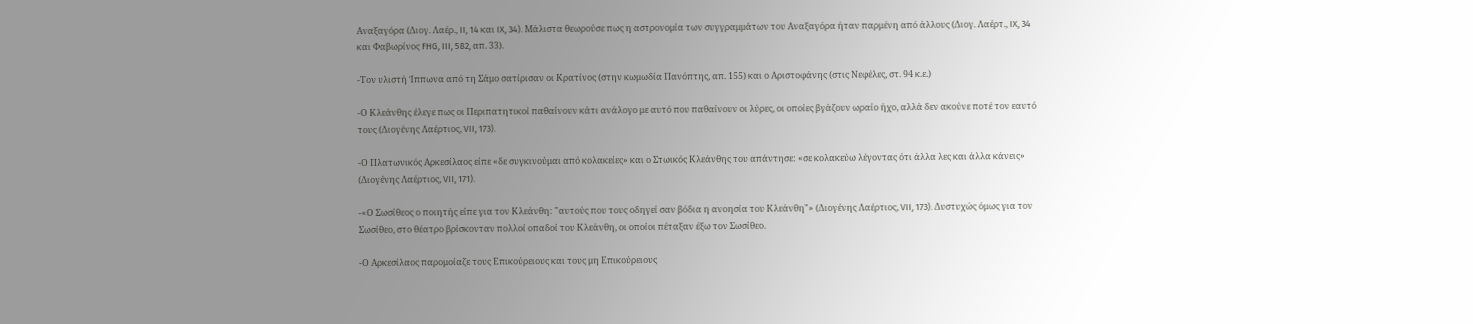Αναξαγόρα (Διογ. Λαέρ., II, 14 και IX, 34). Μάλιστα θεωρούσε πως η αστρονομία των συγγραμμάτων του Αναξαγόρα ήταν παρμένη από άλλους (Διογ. Λαέρτ., IX, 34 και Φαβωρίνος FHG, III, 582, απ. 33).

-Τον υλιστή Ίππωνα από τη Σάμο σατίρισαν οι Κρατίνος (στην κωμωδία Πανόπτης, απ. 155) και ο Αριστοφάνης (στις Νεφέλες, στ. 94 κ.ε.)

-Ο Κλεάνθης έλεγε πως οι Περιπατητικοί παθαίνουν κάτι ανάλογο με αυτό που παθαίνουν οι λύρες, οι οποίες βγάζουν ωραίο ήχο, αλλά δεν ακούνε ποτέ τον εαυτό τους (Διογένης Λαέρτιος, VII, 173).

-Ο Πλατωνικός Αρκεσίλαος είπε «δε συγκινούμαι από κολακείες» και ο Στωικός Κλεάνθης του απάντησε: «σε κολακεύω λέγοντας ότι άλλα λες και άλλα κάνεις» (Διογένης Λαέρτιος, VII, 171).

-«Ο Σωσίθεος ο ποιητής είπε για τον Κλεάνθη: "αυτούς που τους οδηγεί σαν βόδια η ανοησία του Κλεάνθη"» (Διογένης Λαέρτιος, VII, 173). Δυστυχώς όμως για τον Σωσίθεο, στο θέατρο βρίσκονταν πολλοί οπαδοί του Κλεάνθη, οι οποίοι πέταξαν έξω τον Σωσίθεο.

-Ο Αρκεσίλαος παρομοίαζε τους Επικούρειους και τους μη Επικούρειους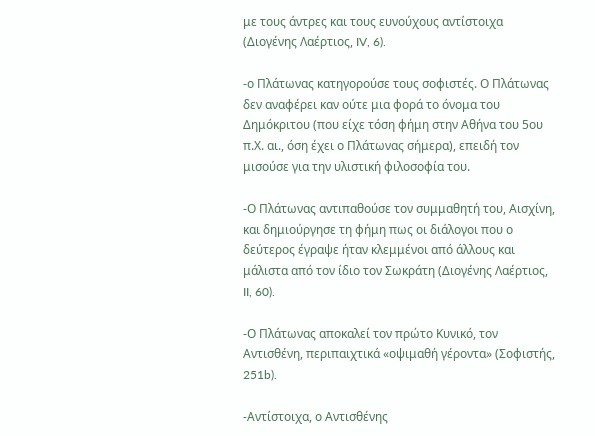με τους άντρες και τους ευνούχους αντίστοιχα (Διογένης Λαέρτιος, IV, 6).

-ο Πλάτωνας κατηγορούσε τους σοφιστές. Ο Πλάτωνας δεν αναφέρει καν ούτε μια φορά το όνομα του Δημόκριτου (που είχε τόση φήμη στην Αθήνα του 5ου π.Χ. αι., όση έχει ο Πλάτωνας σήμερα), επειδή τον μισούσε για την υλιστική φιλοσοφία του.

-Ο Πλάτωνας αντιπαθούσε τον συμμαθητή του, Αισχίνη, και δημιούργησε τη φήμη πως οι διάλογοι που ο δεύτερος έγραψε ήταν κλεμμένοι από άλλους και μάλιστα από τον ίδιο τον Σωκράτη (Διογένης Λαέρτιος, II, 60).

-Ο Πλάτωνας αποκαλεί τον πρώτο Κυνικό, τον Αντισθένη, περιπαιχτικά «οψιμαθή γέροντα» (Σοφιστής, 251b).

-Αντίστοιχα, ο Αντισθένης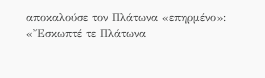αποκαλούσε τον Πλάτωνα «επηρμένο»: «Ἔσκωπτέ τε Πλάτωνα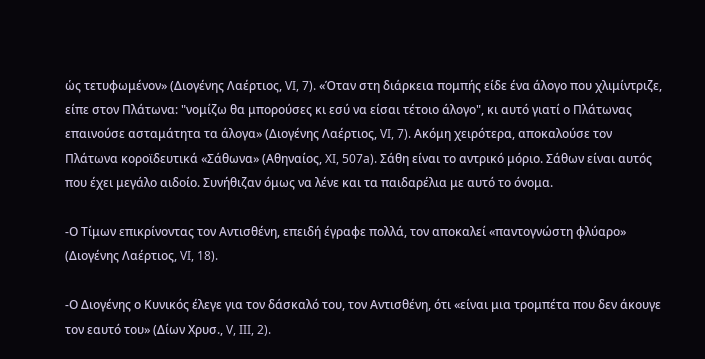ὡς τετυφωμένον» (Διογένης Λαέρτιος, VI, 7). «Όταν στη διάρκεια πομπής είδε ένα άλογο που χλιμίντριζε, είπε στον Πλάτωνα: "νομίζω θα μπορούσες κι εσύ να είσαι τέτοιο άλογο", κι αυτό γιατί ο Πλάτωνας επαινούσε ασταμάτητα τα άλογα» (Διογένης Λαέρτιος, VI, 7). Ακόμη χειρότερα, αποκαλούσε τον Πλάτωνα κοροϊδευτικά «Σάθωνα» (Αθηναίος, XI, 507a). Σάθη είναι το αντρικό μόριο. Σάθων είναι αυτός που έχει μεγάλο αιδοίο. Συνήθιζαν όμως να λένε και τα παιδαρέλια με αυτό το όνομα.

-Ο Τίμων επικρίνοντας τον Αντισθένη, επειδή έγραφε πολλά, τον αποκαλεί «παντογνώστη φλύαρο» (Διογένης Λαέρτιος, VI, 18).

-Ο Διογένης ο Κυνικός έλεγε για τον δάσκαλό του, τον Αντισθένη, ότι «είναι μια τρομπέτα που δεν άκουγε τον εαυτό του» (Δίων Χρυσ., V, III, 2).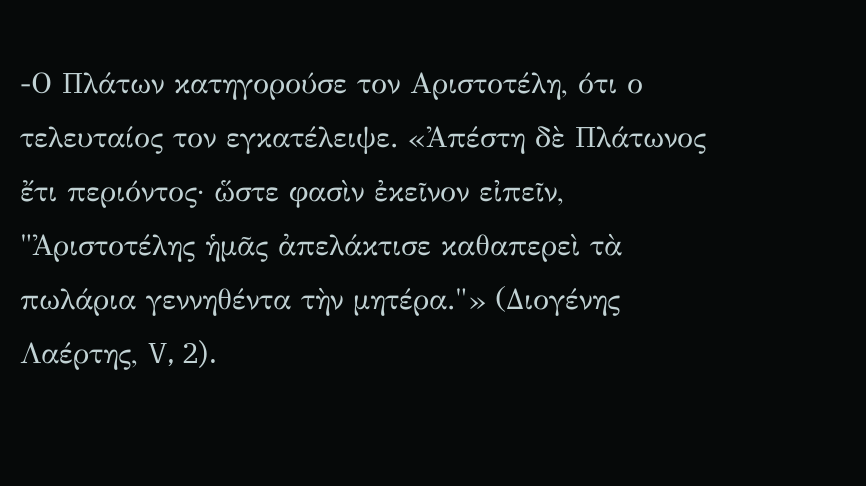-Ο Πλάτων κατηγορούσε τον Αριστοτέλη, ότι ο τελευταίος τον εγκατέλειψε. «Ἀπέστη δὲ Πλάτωνος ἔτι περιόντος· ὥστε φασὶν ἐκεῖνον εἰπεῖν, "Ἀριστοτέλης ἡμᾶς ἀπελάκτισε καθαπερεὶ τὰ πωλάρια γεννηθέντα τὴν μητέρα."» (Διογένης Λαέρτης, V, 2).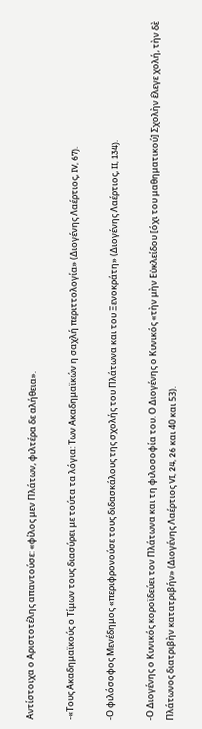Αντίστοιχα ο Αριστοτέλης απαντούσε: «φίλος μεν Πλάτων, φιλτέρα δε αλήθεια».

-«Τους Ακαδημαϊκούς ο Τίμων τους διασύρει με τούτα τα λόγια: Των Ακαδημαϊκών η σαχλή περιττολογία» (Διογένης Λαέρτιος, IV, 67).

-Ο φιλόσοφος Μενέδημος «περιφρονούσε τους διδασκάλους της σχολής του Πλάτωνα και του Ξενοκράτη» (Διογένης Λαέρτιος, II, 134).

-Ο Διογένης ο Κυνικός κοροϊδεύει τον Πλάτωνα και τη φιλοσοφία του. Ο Διογένης ο Κυνικός «τὴν μὴν Εὐκλείδου [όχι του μαθηματικού] Σχολὴν ἔλεγε χολή, τὴν δὲ Πλάτωνος διατριβὴν κατατριβήν» (Διογένης Λαέρτιος VI, 24, 26 και 40 και 53).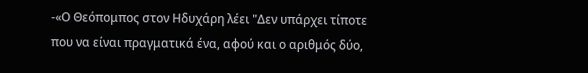-«Ο Θεόπομπος στον Ηδυχάρη λέει "Δεν υπάρχει τίποτε που να είναι πραγματικά ένα, αφού και ο αριθμός δύο,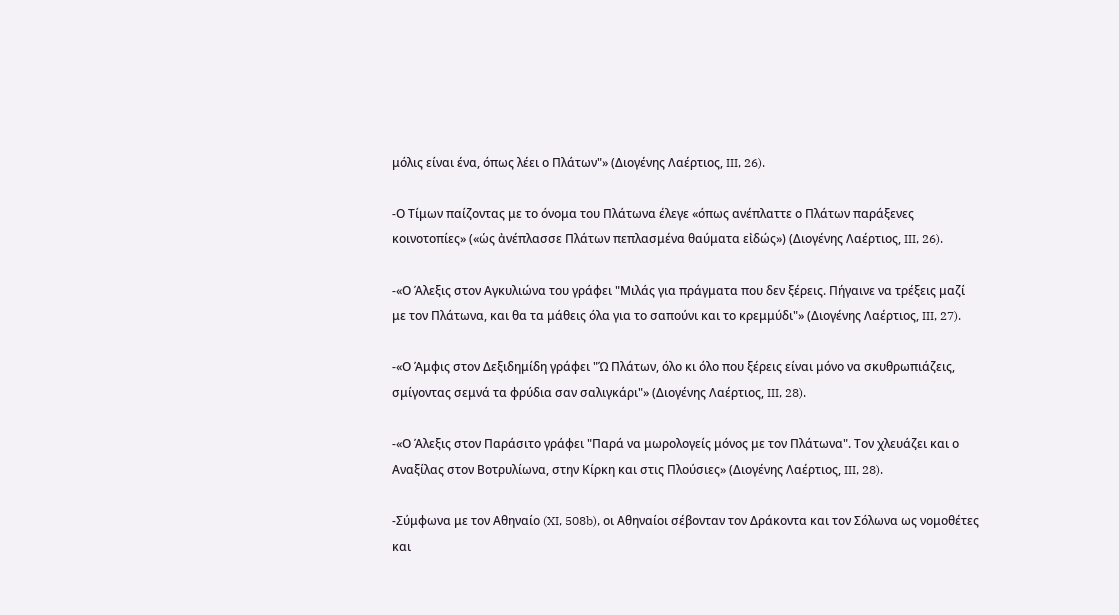μόλις είναι ένα, όπως λέει ο Πλάτων"» (Διογένης Λαέρτιος, III, 26).

-Ο Τίμων παίζοντας με το όνομα του Πλάτωνα έλεγε «όπως ανέπλαττε ο Πλάτων παράξενες κοινοτοπίες» («ὡς ἀνέπλασσε Πλάτων πεπλασμένα θαύματα εἰδώς») (Διογένης Λαέρτιος, III, 26).

-«Ο Άλεξις στον Αγκυλιώνα του γράφει "Μιλάς για πράγματα που δεν ξέρεις. Πήγαινε να τρέξεις μαζί με τον Πλάτωνα, και θα τα μάθεις όλα για το σαπούνι και το κρεμμύδι"» (Διογένης Λαέρτιος, III, 27).

-«Ο Άμφις στον Δεξιδημίδη γράφει "Ώ Πλάτων, όλο κι όλο που ξέρεις είναι μόνο να σκυθρωπιάζεις, σμίγοντας σεμνά τα φρύδια σαν σαλιγκάρι"» (Διογένης Λαέρτιος, III, 28).

-«Ο Άλεξις στον Παράσιτο γράφει "Παρά να μωρολογείς μόνος με τον Πλάτωνα". Τον χλευάζει και ο Αναξίλας στον Βοτρυλίωνα, στην Κίρκη και στις Πλούσιες» (Διογένης Λαέρτιος, III, 28).

-Σύμφωνα με τον Αθηναίο (XI, 508b), οι Αθηναίοι σέβονταν τον Δράκοντα και τον Σόλωνα ως νομοθέτες και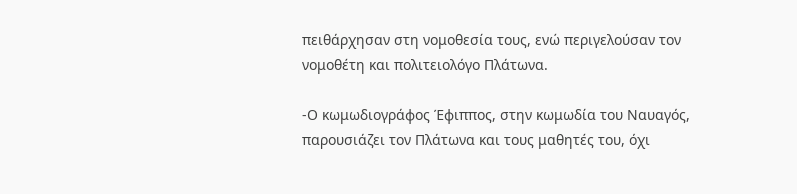πειθάρχησαν στη νομοθεσία τους, ενώ περιγελούσαν τον νομοθέτη και πολιτειολόγο Πλάτωνα.

-Ο κωμωδιογράφος Έφιππος, στην κωμωδία του Ναυαγός, παρουσιάζει τον Πλάτωνα και τους μαθητές του, όχι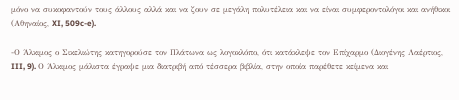μόνο να συκοφαντούν τους άλλους αλλά και να ζουν σε μεγάλη πολυτέλεια και να είναι συμφεροντολόγοι και ανήθικοι (Αθηναίος, XI, 509c-e).

-Ο Άλκιμος ο Σικελιώτης κατηγορούσε τον Πλάτωνα ως λογοκλόπο, ότι κατάκλεψε τον Επίχαρμο (Διογένης Λαέρτιος, III, 9). Ο Άλκιμος μάλιστα έγραψε μια διατριβή από τέσσερα βιβλία, στην οποία παρέθετε κείμενα και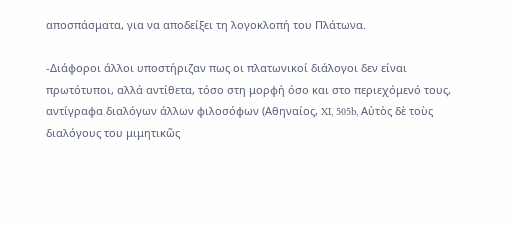αποσπάσματα, για να αποδείξει τη λογοκλοπή του Πλάτωνα.

-Διάφοροι άλλοι υποστήριζαν πως οι πλατωνικοί διάλογοι δεν είναι πρωτότυποι, αλλά αντίθετα, τόσο στη μορφή όσο και στο περιεχόμενό τους, αντίγραφα διαλόγων άλλων φιλοσόφων (Αθηναίος, XI, 505b, Αὐτὸς δὲ τοὺς διαλόγους του μιμητικῶς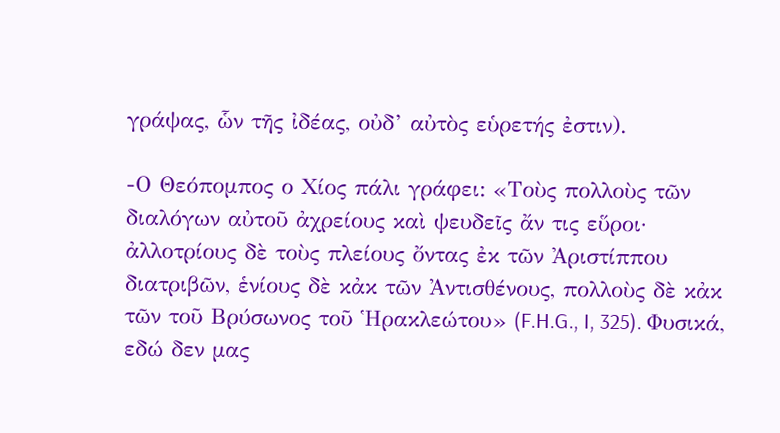γράψας, ὧν τῆς ἰδέας, οὐδ’ αὐτὸς εὑρετής ἐστιν).

-Ο Θεόπομπος ο Χίος πάλι γράφει: «Τοὺς πολλοὺς τῶν διαλόγων αὐτοῦ ἀχρείους καὶ ψευδεῖς ἄν τις εὕροι· ἀλλοτρίους δὲ τοὺς πλείους ὄντας ἐκ τῶν Ἀριστίππου διατριβῶν, ἑνίους δὲ κἀκ τῶν Ἀντισθένους, πολλοὺς δὲ κἀκ τῶν τοῦ Βρύσωνος τοῦ Ἡρακλεώτου» (F.H.G., I, 325). Φυσικά, εδώ δεν μας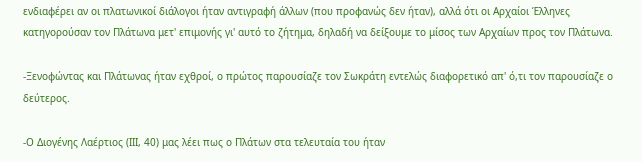ενδιαφέρει αν οι πλατωνικοί διάλογοι ήταν αντιγραφή άλλων (που προφανώς δεν ήταν), αλλά ότι οι Αρχαίοι Έλληνες κατηγορούσαν τον Πλάτωνα μετ' επιμονής γι' αυτό το ζήτημα, δηλαδή να δείξουμε το μίσος των Αρχαίων προς τον Πλάτωνα.

-Ξενοφώντας και Πλάτωνας ήταν εχθροί, ο πρώτος παρουσίαζε τον Σωκράτη εντελώς διαφορετικό απ' ό,τι τον παρουσίαζε ο δεύτερος.

-Ο Διογένης Λαέρτιος (III, 40) μας λέει πως ο Πλάτων στα τελευταία του ήταν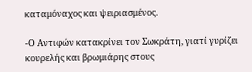καταμόναχος και ψειριασμένος.

-Ο Αντιφών κατακρίνει τον Σωκράτη, γιατί γυρίζει κουρελής και βρωμιάρης στους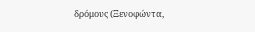δρόμους (Ξενοφώντα,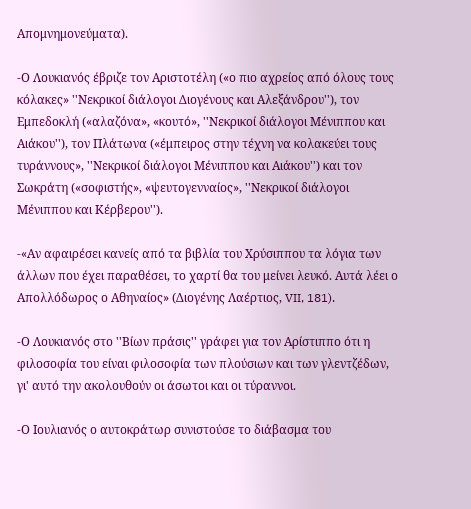Απομνημονεύματα).

-Ο Λουκιανός έβριζε τον Αριστοτέλη («ο πιο αχρείος από όλους τους κόλακες» ''Νεκρικοί διάλογοι Διογένους και Αλεξάνδρου''), τον Εμπεδοκλή («αλαζόνα», «κουτό», ''Νεκρικοί διάλογοι Μένιππου και Αιάκου''), τον Πλάτωνα («έμπειρος στην τέχνη να κολακεύει τους τυράννους», ''Νεκρικοί διάλογοι Μένιππου και Αιάκου'') και τον Σωκράτη («σοφιστής», «ψευτογενναίος», ''Νεκρικοί διάλογοι Μένιππου και Κέρβερου'').

-«Αν αφαιρέσει κανείς από τα βιβλία του Χρύσιππου τα λόγια των άλλων που έχει παραθέσει, το χαρτί θα του μείνει λευκό. Αυτά λέει ο Απολλόδωρος ο Αθηναίος» (Διογένης Λαέρτιος, VII, 181).

-Ο Λουκιανός στο ''Βίων πράσις'' γράφει για τον Αρίστιππο ότι η φιλοσοφία του είναι φιλοσοφία των πλούσιων και των γλεντζέδων, γι' αυτό την ακολουθούν οι άσωτοι και οι τύραννοι.

-Ο Ιουλιανός ο αυτοκράτωρ συνιστούσε το διάβασμα του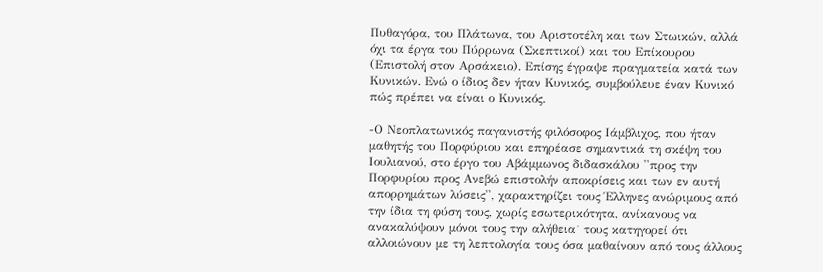Πυθαγόρα, του Πλάτωνα, του Αριστοτέλη και των Στωικών, αλλά όχι τα έργα του Πύρρωνα (Σκεπτικοί) και του Επίκουρου (Επιστολή στον Αρσάκειο). Επίσης έγραψε πραγματεία κατά των Κυνικών. Ενώ ο ίδιος δεν ήταν Κυνικός, συμβούλευε έναν Κυνικό πώς πρέπει να είναι ο Κυνικός.

-Ο Νεοπλατωνικός παγανιστής φιλόσοφος Ιάμβλιχος, που ήταν μαθητής του Πορφύριου και επηρέασε σημαντικά τη σκέψη του Ιουλιανού, στο έργο του Αβάμμωνος διδασκάλου ''προς την Πορφυρίου προς Ανεβώ επιστολήν αποκρίσεις και των εν αυτή απορρημάτων λύσεις'', χαρακτηρίζει τους Έλληνες ανώριμους από την ίδια τη φύση τους, χωρίς εσωτερικότητα, ανίκανους να ανακαλύψουν μόνοι τους την αλήθεια˙ τους κατηγορεί ότι αλλοιώνουν με τη λεπτολογία τους όσα μαθαίνουν από τους άλλους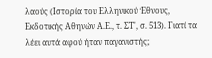λαούς (Ιστορία του Ελληνικού Έθνους, Εκδοτικής Αθηνών Α.Ε., τ. ΣΤ', σ. 513). Γιατί τα λέει αυτά αφού ήταν παγανιστής;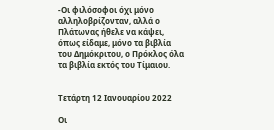-Οι φιλόσοφοι όχι μόνο αλληλοβρίζονταν, αλλά ο Πλάτωνας ήθελε να κάψει, όπως είδαμε, μόνο τα βιβλία του Δημόκριτου, ο Πρόκλος όλα τα βιβλία εκτός του Τίμαιου.


Τετάρτη 12 Ιανουαρίου 2022

Οι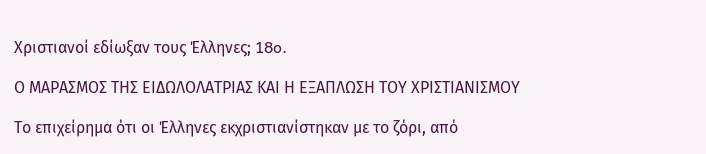Χριστιανοί εδίωξαν τους Έλληνες; 18o.

Ο ΜΑΡΑΣΜΟΣ ΤΗΣ ΕΙΔΩΛΟΛΑΤΡΙΑΣ ΚΑΙ Η ΕΞΑΠΛΩΣΗ ΤΟΥ ΧΡΙΣΤΙΑΝΙΣΜΟΥ

Tο επιχείρημα ότι οι Έλληνες εκχριστιανίστηκαν με το ζόρι, από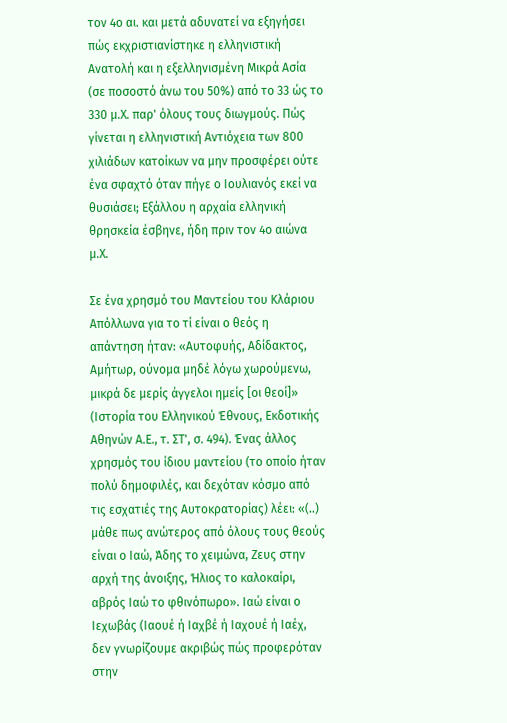τον 4ο αι. και μετά αδυνατεί να εξηγήσει πώς εκχριστιανίστηκε η ελληνιστική Ανατολή και η εξελληνισμένη Μικρά Ασία (σε ποσοστό άνω του 50%) από το 33 ώς το 330 μ.Χ. παρ' όλους τους διωγμούς. Πώς γίνεται η ελληνιστική Αντιόχεια των 800 χιλιάδων κατοίκων να μην προσφέρει ούτε ένα σφαχτό όταν πήγε ο Ιουλιανός εκεί να θυσιάσει; Εξάλλου η αρχαία ελληνική θρησκεία έσβηνε, ήδη πριν τον 4ο αιώνα μ.Χ.

Σε ένα χρησμό του Μαντείου του Κλάριου Απόλλωνα για το τί είναι ο θεός η απάντηση ήταν: «Αυτοφυής, Αδίδακτος, Αμήτωρ, ούνομα μηδέ λόγω χωρούμενω, μικρά δε μερίς άγγελοι ημείς [οι θεοί]» (Ιστορία του Ελληνικού Έθνους, Εκδοτικής Αθηνών Α.Ε., τ. ΣΤ', σ. 494). Ένας άλλος χρησμός του ίδιου μαντείου (το οποίο ήταν πολύ δημοφιλές, και δεχόταν κόσμο από τις εσχατιές της Αυτοκρατορίας) λέει: «(..) μάθε πως ανώτερος από όλους τους θεούς είναι ο Ιαώ, Άδης το χειμώνα, Ζευς στην αρχή της άνοιξης, Ήλιος το καλοκαίρι, αβρός Ιαώ το φθινόπωρο». Ιαώ είναι ο Ιεχωβάς (Ιαουέ ή Ιαχβέ ή Ιαχουέ ή Ιαέχ, δεν γνωρίζουμε ακριβώς πώς προφερόταν στην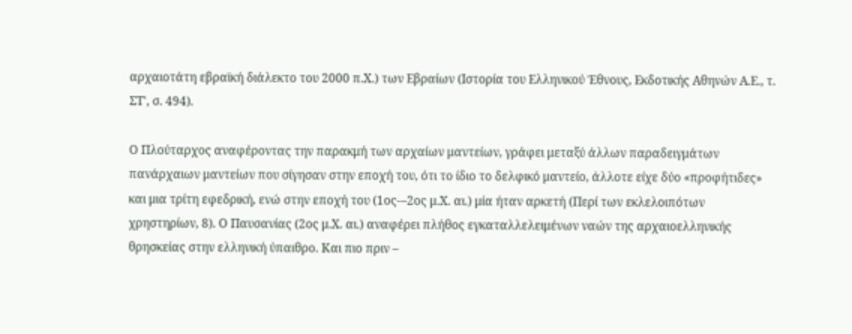αρχαιοτάτη εβραϊκή διάλεκτο του 2000 π.Χ.) των Εβραίων (Ιστορία του Ελληνικού Έθνους, Εκδοτικής Αθηνών Α.Ε., τ. ΣΤ', σ. 494).

Ο Πλούταρχος αναφέροντας την παρακμή των αρχαίων μαντείων, γράφει μεταξύ άλλων παραδειγμάτων πανάρχαιων μαντείων που σίγησαν στην εποχή του, ότι το ίδιο το δελφικό μαντείο, άλλοτε είχε δύο «προφήτιδες» και μια τρίτη εφεδρική, ενώ στην εποχή του (1ος-–2ος μ.Χ. αι.) μία ήταν αρκετή (Περί των εκλελοιπότων χρηστηρίων, 8). Ο Παυσανίας (2ος μ.Χ. αι.) αναφέρει πλήθος εγκαταλλελειμένων ναών της αρχαιοελληνικής θρησκείας στην ελληνική ύπαιθρο. Και πιο πριν –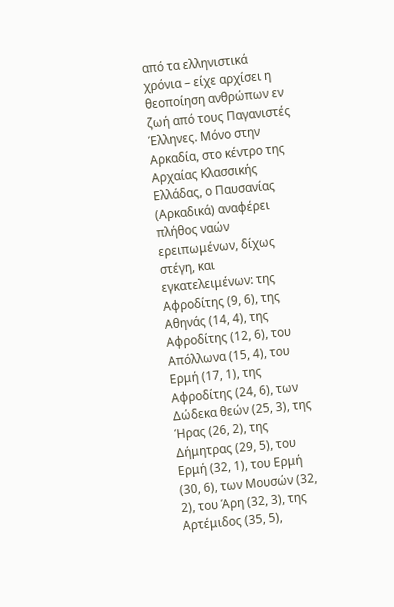από τα ελληνιστικά χρόνια – είχε αρχίσει η θεοποίηση ανθρώπων εν ζωή από τους Παγανιστές Έλληνες. Μόνο στην Αρκαδία, στο κέντρο της Αρχαίας Κλασσικής Ελλάδας, ο Παυσανίας (Αρκαδικά) αναφέρει πλήθος ναών ερειπωμένων, δίχως στέγη, και εγκατελειμένων: της Αφροδίτης (9, 6), της Αθηνάς (14, 4), της Αφροδίτης (12, 6), του Απόλλωνα (15, 4), του Ερμή (17, 1), της Αφροδίτης (24, 6), των Δώδεκα θεών (25, 3), της Ήρας (26, 2), της Δήμητρας (29, 5), του Ερμή (32, 1), του Ερμή (30, 6), των Μουσών (32, 2), του Άρη (32, 3), της Αρτέμιδος (35, 5),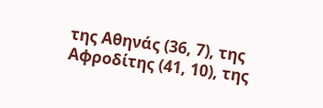της Αθηνάς (36, 7), της Αφροδίτης (41, 10), της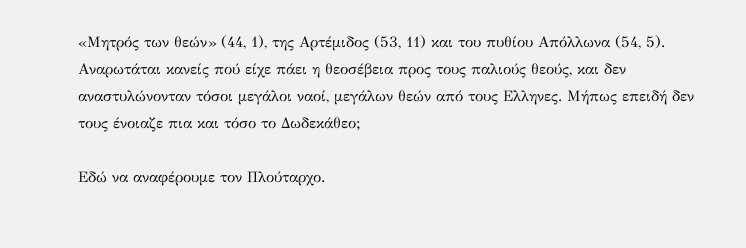«Μητρός των θεών» (44, 1), της Αρτέμιδος (53, 11) και του πυθίου Απόλλωνα (54, 5). Αναρωτάται κανείς πού είχε πάει η θεοσέβεια προς τους παλιούς θεούς, και δεν αναστυλώνονταν τόσοι μεγάλοι ναοί, μεγάλων θεών από τους Ελληνες. Μήπως επειδή δεν τους ένοιαζε πια και τόσο το Δωδεκάθεο;

Εδώ να αναφέρουμε τον Πλούταρχο.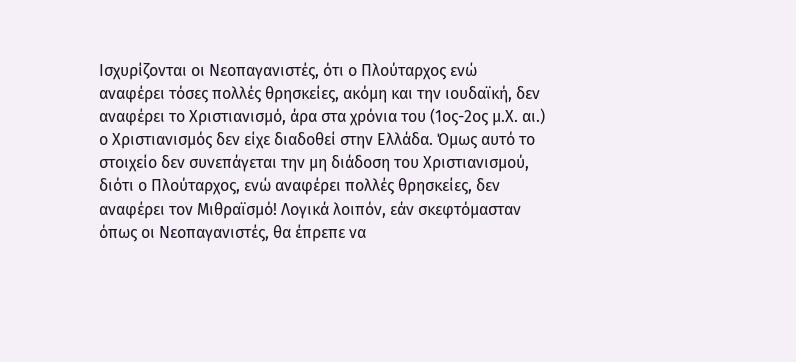Ισχυρίζονται οι Νεοπαγανιστές, ότι ο Πλούταρχος ενώ αναφέρει τόσες πολλές θρησκείες, ακόμη και την ιουδαϊκή, δεν αναφέρει το Χριστιανισμό, άρα στα χρόνια του (1ος-2ος μ.Χ. αι.) ο Χριστιανισμός δεν είχε διαδοθεί στην Ελλάδα. Όμως αυτό το στοιχείο δεν συνεπάγεται την μη διάδοση του Χριστιανισμού, διότι ο Πλούταρχος, ενώ αναφέρει πολλές θρησκείες, δεν αναφέρει τον Μιθραϊσμό! Λογικά λοιπόν, εάν σκεφτόμασταν όπως οι Νεοπαγανιστές, θα έπρεπε να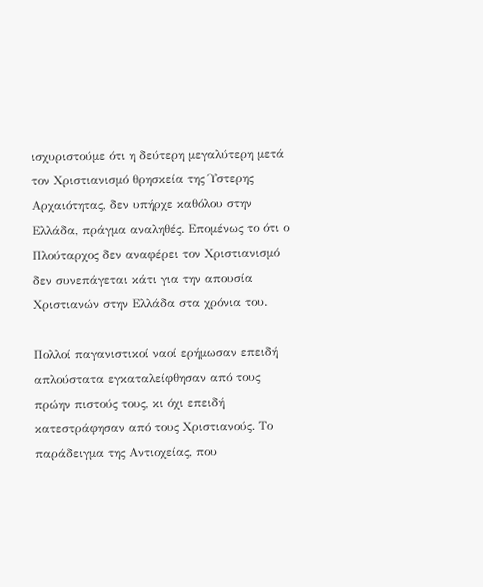ισχυριστούμε ότι η δεύτερη μεγαλύτερη μετά τον Χριστιανισμό θρησκεία της Ύστερης Αρχαιότητας, δεν υπήρχε καθόλου στην Ελλάδα, πράγμα αναληθές. Επομένως το ότι ο Πλούταρχος δεν αναφέρει τον Χριστιανισμό δεν συνεπάγεται κάτι για την απουσία Χριστιανών στην Ελλάδα στα χρόνια του.

Πολλοί παγανιστικοί ναοί ερήμωσαν επειδή απλούστατα εγκαταλείφθησαν από τους πρώην πιστούς τους, κι όχι επειδή κατεστράφησαν από τους Χριστιανούς. Το παράδειγμα της Αντιοχείας, που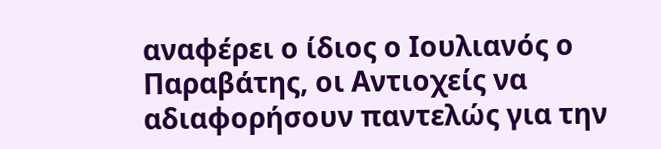αναφέρει ο ίδιος ο Ιουλιανός ο Παραβάτης, οι Αντιοχείς να αδιαφορήσουν παντελώς για την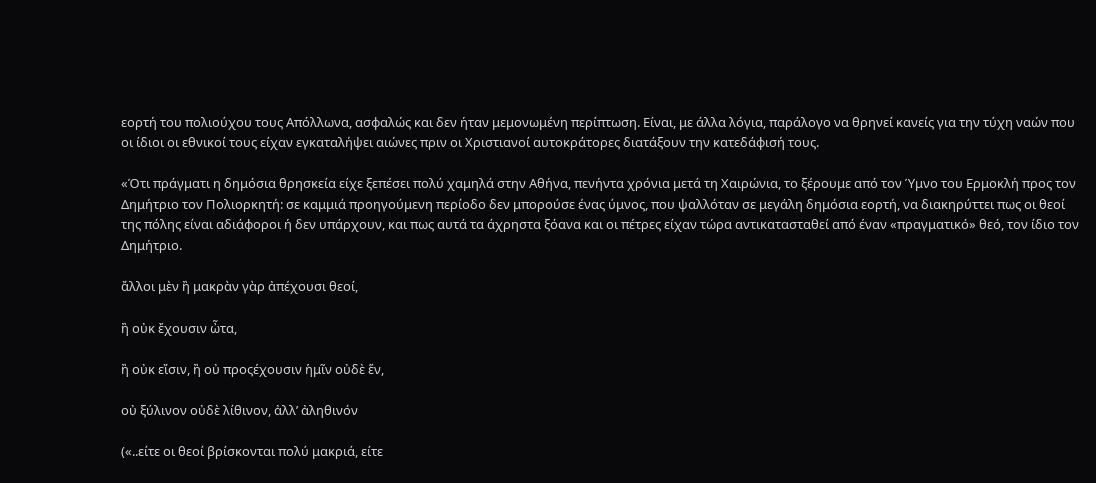εορτή του πολιούχου τους Απόλλωνα, ασφαλώς και δεν ήταν μεμονωμένη περίπτωση. Είναι, με άλλα λόγια, παράλογο να θρηνεί κανείς για την τύχη ναών που οι ίδιοι οι εθνικοί τους είχαν εγκαταλήψει αιώνες πριν οι Χριστιανοί αυτοκράτορες διατάξουν την κατεδάφισή τους.

«Ότι πράγματι η δημόσια θρησκεία είχε ξεπέσει πολύ χαμηλά στην Αθήνα, πενήντα χρόνια μετά τη Χαιρώνια, το ξέρουμε από τον Ύμνο του Ερμοκλή προς τον Δημήτριο τον Πολιορκητή: σε καμμιά προηγούμενη περίοδο δεν μπορούσε ένας ύμνος, που ψαλλόταν σε μεγάλη δημόσια εορτή, να διακηρύττει πως οι θεοί της πόλης είναι αδιάφοροι ή δεν υπάρχουν, και πως αυτά τα άχρηστα ξόανα και οι πέτρες είχαν τώρα αντικατασταθεί από έναν «πραγματικό» θεό, τον ίδιο τον Δημήτριο.

ἄλλοι μὲν ἢ μακρὰν γὰρ ἀπέχουσι θεοί,

ἢ οὐκ ἔχουσιν ὦτα,

ἢ οὐκ εἴσιν, ἢ οὐ προςέχουσιν ἡμῖν οὐδὲ ἕν,

οὐ ξύλινον οὐδὲ λίθινον, ἀλλ’ ἀληθινόν

(«..είτε οι θεοί βρίσκονται πολύ μακριά, είτε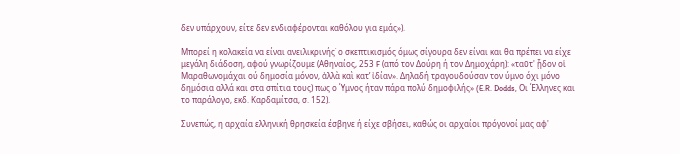δεν υπάρχουν, είτε δεν ενδιαφέρονται καθόλου για εμάς»).

Μπορεί η κολακεία να είναι ανειλικρινής˙ ο σκεπτικισμός όμως σίγουρα δεν είναι και θα πρέπει να είχε μεγάλη διάδοση, αφού γνωρίζουμε (Αθηναίος, 253 F (από τον Δούρη ή τον Δημοχάρη): «ταῦτ' ᾗδον οἱ Μαραθωνομάχαι ού δημοσία μόνον, ἀλλὰ καὶ κατ’ ἰδίαν». Δηλαδή τραγουδούσαν τον ύμνο όχι μόνο δημόσια αλλά και στα σπίτια τους) πως ο Ύμνος ήταν πάρα πολύ δημοφιλής» (E.R. Dodds, Οι Έλληνες και το παράλογο, εκδ. Καρδαμίτσα, σ. 152).

Συνεπώς, η αρχαία ελληνική θρησκεία έσβηνε ή είχε σβήσει, καθώς οι αρχαίοι πρόγονοί μας αφ'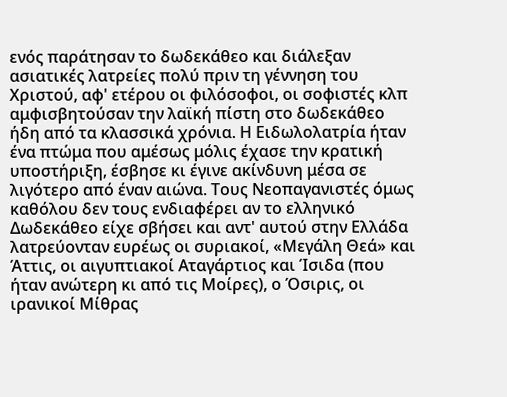ενός παράτησαν το δωδεκάθεο και διάλεξαν ασιατικές λατρείες πολύ πριν τη γέννηση του Χριστού, αφ' ετέρου οι φιλόσοφοι, οι σοφιστές κλπ αμφισβητούσαν την λαϊκή πίστη στο δωδεκάθεο ήδη από τα κλασσικά χρόνια. Η Ειδωλολατρία ήταν ένα πτώμα που αμέσως μόλις έχασε την κρατική υποστήριξη, έσβησε κι έγινε ακίνδυνη μέσα σε λιγότερο από έναν αιώνα. Τους Νεοπαγανιστές όμως καθόλου δεν τους ενδιαφέρει αν το ελληνικό Δωδεκάθεο είχε σβήσει και αντ' αυτού στην Ελλάδα λατρεύονταν ευρέως οι συριακοί, «Μεγάλη Θεά» και Άττις, οι αιγυπτιακοί Αταγάρτιος και Ίσιδα (που ήταν ανώτερη κι από τις Μοίρες), ο Όσιρις, οι ιρανικοί Μίθρας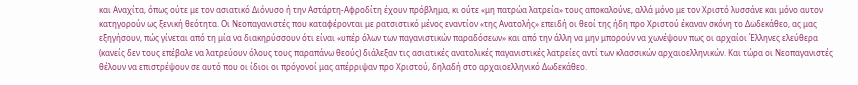και Αναχίτα, όπως ούτε με τον ασιατικό Διόνυσο ή την Αστάρτη-Αφροδίτη έχουν πρόβλημα, κι ούτε «μη πατρώα λατρεία» τους αποκαλούνε, αλλά μόνο με τον Χριστό λυσσάνε και μόνο αυτον κατηγορούν ως ξενική θεότητα. Οι Νεοπαγανιστές που καταφέρονται με ρατσιστικό μένος εναντίον «της Ανατολής» επειδή οι θεοί της ήδη προ Χριστού έκαναν σκόνη το Δωδεκάθεο, ας μας εξηγήσουν, πώς γίνεται από τη μία να διακηρύσσουν ότι είναι «υπέρ όλων των παγανιστικών παραδόσεων» και από την άλλη να μην μπορούν να χωνέψουν πως οι αρχαίοι Έλληνες ελεύθερα (κανείς δεν τους επέβαλε να λατρεύουν όλους τους παραπάνω θεούς) διάλεξαν τις ασιατικές ανατολικές παγανιστικές λατρείες αντί των κλασσικών αρχαιοελληνικών. Και τώρα οι Νεοπαγανιστές θέλουν να επιστρέψουν σε αυτό που οι ίδιοι οι πρόγονοί μας απέρριψαν προ Χριστού, δηλαδή στο αρχαιοελληνικό Δωδεκάθεο.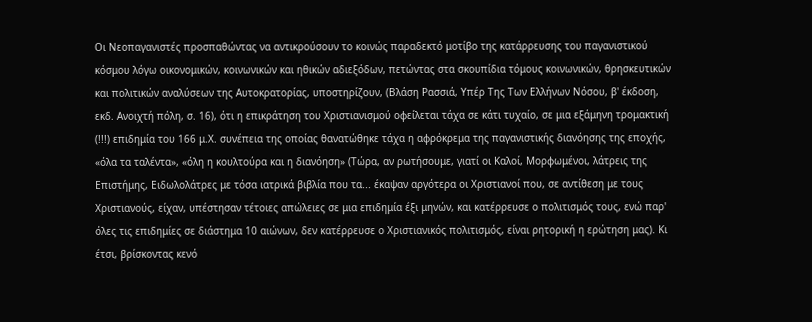Οι Νεοπαγανιστές προσπαθώντας να αντικρούσουν το κοινώς παραδεκτό μοτίβο της κατάρρευσης του παγανιστικού κόσμου λόγω οικονομικών, κοινωνικών και ηθικών αδιεξόδων, πετώντας στα σκουπίδια τόμους κοινωνικών, θρησκευτικών και πολιτικών αναλύσεων της Αυτοκρατορίας, υποστηρίζουν, (Βλάση Ρασσιά, Υπέρ Της Των Ελλήνων Νόσου, β' έκδοση, εκδ. Ανοιχτή πόλη, σ. 16), ότι η επικράτηση του Χριστιανισμού οφείλεται τάχα σε κάτι τυχαίο, σε μια εξάμηνη τρομακτική (!!!) επιδημία του 166 μ.Χ. συνέπεια της οποίας θανατώθηκε τάχα η αφρόκρεμα της παγανιστικής διανόησης της εποχής, «όλα τα ταλέντα», «όλη η κουλτούρα και η διανόηση» (Τώρα, αν ρωτήσουμε, γιατί οι Καλοί, Μορφωμένοι, λάτρεις της Επιστήμης, Ειδωλολάτρες με τόσα ιατρικά βιβλία που τα... έκαψαν αργότερα οι Χριστιανοί που, σε αντίθεση με τους Χριστιανούς, είχαν, υπέστησαν τέτοιες απώλειες σε μια επιδημία έξι μηνών, και κατέρρευσε ο πολιτισμός τους, ενώ παρ' όλες τις επιδημίες σε διάστημα 10 αιώνων, δεν κατέρρευσε ο Χριστιανικός πολιτισμός, είναι ρητορική η ερώτηση μας). Κι έτσι, βρίσκοντας κενό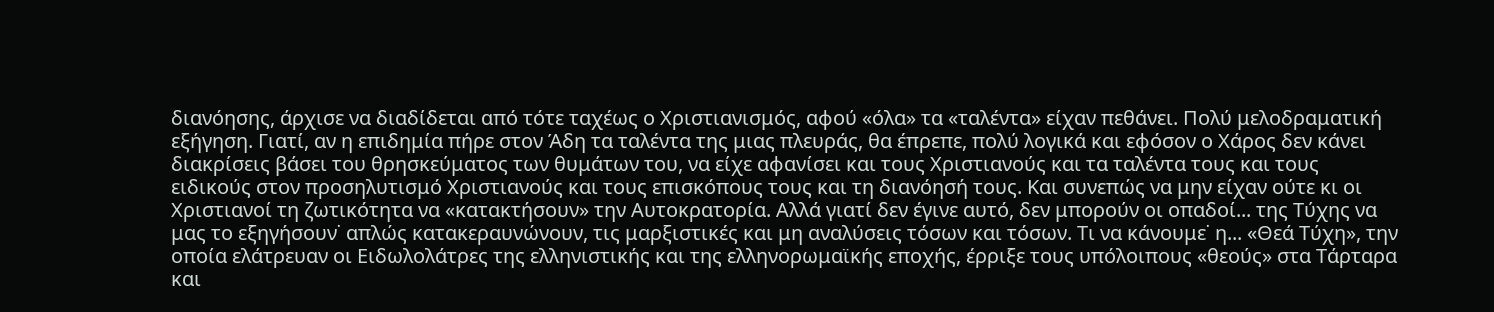διανόησης, άρχισε να διαδίδεται από τότε ταχέως ο Χριστιανισμός, αφού «όλα» τα «ταλέντα» είχαν πεθάνει. Πολύ μελοδραματική εξήγηση. Γιατί, αν η επιδημία πήρε στον Άδη τα ταλέντα της μιας πλευράς, θα έπρεπε, πολύ λογικά και εφόσον ο Χάρος δεν κάνει διακρίσεις βάσει του θρησκεύματος των θυμάτων του, να είχε αφανίσει και τους Χριστιανούς και τα ταλέντα τους και τους ειδικούς στον προσηλυτισμό Χριστιανούς και τους επισκόπους τους και τη διανόησή τους. Και συνεπώς να μην είχαν ούτε κι οι Χριστιανοί τη ζωτικότητα να «κατακτήσουν» την Αυτοκρατορία. Αλλά γιατί δεν έγινε αυτό, δεν μπορούν οι οπαδοί... της Τύχης να μας το εξηγήσουν˙ απλώς κατακεραυνώνουν, τις μαρξιστικές και μη αναλύσεις τόσων και τόσων. Τι να κάνουμε˙ η... «Θεά Τύχη», την οποία ελάτρευαν οι Ειδωλολάτρες της ελληνιστικής και της ελληνορωμαϊκής εποχής, έρριξε τους υπόλοιπους «θεούς» στα Τάρταρα και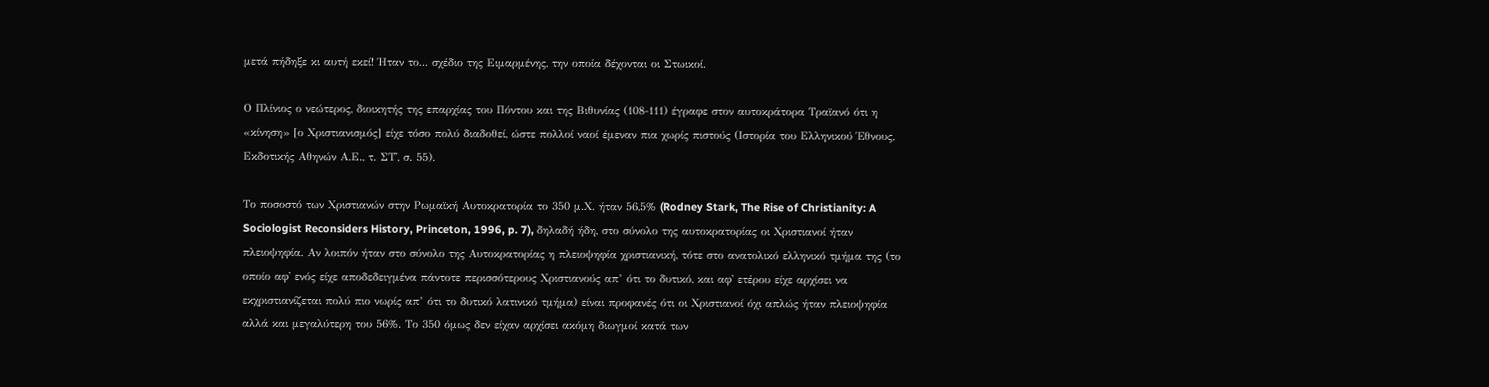μετά πήδηξε κι αυτή εκεί! Ήταν το... σχέδιο της Ειμαρμένης, την οποία δέχονται οι Στωικοί.

Ο Πλίνιος ο νεώτερος, διοικητής της επαρχίας του Πόντου και της Βιθυνίας (108-111) έγραφε στον αυτοκράτορα Τραϊανό ότι η «κίνηση» [ο Χριστιανισμός] είχε τόσο πολύ διαδοθεί, ώστε πολλοί ναοί έμεναν πια χωρίς πιστούς (Ιστορία του Ελληνικού Έθνους, Εκδοτικής Αθηνών Α.Ε., τ. ΣΤ', σ. 55).

Το ποσοστό των Χριστιανών στην Ρωμαϊκή Αυτοκρατορία το 350 μ.Χ. ήταν 56,5% (Rodney Stark, The Rise of Christianity: A Sociologist Reconsiders History, Princeton, 1996, p. 7), δηλαδή ήδη, στο σύνολο της αυτοκρατορίας οι Χριστιανοί ήταν πλειοψηφία. Αν λοιπόν ήταν στο σύνολο της Αυτοκρατορίας η πλειοψηφία χριστιανική, τότε στο ανατολικό ελληνικό τμήμα της (το οποίο αφ' ενός είχε αποδεδειγμένα πάντοτε περισσότερους Χριστιανούς απ’ ότι το δυτικό, και αφ' ετέρου είχε αρχίσει να εκχριστιανίζεται πολύ πιο νωρίς απ’ ότι το δυτικό λατινικό τμήμα) είναι προφανές ότι οι Χριστιανοί όχι απλώς ήταν πλειοψηφία αλλά και μεγαλύτερη του 56%. Το 350 όμως δεν είχαν αρχίσει ακόμη διωγμοί κατά των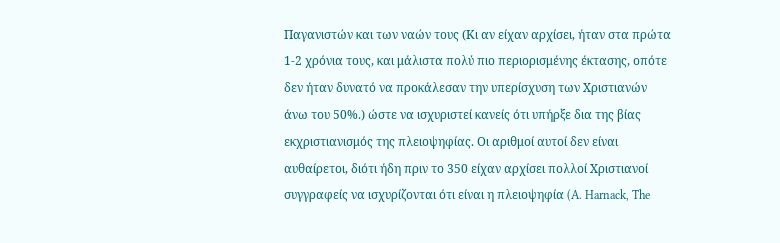Παγανιστών και των ναών τους (Κι αν είχαν αρχίσει, ήταν στα πρώτα 1-2 χρόνια τους, και μάλιστα πολύ πιο περιορισμένης έκτασης, οπότε δεν ήταν δυνατό να προκάλεσαν την υπερίσχυση των Χριστιανών άνω του 50%.) ώστε να ισχυριστεί κανείς ότι υπήρξε δια της βίας εκχριστιανισμός της πλειοψηφίας. Οι αριθμοί αυτοί δεν είναι αυθαίρετοι, διότι ήδη πριν το 350 είχαν αρχίσει πολλοί Χριστιανοί συγγραφείς να ισχυρίζονται ότι είναι η πλειοψηφία (A. Harnack, The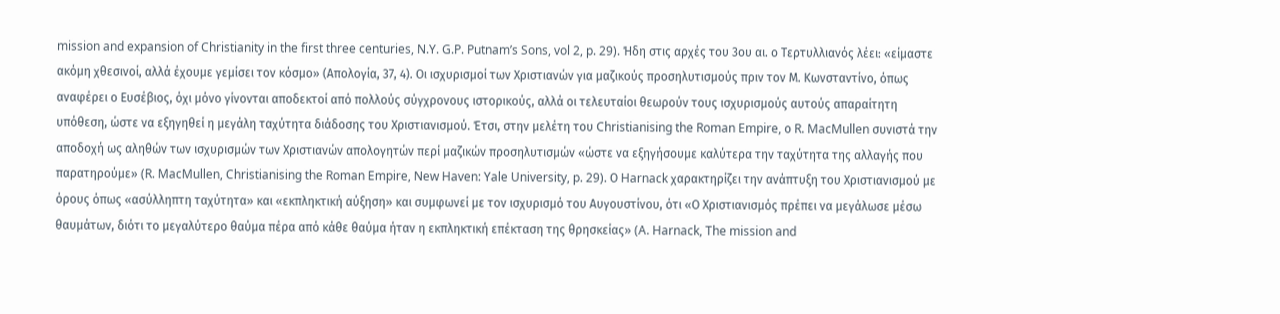mission and expansion of Christianity in the first three centuries, N.Y. G.P. Putnam’s Sons, vol 2, p. 29). Ήδη στις αρχές του 3ου αι. ο Τερτυλλιανός λέει: «είμαστε ακόμη χθεσινοί, αλλά έχουμε γεμίσει τον κόσμο» (Απολογία, 37, 4). Οι ισχυρισμοί των Χριστιανών για μαζικούς προσηλυτισμούς πριν τον Μ. Κωνσταντίνο, όπως αναφέρει ο Ευσέβιος, όχι μόνο γίνονται αποδεκτοί από πολλούς σύγχρονους ιστορικούς, αλλά οι τελευταίοι θεωρούν τους ισχυρισμούς αυτούς απαραίτητη υπόθεση, ώστε να εξηγηθεί η μεγάλη ταχύτητα διάδοσης του Χριστιανισμού. Έτσι, στην μελέτη του Christianising the Roman Empire, ο R. MacMullen συνιστά την αποδοχή ως αληθών των ισχυρισμών των Χριστιανών απολογητών περί μαζικών προσηλυτισμών «ώστε να εξηγήσουμε καλύτερα την ταχύτητα της αλλαγής που παρατηρούμε» (R. MacMullen, Christianising the Roman Empire, New Haven: Yale University, p. 29). Ο Harnack χαρακτηρίζει την ανάπτυξη του Χριστιανισμού με όρους όπως «ασύλληπτη ταχύτητα» και «εκπληκτική αύξηση» και συμφωνεί με τον ισχυρισμό του Αυγουστίνου, ότι «Ο Χριστιανισμός πρέπει να μεγάλωσε μέσω θαυμάτων, διότι το μεγαλύτερο θαύμα πέρα από κάθε θαύμα ήταν η εκπληκτική επέκταση της θρησκείας» (A. Harnack, The mission and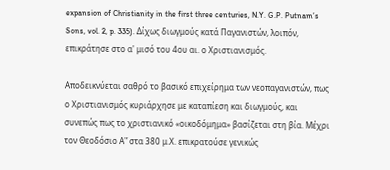expansion of Christianity in the first three centuries, N.Y. G.P. Putnam’s Sons, vol. 2, p. 335). Δίχως διωγμούς κατά Παγανιστών, λοιπόν, επικράτησε στο α' μισό του 4ου αι. ο Χριστιανισμός.

Αποδεικνύεται σαθρό το βασικό επιχείρημα των νεοπαγανιστών, πως ο Χριστιανισμός κυριάρχησε με καταπίεση και διωγμούς, και συνεπώς πως το χριστιανικό «οικοδόμημα» βασίζεται στη βία. Μέχρι τον Θεοδόσιο Α'’ στα 380 μ.Χ. επικρατούσε γενικώς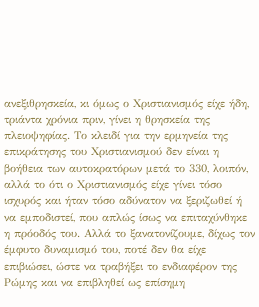ανεξιθρησκεία, κι όμως ο Χριστιανισμός είχε ήδη, τριάντα χρόνια πριν, γίνει η θρησκεία της πλειοψηφίας. Το κλειδί για την ερμηνεία της επικράτησης του Χριστιανισμού δεν είναι η βοήθεια των αυτοκρατόρων μετά το 330, λοιπόν, αλλά το ότι ο Χριστιανισμός είχε γίνει τόσο ισχυρός και ήταν τόσο αδύνατον να ξεριζωθεί ή να εμποδιστεί, που απλώς ίσως να επιταχύνθηκε η πρόοδός του. Αλλά το ξανατονίζουμε, δίχως τον έμφυτο δυναμισμό του, ποτέ δεν θα είχε επιβιώσει, ώστε να τραβήξει το ενδιαφέρον της Ρώμης και να επιβληθεί ως επίσημη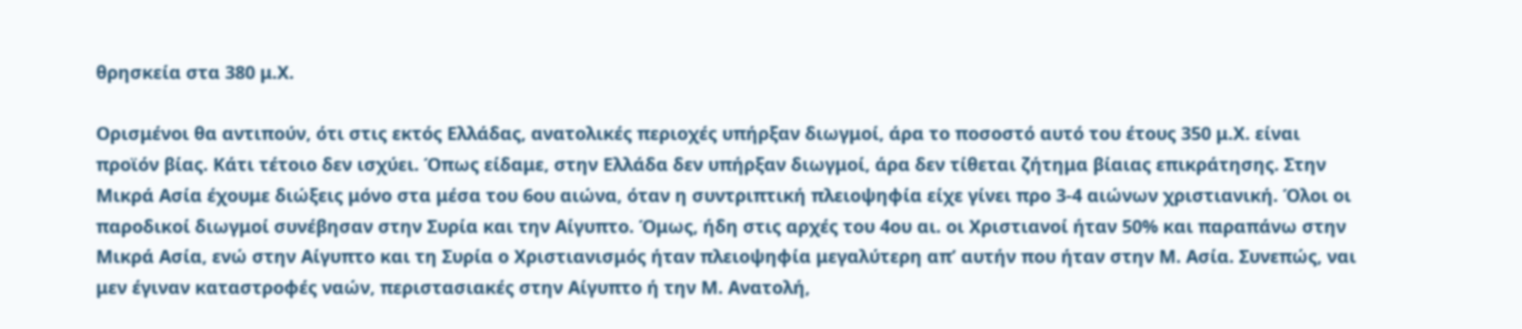θρησκεία στα 380 μ.Χ.

Ορισμένοι θα αντιπούν, ότι στις εκτός Ελλάδας, ανατολικές περιοχές υπήρξαν διωγμοί, άρα το ποσοστό αυτό του έτους 350 μ.Χ. είναι προϊόν βίας. Κάτι τέτοιο δεν ισχύει. Όπως είδαμε, στην Ελλάδα δεν υπήρξαν διωγμοί, άρα δεν τίθεται ζήτημα βίαιας επικράτησης. Στην Μικρά Ασία έχουμε διώξεις μόνο στα μέσα του 6ου αιώνα, όταν η συντριπτική πλειοψηφία είχε γίνει προ 3-4 αιώνων χριστιανική. Όλοι οι παροδικοί διωγμοί συνέβησαν στην Συρία και την Αίγυπτο. Όμως, ήδη στις αρχές του 4ου αι. οι Χριστιανοί ήταν 50% και παραπάνω στην Μικρά Ασία, ενώ στην Αίγυπτο και τη Συρία ο Χριστιανισμός ήταν πλειοψηφία μεγαλύτερη απ’ αυτήν που ήταν στην Μ. Ασία. Συνεπώς, ναι μεν έγιναν καταστροφές ναών, περιστασιακές στην Αίγυπτο ή την Μ. Ανατολή,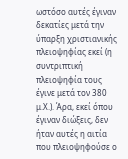ωστόσο αυτές έγιναν δεκατίες μετά την ύπαρξη χριστιανικής πλειοψηφίας εκεί (η συντριπτική πλειοψηφία τους έγινε μετά τον 380 μ.Χ.). Άρα, εκεί όπου έγιναν διώξεις, δεν ήταν αυτές η αιτία που πλειοψηφούσε ο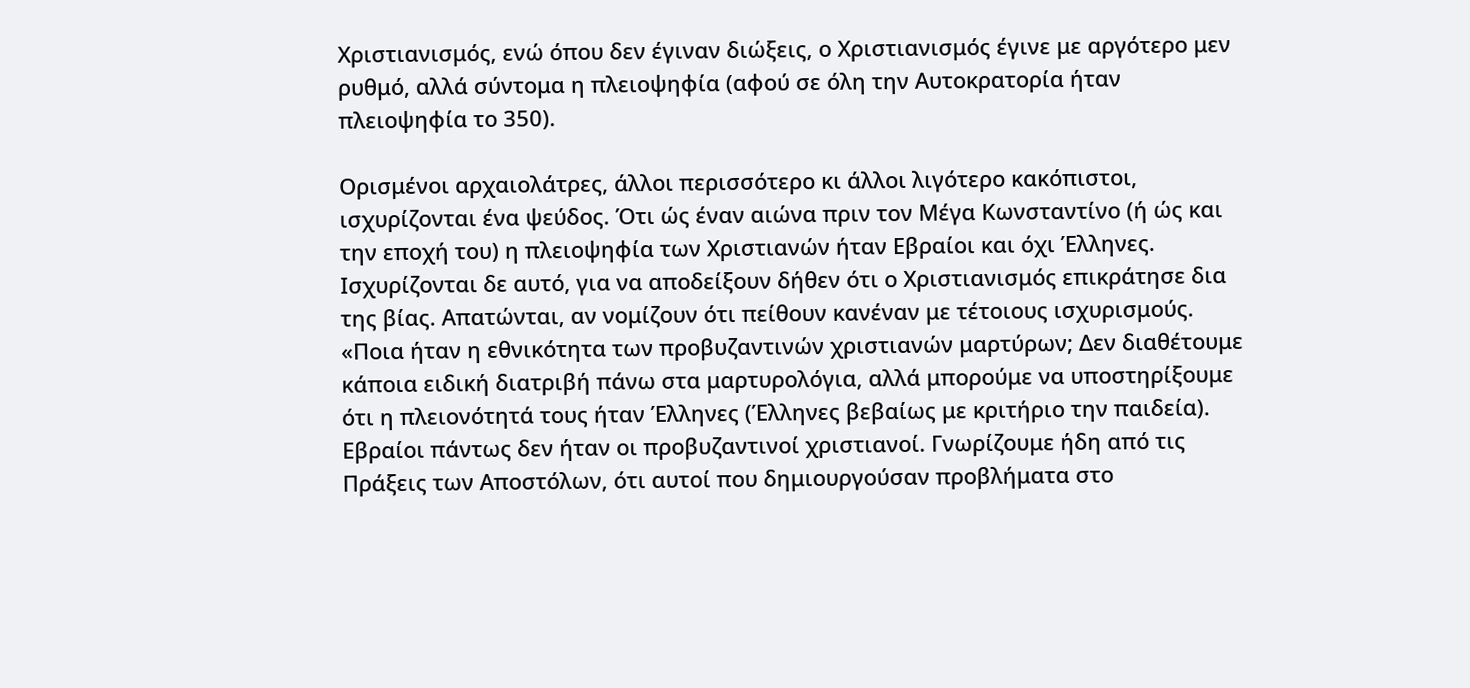Χριστιανισμός, ενώ όπου δεν έγιναν διώξεις, ο Χριστιανισμός έγινε με αργότερο μεν ρυθμό, αλλά σύντομα η πλειοψηφία (αφού σε όλη την Αυτοκρατορία ήταν πλειοψηφία το 350).

Ορισμένοι αρχαιολάτρες, άλλοι περισσότερο κι άλλοι λιγότερο κακόπιστοι, ισχυρίζονται ένα ψεύδος. Ότι ώς έναν αιώνα πριν τον Μέγα Κωνσταντίνο (ή ώς και την εποχή του) η πλειοψηφία των Χριστιανών ήταν Εβραίοι και όχι Έλληνες. Ισχυρίζονται δε αυτό, για να αποδείξουν δήθεν ότι ο Χριστιανισμός επικράτησε δια της βίας. Απατώνται, αν νομίζουν ότι πείθουν κανέναν με τέτοιους ισχυρισμούς. «Ποια ήταν η εθνικότητα των προβυζαντινών χριστιανών μαρτύρων; Δεν διαθέτουμε κάποια ειδική διατριβή πάνω στα μαρτυρολόγια, αλλά μπορούμε να υποστηρίξουμε ότι η πλειονότητά τους ήταν Έλληνες (Έλληνες βεβαίως με κριτήριο την παιδεία). Εβραίοι πάντως δεν ήταν οι προβυζαντινοί χριστιανοί. Γνωρίζουμε ήδη από τις Πράξεις των Αποστόλων, ότι αυτοί που δημιουργούσαν προβλήματα στο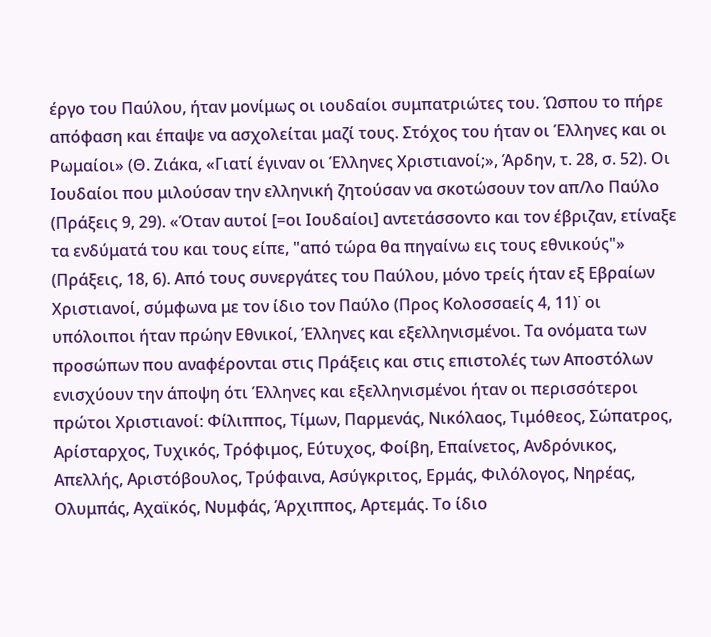έργο του Παύλου, ήταν μονίμως οι ιουδαίοι συμπατριώτες του. Ώσπου το πήρε απόφαση και έπαψε να ασχολείται μαζί τους. Στόχος του ήταν οι Έλληνες και οι Ρωμαίοι» (Θ. Ζιάκα, «Γιατί έγιναν οι Έλληνες Χριστιανοί;», Άρδην, τ. 28, σ. 52). Οι Ιουδαίοι που μιλούσαν την ελληνική ζητούσαν να σκοτώσουν τον απ/λο Παύλο (Πράξεις 9, 29). «Όταν αυτοί [=οι Ιουδαίοι] αντετάσσοντο και τον έβριζαν, ετίναξε τα ενδύματά του και τους είπε, "από τώρα θα πηγαίνω εις τους εθνικούς"» (Πράξεις, 18, 6). Από τους συνεργάτες του Παύλου, μόνο τρείς ήταν εξ Εβραίων Χριστιανοί, σύμφωνα με τον ίδιο τον Παύλο (Προς Κολοσσαείς 4, 11)˙ οι υπόλοιποι ήταν πρώην Εθνικοί, Έλληνες και εξελληνισμένοι. Τα ονόματα των προσώπων που αναφέρονται στις Πράξεις και στις επιστολές των Αποστόλων ενισχύουν την άποψη ότι Έλληνες και εξελληνισμένοι ήταν οι περισσότεροι πρώτοι Χριστιανοί: Φίλιππος, Τίμων, Παρμενάς, Νικόλαος, Τιμόθεος, Σώπατρος, Αρίσταρχος, Τυχικός, Τρόφιμος, Εύτυχος, Φοίβη, Επαίνετος, Ανδρόνικος, Απελλής, Αριστόβουλος, Τρύφαινα, Ασύγκριτος, Ερμάς, Φιλόλογος, Νηρέας, Ολυμπάς, Αχαϊκός, Νυμφάς, Άρχιππος, Αρτεμάς. Το ίδιο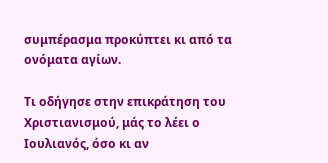συμπέρασμα προκύπτει κι από τα ονόματα αγίων.

Τι οδήγησε στην επικράτηση του Χριστιανισμού, μάς το λέει ο Ιουλιανός, όσο κι αν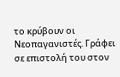το κρύβουν οι Νεοπαγανιστές. Γράφει σε επιστολή του στον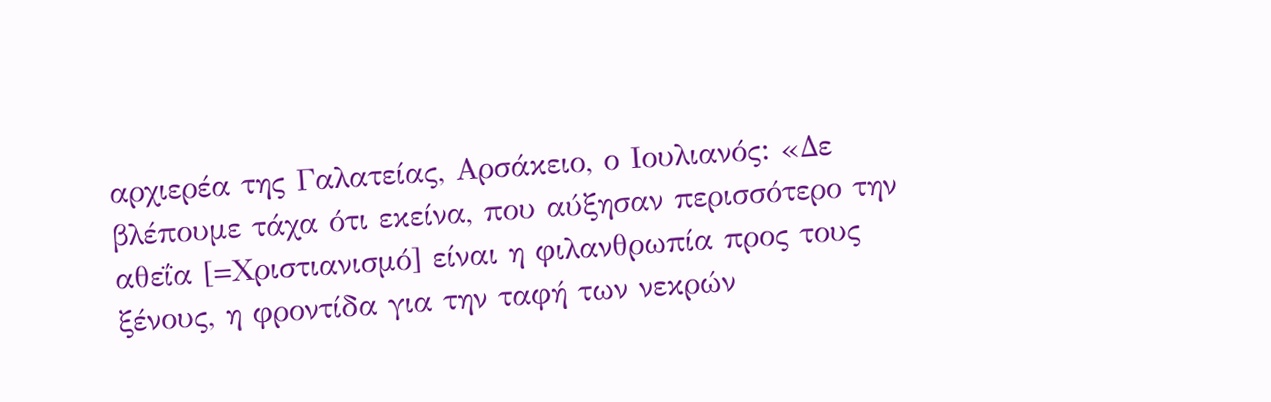αρχιερέα της Γαλατείας, Αρσάκειο, ο Ιουλιανός: «Δε βλέπουμε τάχα ότι εκείνα, που αύξησαν περισσότερο την αθεΐα [=Χριστιανισμό] είναι η φιλανθρωπία προς τους ξένους, η φροντίδα για την ταφή των νεκρών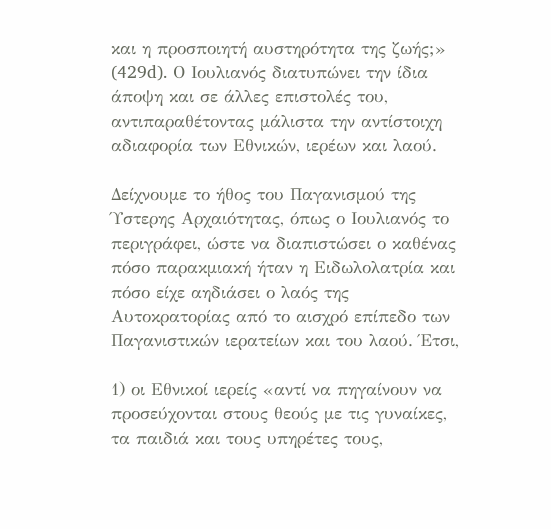και η προσποιητή αυστηρότητα της ζωής;» (429d). Ο Ιουλιανός διατυπώνει την ίδια άποψη και σε άλλες επιστολές του, αντιπαραθέτοντας μάλιστα την αντίστοιχη αδιαφορία των Εθνικών, ιερέων και λαού.

Δείχνουμε το ήθος του Παγανισμού της Ύστερης Αρχαιότητας, όπως ο Ιουλιανός το περιγράφει, ώστε να διαπιστώσει ο καθένας πόσο παρακμιακή ήταν η Ειδωλολατρία και πόσο είχε αηδιάσει ο λαός της Αυτοκρατορίας από το αισχρό επίπεδο των Παγανιστικών ιερατείων και του λαού. Έτσι,

1) οι Εθνικοί ιερείς «αντί να πηγαίνουν να προσεύχονται στους θεούς με τις γυναίκες, τα παιδιά και τους υπηρέτες τους,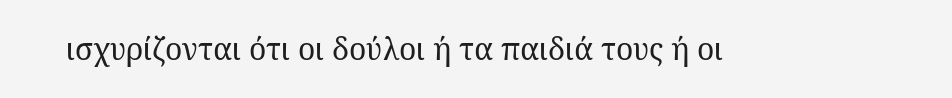ισχυρίζονται ότι οι δούλοι ή τα παιδιά τους ή οι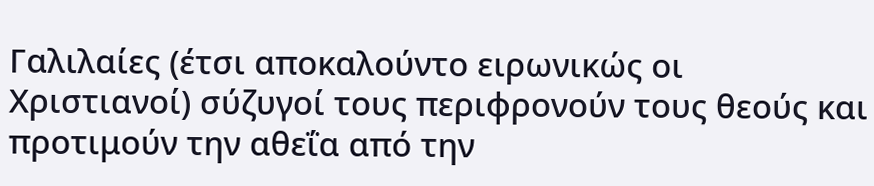Γαλιλαίες (έτσι αποκαλούντο ειρωνικώς οι Χριστιανοί) σύζυγοί τους περιφρονούν τους θεούς και προτιμούν την αθεΐα από την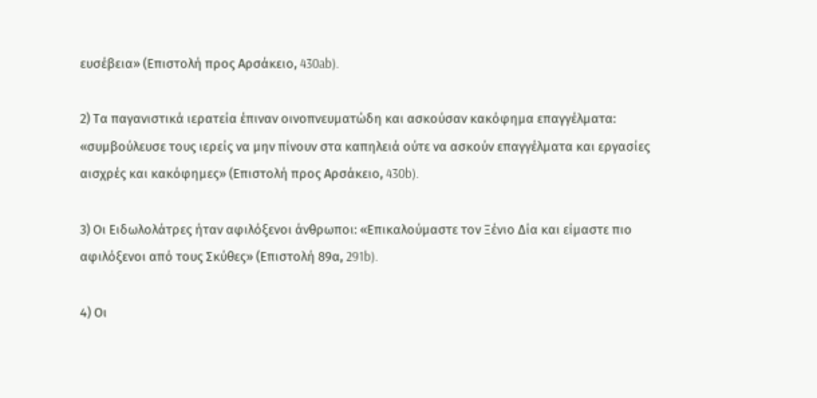ευσέβεια» (Επιστολή προς Αρσάκειο, 430ab).

2) Τα παγανιστικά ιερατεία έπιναν οινοπνευματώδη και ασκούσαν κακόφημα επαγγέλματα: «συμβούλευσε τους ιερείς να μην πίνουν στα καπηλειά ούτε να ασκούν επαγγέλματα και εργασίες αισχρές και κακόφημες» (Επιστολή προς Αρσάκειο, 430b).

3) Οι Ειδωλολάτρες ήταν αφιλόξενοι άνθρωποι: «Επικαλούμαστε τον Ξένιο Δία και είμαστε πιο αφιλόξενοι από τους Σκύθες» (Επιστολή 89α, 291b).

4) Οι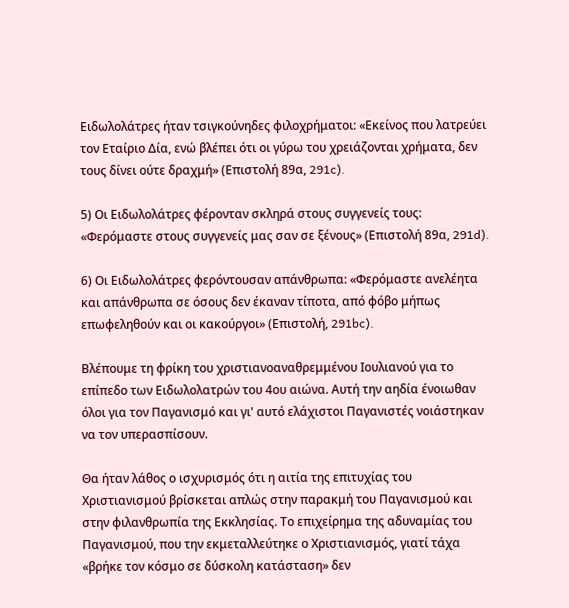Ειδωλολάτρες ήταν τσιγκούνηδες φιλοχρήματοι: «Εκείνος που λατρεύει τον Εταίριο Δία, ενώ βλέπει ότι οι γύρω του χρειάζονται χρήματα, δεν τους δίνει ούτε δραχμή» (Επιστολή 89α, 291c).

5) Οι Ειδωλολάτρες φέρονταν σκληρά στους συγγενείς τους: «Φερόμαστε στους συγγενείς μας σαν σε ξένους» (Επιστολή 89α, 291d).

6) Οι Ειδωλολάτρες φερόντουσαν απάνθρωπα: «Φερόμαστε ανελέητα και απάνθρωπα σε όσους δεν έκαναν τίποτα, από φόβο μήπως επωφεληθούν και οι κακούργοι» (Επιστολή, 291bc).

Βλέπουμε τη φρίκη του χριστιανοαναθρεμμένου Ιουλιανού για το επίπεδο των Ειδωλολατρών του 4ου αιώνα. Αυτή την αηδία ένοιωθαν όλοι για τον Παγανισμό και γι' αυτό ελάχιστοι Παγανιστές νοιάστηκαν να τον υπερασπίσουν.

Θα ήταν λάθος ο ισχυρισμός ότι η αιτία της επιτυχίας του Χριστιανισμού βρίσκεται απλώς στην παρακμή του Παγανισμού και στην φιλανθρωπία της Εκκλησίας. Το επιχείρημα της αδυναμίας του Παγανισμού, που την εκμεταλλεύτηκε ο Χριστιανισμός, γιατί τάχα «βρήκε τον κόσμο σε δύσκολη κατάσταση» δεν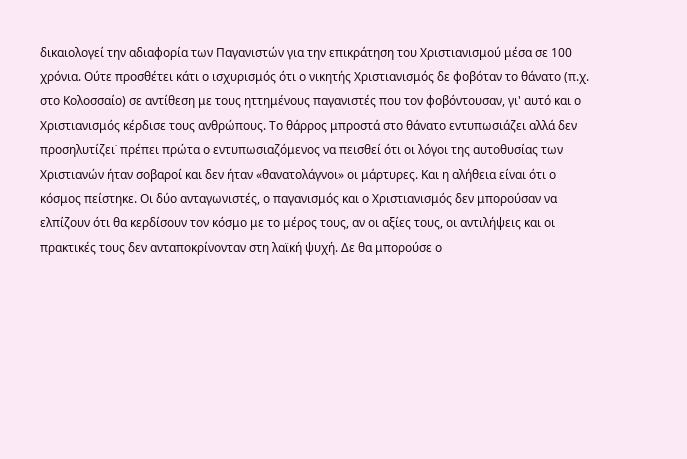δικαιολογεί την αδιαφορία των Παγανιστών για την επικράτηση του Χριστιανισμού μέσα σε 100 χρόνια. Ούτε προσθέτει κάτι ο ισχυρισμός ότι ο νικητής Χριστιανισμός δε φοβόταν το θάνατο (π.χ. στο Κολοσσαίο) σε αντίθεση με τους ηττημένους παγανιστές που τον φοβόντουσαν, γι' αυτό και ο Χριστιανισμός κέρδισε τους ανθρώπους. Το θάρρος μπροστά στο θάνατο εντυπωσιάζει αλλά δεν προσηλυτίζει˙ πρέπει πρώτα ο εντυπωσιαζόμενος να πεισθεί ότι οι λόγοι της αυτοθυσίας των Χριστιανών ήταν σοβαροί και δεν ήταν «θανατολάγνοι» οι μάρτυρες. Και η αλήθεια είναι ότι ο κόσμος πείστηκε. Οι δύο ανταγωνιστές, ο παγανισμός και ο Χριστιανισμός δεν μπορούσαν να ελπίζουν ότι θα κερδίσουν τον κόσμο με το μέρος τους, αν οι αξίες τους, οι αντιλήψεις και οι πρακτικές τους δεν ανταποκρίνονταν στη λαϊκή ψυχή. Δε θα μπορούσε ο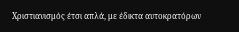Χριστιανισμός έτσι απλά, με έδικτα αυτοκρατόρων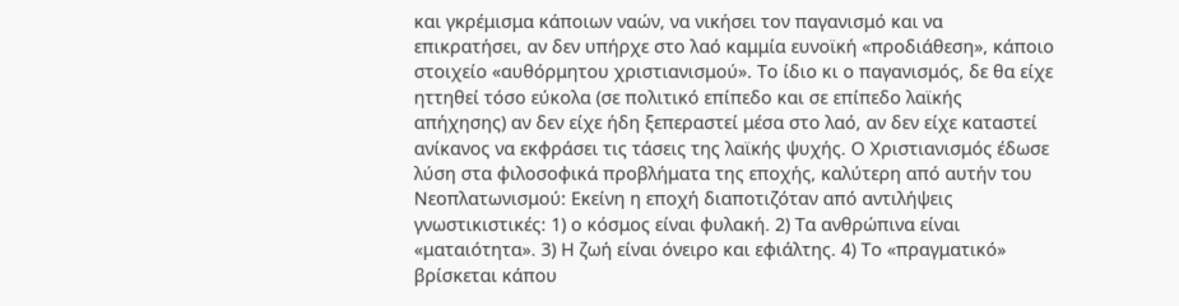και γκρέμισμα κάποιων ναών, να νικήσει τον παγανισμό και να επικρατήσει, αν δεν υπήρχε στο λαό καμμία ευνοϊκή «προδιάθεση», κάποιο στοιχείο «αυθόρμητου χριστιανισμού». Το ίδιο κι ο παγανισμός, δε θα είχε ηττηθεί τόσο εύκολα (σε πολιτικό επίπεδο και σε επίπεδο λαϊκής απήχησης) αν δεν είχε ήδη ξεπεραστεί μέσα στο λαό, αν δεν είχε καταστεί ανίκανος να εκφράσει τις τάσεις της λαϊκής ψυχής. Ο Χριστιανισμός έδωσε λύση στα φιλοσοφικά προβλήματα της εποχής, καλύτερη από αυτήν του Νεοπλατωνισμού: Εκείνη η εποχή διαποτιζόταν από αντιλήψεις γνωστικιστικές: 1) ο κόσμος είναι φυλακή. 2) Τα ανθρώπινα είναι «ματαιότητα». 3) Η ζωή είναι όνειρο και εφιάλτης. 4) Το «πραγματικό» βρίσκεται κάπου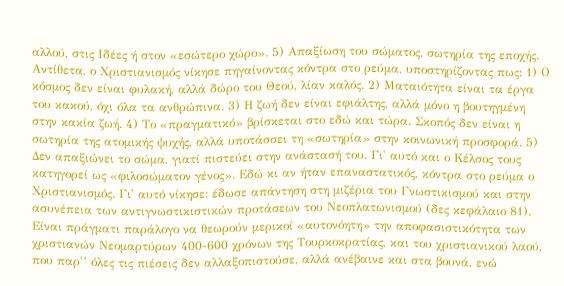αλλού, στις Ιδέες ή στον «εσώτερο χώρο». 5) Απαξίωση του σώματος, σωτηρία της εποχής. Αντίθετα, ο Χριστιανισμός νίκησε πηγαίνοντας κόντρα στο ρεύμα, υποστηρίζοντας πως: 1) Ο κόσμος δεν είναι φυλακή, αλλά δώρο του Θεού, λίαν καλός. 2) Ματαιότητα είναι τα έργα του κακού, όχι όλα τα ανθρώπινα. 3) Η ζωή δεν είναι εφιάλτης, αλλά μόνο η βουτηγμένη στην κακία ζωή. 4) Το «πραγματικό» βρίσκεται στο εδώ και τώρα. Σκοπός δεν είναι η σωτηρία της ατομικής ψυχής, αλλά υποτάσσει τη «σωτηρία» στην κοινωνική προσφορά. 5) Δεν απαξιώνει το σώμα, γιατί πιστεύει στην ανάστασή του. Γι' αυτό και ο Κέλσος τους κατηγορεί ως «φιλοσώματον γένος». Εδώ κι αν ήταν επαναστατικός, κόντρα στο ρεύμα ο Χριστιανισμός. Γι' αυτό νίκησε: έδωσε απάντηση στη μιζέρια του Γνωστικισμού και στην ασυνέπεια των αντιγνωστικιστικών προτάσεων του Νεοπλατωνισμού (δες κεφάλαιο 81). Είναι πράγματι παράλογο να θεωρούν μερικοί «αυτονόητη» την αποφασιστικότητα των χριστιανών Νεομαρτύρων 400-600 χρόνων της Τουρκοκρατίας, και του χριστιανικού λαού, που παρ'’ όλες τις πιέσεις δεν αλλαξοπιστούσε, αλλά ανέβαινε και στα βουνά, ενώ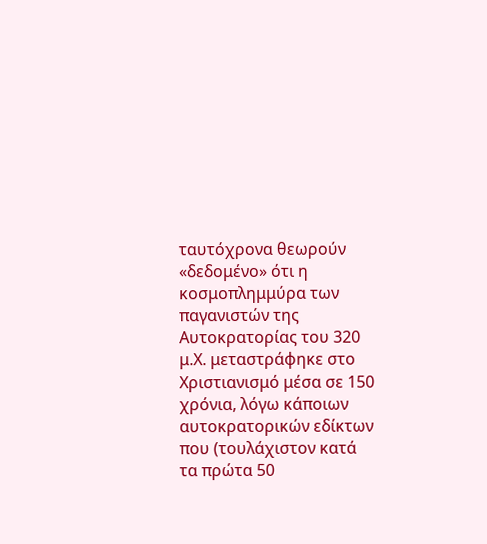ταυτόχρονα θεωρούν «δεδομένο» ότι η κοσμοπλημμύρα των παγανιστών της Αυτοκρατορίας του 320 μ.Χ. μεταστράφηκε στο Χριστιανισμό μέσα σε 150 χρόνια, λόγω κάποιων αυτοκρατορικών εδίκτων που (τουλάχιστον κατά τα πρώτα 50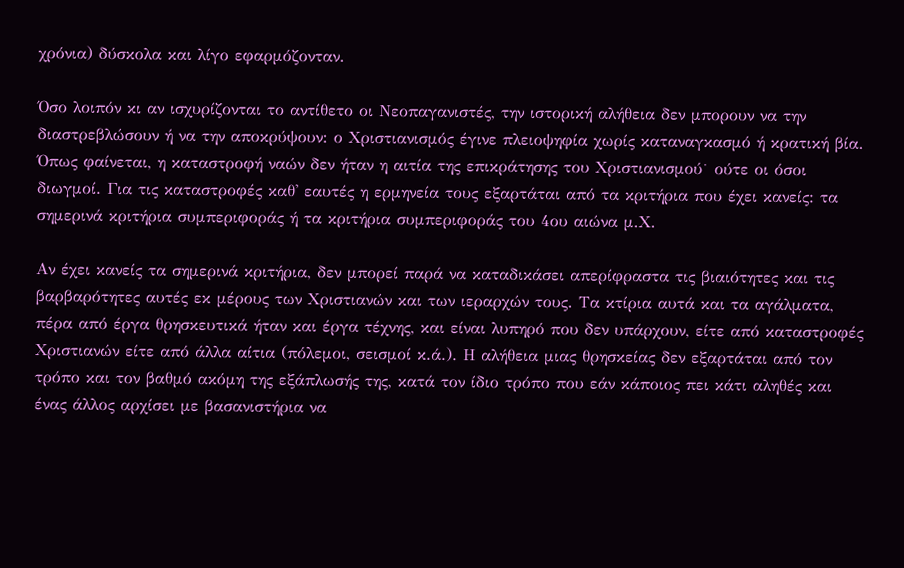χρόνια) δύσκολα και λίγο εφαρμόζονταν.

Όσο λοιπόν κι αν ισχυρίζονται το αντίθετο οι Νεοπαγανιστές, την ιστορική αλήθεια δεν μπορουν να την διαστρεβλώσουν ή να την αποκρύψουν: ο Χριστιανισμός έγινε πλειοψηφία χωρίς καταναγκασμό ή κρατική βία. Όπως φαίνεται, η καταστροφή ναών δεν ήταν η αιτία της επικράτησης του Χριστιανισμού˙ ούτε οι όσοι διωγμοί. Για τις καταστροφές καθ' εαυτές η ερμηνεία τους εξαρτάται από τα κριτήρια που έχει κανείς: τα σημερινά κριτήρια συμπεριφοράς ή τα κριτήρια συμπεριφοράς του 4ου αιώνα μ.Χ.

Αν έχει κανείς τα σημερινά κριτήρια, δεν μπορεί παρά να καταδικάσει απερίφραστα τις βιαιότητες και τις βαρβαρότητες αυτές εκ μέρους των Χριστιανών και των ιεραρχών τους. Τα κτίρια αυτά και τα αγάλματα, πέρα από έργα θρησκευτικά ήταν και έργα τέχνης, και είναι λυπηρό που δεν υπάρχουν, είτε από καταστροφές Χριστιανών είτε από άλλα αίτια (πόλεμοι, σεισμοί κ.ά.). Η αλήθεια μιας θρησκείας δεν εξαρτάται από τον τρόπο και τον βαθμό ακόμη της εξάπλωσής της, κατά τον ίδιο τρόπο που εάν κάποιος πει κάτι αληθές και ένας άλλος αρχίσει με βασανιστήρια να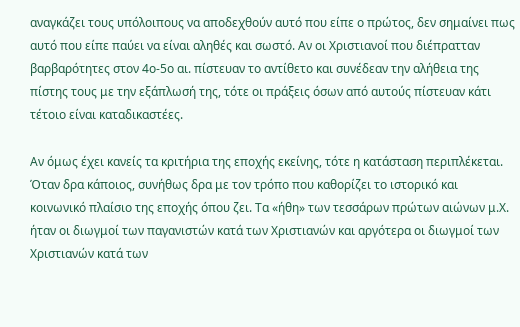αναγκάζει τους υπόλοιπους να αποδεχθούν αυτό που είπε ο πρώτος, δεν σημαίνει πως αυτό που είπε παύει να είναι αληθές και σωστό. Αν οι Χριστιανοί που διέπρατταν βαρβαρότητες στον 4ο-5ο αι. πίστευαν το αντίθετο και συνέδεαν την αλήθεια της πίστης τους με την εξάπλωσή της, τότε οι πράξεις όσων από αυτούς πίστευαν κάτι τέτοιο είναι καταδικαστέες.

Αν όμως έχει κανείς τα κριτήρια της εποχής εκείνης, τότε η κατάσταση περιπλέκεται. Όταν δρα κάποιος, συνήθως δρα με τον τρόπο που καθορίζει το ιστορικό και κοινωνικό πλαίσιο της εποχής όπου ζει. Τα «ήθη» των τεσσάρων πρώτων αιώνων μ.Χ. ήταν οι διωγμοί των παγανιστών κατά των Χριστιανών και αργότερα οι διωγμοί των Χριστιανών κατά των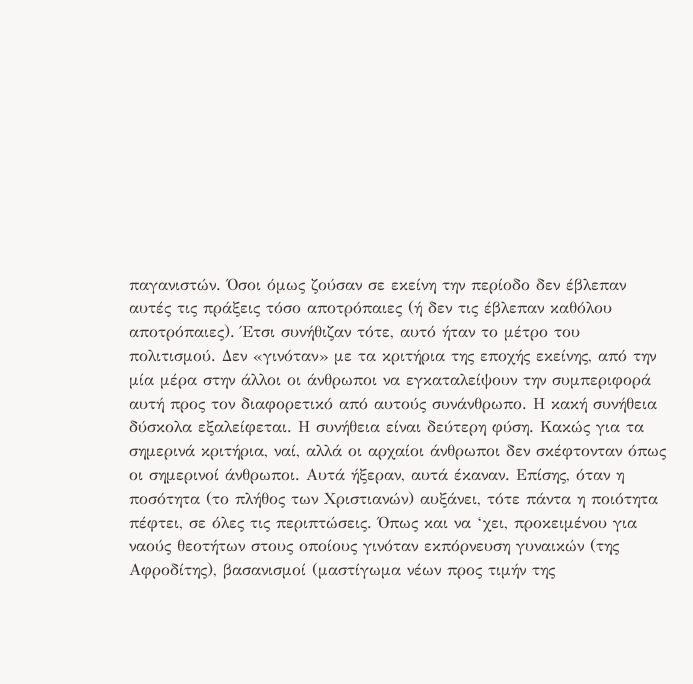παγανιστών. Όσοι όμως ζούσαν σε εκείνη την περίοδο δεν έβλεπαν αυτές τις πράξεις τόσο αποτρόπαιες (ή δεν τις έβλεπαν καθόλου αποτρόπαιες). Έτσι συνήθιζαν τότε, αυτό ήταν το μέτρο του πολιτισμού. Δεν «γινόταν» με τα κριτήρια της εποχής εκείνης, από την μία μέρα στην άλλοι οι άνθρωποι να εγκαταλείψουν την συμπεριφορά αυτή προς τον διαφορετικό από αυτούς συνάνθρωπο. Η κακή συνήθεια δύσκολα εξαλείφεται. Η συνήθεια είναι δεύτερη φύση. Κακώς για τα σημερινά κριτήρια, ναί, αλλά οι αρχαίοι άνθρωποι δεν σκέφτονταν όπως οι σημερινοί άνθρωποι. Αυτά ήξεραν, αυτά έκαναν. Επίσης, όταν η ποσότητα (το πλήθος των Χριστιανών) αυξάνει, τότε πάντα η ποιότητα πέφτει, σε όλες τις περιπτώσεις. Όπως και να ‘χει, προκειμένου για ναούς θεοτήτων στους οποίους γινόταν εκπόρνευση γυναικών (της Αφροδίτης), βασανισμοί (μαστίγωμα νέων προς τιμήν της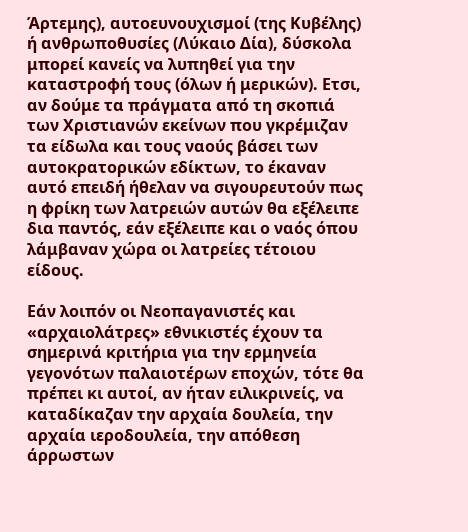Άρτεμης), αυτοευνουχισμοί (της Κυβέλης) ή ανθρωποθυσίες (Λύκαιο Δία), δύσκολα μπορεί κανείς να λυπηθεί για την καταστροφή τους (όλων ή μερικών). Ετσι, αν δούμε τα πράγματα από τη σκοπιά των Χριστιανών εκείνων που γκρέμιζαν τα είδωλα και τους ναούς βάσει των αυτοκρατορικών εδίκτων, το έκαναν αυτό επειδή ήθελαν να σιγουρευτούν πως η φρίκη των λατρειών αυτών θα εξέλειπε δια παντός, εάν εξέλειπε και ο ναός όπου λάμβαναν χώρα οι λατρείες τέτοιου είδους.

Εάν λοιπόν οι Νεοπαγανιστές και «αρχαιολάτρες» εθνικιστές έχουν τα σημερινά κριτήρια για την ερμηνεία γεγονότων παλαιοτέρων εποχών, τότε θα πρέπει κι αυτοί, αν ήταν ειλικρινείς, να καταδίκαζαν την αρχαία δουλεία, την αρχαία ιεροδουλεία, την απόθεση άρρωστων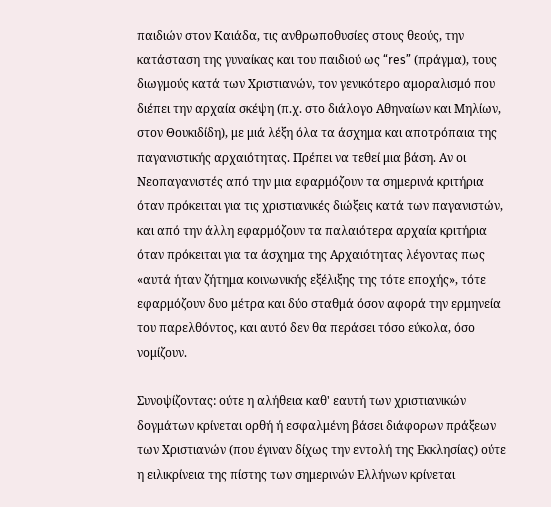παιδιών στον Καιάδα, τις ανθρωποθυσίες στους θεούς, την κατάσταση της γυναίκας και του παιδιού ως “res” (πράγμα), τους διωγμούς κατά των Χριστιανών, τον γενικότερο αμοραλισμό που διέπει την αρχαία σκέψη (π.χ. στο διάλογο Αθηναίων και Μηλίων, στον Θουκιδίδη), με μιά λέξη όλα τα άσχημα και αποτρόπαια της παγανιστικής αρχαιότητας. Πρέπει να τεθεί μια βάση. Αν οι Νεοπαγανιστές από την μια εφαρμόζουν τα σημερινά κριτήρια όταν πρόκειται για τις χριστιανικές διώξεις κατά των παγανιστών, και από την άλλη εφαρμόζουν τα παλαιότερα αρχαία κριτήρια όταν πρόκειται για τα άσχημα της Αρχαιότητας λέγοντας πως «αυτά ήταν ζήτημα κοινωνικής εξέλιξης της τότε εποχής», τότε εφαρμόζουν δυο μέτρα και δύο σταθμά όσον αφορά την ερμηνεία του παρελθόντος, και αυτό δεν θα περάσει τόσο εύκολα, όσο νομίζουν.

Συνοψίζοντας: ούτε η αλήθεια καθ' εαυτή των χριστιανικών δογμάτων κρίνεται ορθή ή εσφαλμένη βάσει διάφορων πράξεων των Χριστιανών (που έγιναν δίχως την εντολή της Εκκλησίας) ούτε η ειλικρίνεια της πίστης των σημερινών Ελλήνων κρίνεται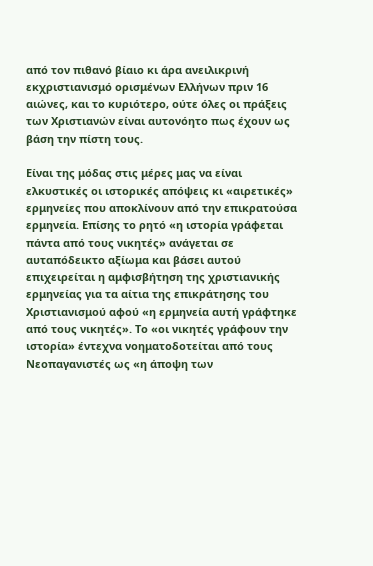από τον πιθανό βίαιο κι άρα ανειλικρινή εκχριστιανισμό ορισμένων Ελλήνων πριν 16 αιώνες, και το κυριότερο, ούτε όλες οι πράξεις των Χριστιανών είναι αυτονόητο πως έχουν ως βάση την πίστη τους.

Είναι της μόδας στις μέρες μας να είναι ελκυστικές οι ιστορικές απόψεις κι «αιρετικές» ερμηνείες που αποκλίνουν από την επικρατούσα ερμηνεία. Επίσης το ρητό «η ιστορία γράφεται πάντα από τους νικητές» ανάγεται σε αυταπόδεικτο αξίωμα και βάσει αυτού επιχειρείται η αμφισβήτηση της χριστιανικής ερμηνείας για τα αίτια της επικράτησης του Χριστιανισμού αφού «η ερμηνεία αυτή γράφτηκε από τους νικητές». Το «οι νικητές γράφουν την ιστορία» έντεχνα νοηματοδοτείται από τους Νεοπαγανιστές ως «η άποψη των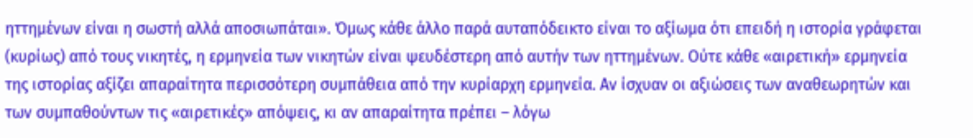ηττημένων είναι η σωστή αλλά αποσιωπάται». Όμως κάθε άλλο παρά αυταπόδεικτο είναι το αξίωμα ότι επειδή η ιστορία γράφεται (κυρίως) από τους νικητές, η ερμηνεία των νικητών είναι ψευδέστερη από αυτήν των ηττημένων. Ούτε κάθε «αιρετική» ερμηνεία της ιστορίας αξίζει απαραίτητα περισσότερη συμπάθεια από την κυρίαρχη ερμηνεία. Αν ίσχυαν οι αξιώσεις των αναθεωρητών και των συμπαθούντων τις «αιρετικές» απόψεις, κι αν απαραίτητα πρέπει – λόγω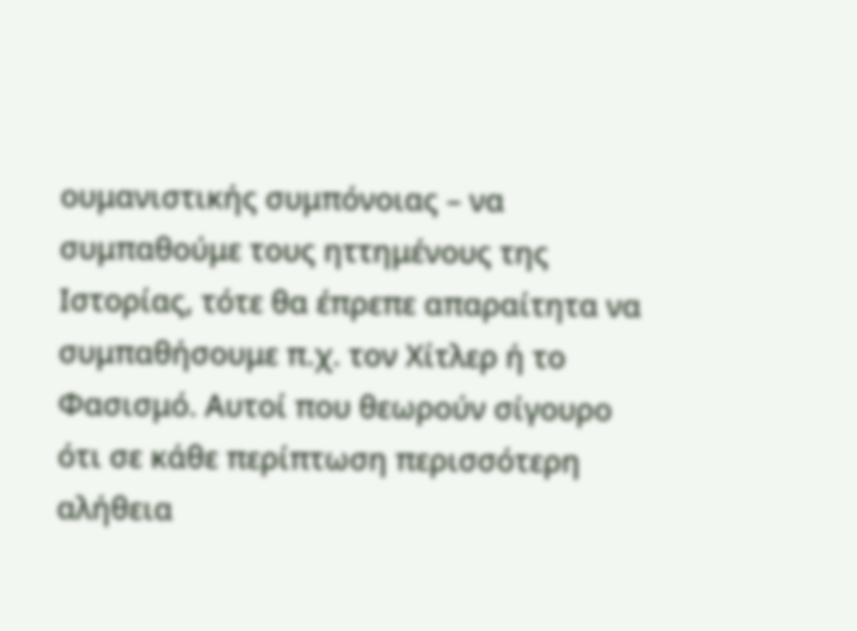ουμανιστικής συμπόνοιας – να συμπαθούμε τους ηττημένους της Ιστορίας, τότε θα έπρεπε απαραίτητα να συμπαθήσουμε π.χ. τον Χίτλερ ή το Φασισμό. Αυτοί που θεωρούν σίγουρο ότι σε κάθε περίπτωση περισσότερη αλήθεια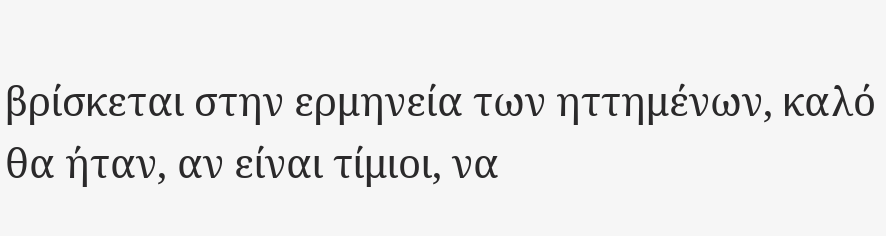βρίσκεται στην ερμηνεία των ηττημένων, καλό θα ήταν, αν είναι τίμιοι, να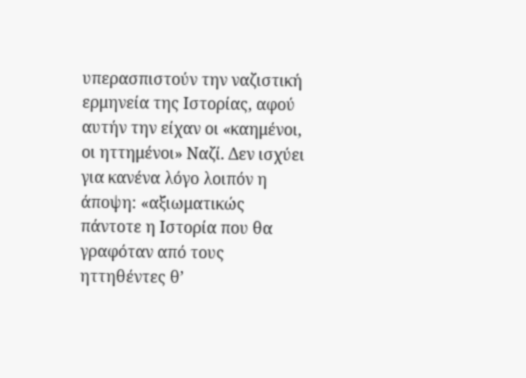υπερασπιστούν την ναζιστική ερμηνεία της Ιστορίας, αφού αυτήν την είχαν οι «καημένοι, οι ηττημένοι» Ναζί. Δεν ισχύει για κανένα λόγο λοιπόν η άποψη: «αξιωματικώς πάντοτε η Ιστορία που θα γραφόταν από τους ηττηθέντες θ’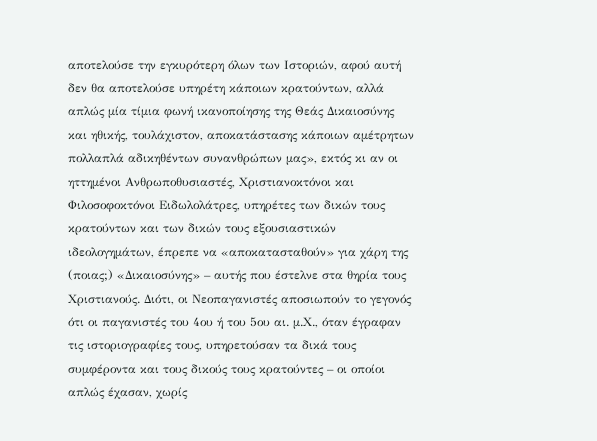αποτελούσε την εγκυρότερη όλων των Ιστοριών, αφού αυτή δεν θα αποτελούσε υπηρέτη κάποιων κρατούντων, αλλά απλώς μία τίμια φωνή ικανοποίησης της Θεάς Δικαιοσύνης και ηθικής, τουλάχιστον, αποκατάστασης κάποιων αμέτρητων πολλαπλά αδικηθέντων συνανθρώπων μας», εκτός κι αν οι ηττημένοι Ανθρωποθυσιαστές, Χριστιανοκτόνοι και Φιλοσοφοκτόνοι Ειδωλολάτρες, υπηρέτες των δικών τους κρατούντων και των δικών τους εξουσιαστικών ιδεολογημάτων, έπρεπε να «αποκατασταθούν» για χάρη της (ποιας;) «Δικαιοσύνης» – αυτής που έστελνε στα θηρία τους Χριστιανούς. Διότι, οι Νεοπαγανιστές αποσιωπούν το γεγονός ότι οι παγανιστές του 4ου ή του 5ου αι. μ.Χ., όταν έγραφαν τις ιστοριογραφίες τους, υπηρετούσαν τα δικά τους συμφέροντα και τους δικούς τους κρατούντες – οι οποίοι απλώς έχασαν, χωρίς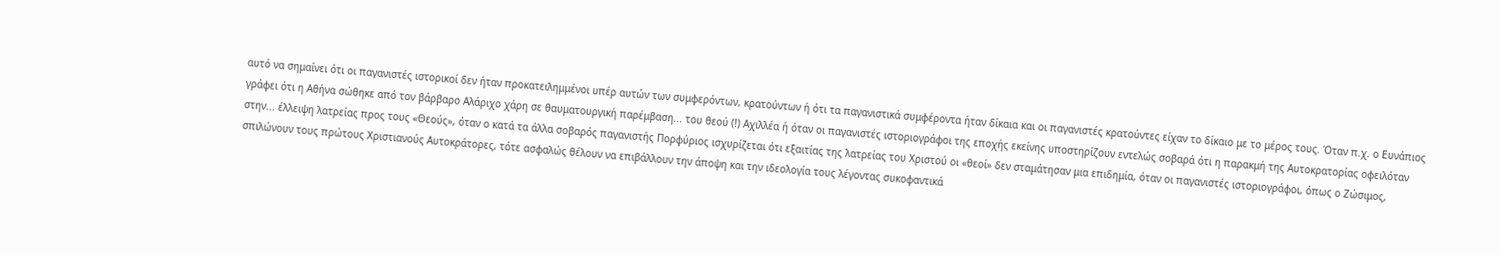αυτό να σημαίνει ότι οι παγανιστές ιστορικοί δεν ήταν προκατειλημμένοι υπέρ αυτών των συμφερόντων, κρατούντων ή ότι τα παγανιστικά συμφέροντα ήταν δίκαια και οι παγανιστές κρατούντες είχαν το δίκαιο με το μέρος τους. Όταν π.χ. ο Ευνάπιος γράφει ότι η Αθήνα σώθηκε από τον βάρβαρο Αλάριχο χάρη σε θαυματουργική παρέμβαση... του θεού (!) Αχιλλέα ή όταν οι παγανιστές ιστοριογράφοι της εποχής εκείνης υποστηρίζουν εντελώς σοβαρά ότι η παρακμή της Αυτοκρατορίας οφειλόταν στην... έλλειψη λατρείας προς τους «Θεούς», όταν ο κατά τα άλλα σοβαρός παγανιστής Πορφύριος ισχυρίζεται ότι εξαιτίας της λατρείας του Χριστού οι «θεοί» δεν σταμάτησαν μια επιδημία, όταν οι παγανιστές ιστοριογράφοι, όπως ο Ζώσιμος, σπιλώνουν τους πρώτους Χριστιανούς Αυτοκράτορες, τότε ασφαλώς θέλουν να επιβάλλουν την άποψη και την ιδεολογία τους λέγοντας συκοφαντικά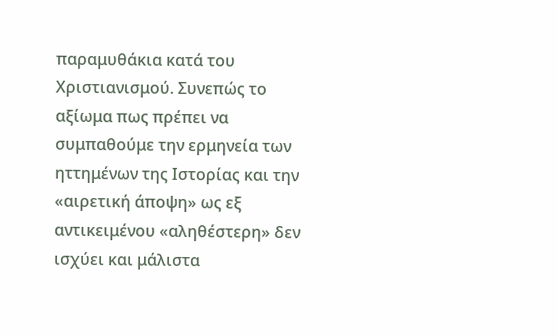παραμυθάκια κατά του Χριστιανισμού. Συνεπώς το αξίωμα πως πρέπει να συμπαθούμε την ερμηνεία των ηττημένων της Ιστορίας και την «αιρετική άποψη» ως εξ αντικειμένου «αληθέστερη» δεν ισχύει και μάλιστα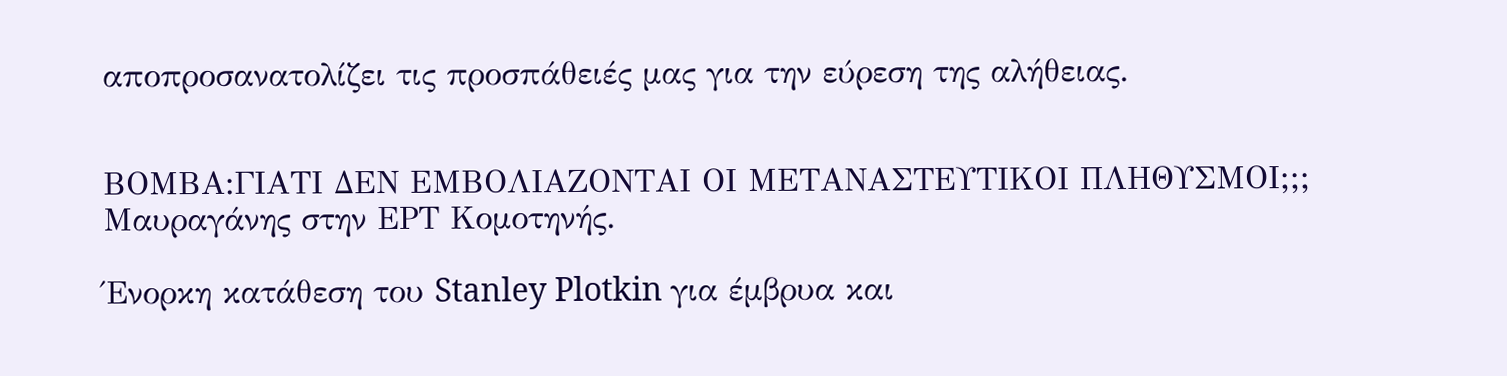αποπροσανατολίζει τις προσπάθειές μας για την εύρεση της αλήθειας.


ΒΟΜΒΑ:ΓΙΑΤΙ ΔΕΝ ΕΜΒΟΛΙΑΖΟΝΤΑΙ ΟΙ ΜΕΤΑΝΑΣΤΕΥΤΙΚΟΙ ΠΛΗΘΥΣΜΟΙ;;; Μαυραγάνης στην ΕΡΤ Κομοτηνής.

Ένορκη κατάθεση του Stanley Plotkin για έμβρυα και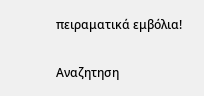πειραματικά εμβόλια!

Αναζητηση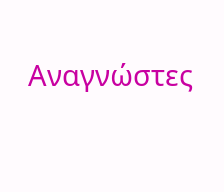Αναγνώστες